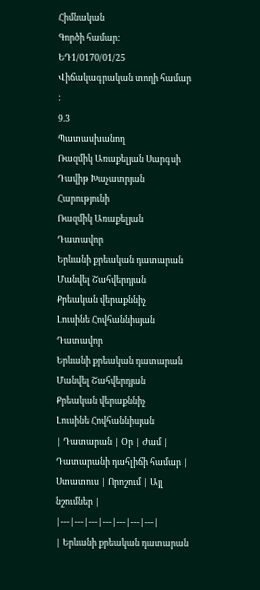Հիմնական
Գործի համար:
ԵԴ1/0170/01/25
Վիճակագրական տողի համար :
9.3
Պատասխանող
Ռազմիկ Առաքելյան Սարգսի
Դավիթ Խաչատրյան Հարությունի
Ռազմիկ Առաքելյան
Դատավոր
Երևանի քրեական դատարան
Մանվել Շահվերդյան
Քրեական վերաքննիչ
Լուսինե Հովհաննիսյան
Դատավոր
Երևանի քրեական դատարան
Մանվել Շահվերդյան
Քրեական վերաքննիչ
Լուսինե Հովհաննիսյան
| Դատարան | Օր | Ժամ | Դատարանի դահլիճի համար | Ստատուս | Որոշում | Այլ նշումներ |
|---|---|---|---|---|---|---|
| Երևանի քրեական դատարան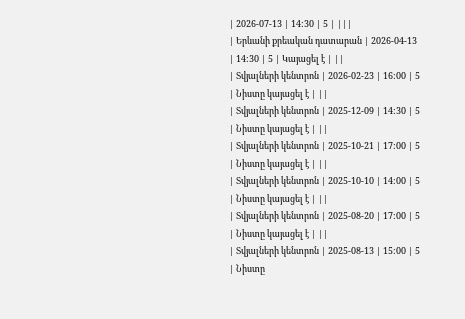| 2026-07-13 | 14:30 | 5 | |||
| Երևանի քրեական դատարան | 2026-04-13 | 14:30 | 5 | Կայացել է | ||
| Տվյալների կենտրոն | 2026-02-23 | 16:00 | 5 | Նիստը կայացել է | ||
| Տվյալների կենտրոն | 2025-12-09 | 14:30 | 5 | Նիստը կայացել է | ||
| Տվյալների կենտրոն | 2025-10-21 | 17:00 | 5 | Նիստը կայացել է | ||
| Տվյալների կենտրոն | 2025-10-10 | 14:00 | 5 | Նիստը կայացել է | ||
| Տվյալների կենտրոն | 2025-08-20 | 17:00 | 5 | Նիստը կայացել է | ||
| Տվյալների կենտրոն | 2025-08-13 | 15:00 | 5 | Նիստը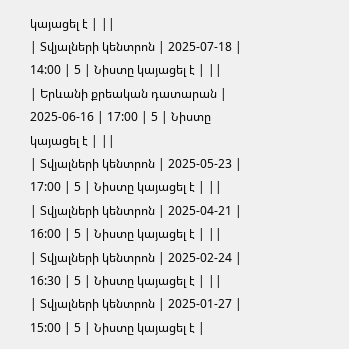կայացել է | ||
| Տվյալների կենտրոն | 2025-07-18 | 14:00 | 5 | Նիստը կայացել է | ||
| Երևանի քրեական դատարան | 2025-06-16 | 17:00 | 5 | Նիստը կայացել է | ||
| Տվյալների կենտրոն | 2025-05-23 | 17:00 | 5 | Նիստը կայացել է | ||
| Տվյալների կենտրոն | 2025-04-21 | 16:00 | 5 | Նիստը կայացել է | ||
| Տվյալների կենտրոն | 2025-02-24 | 16:30 | 5 | Նիստը կայացել է | ||
| Տվյալների կենտրոն | 2025-01-27 | 15:00 | 5 | Նիստը կայացել է |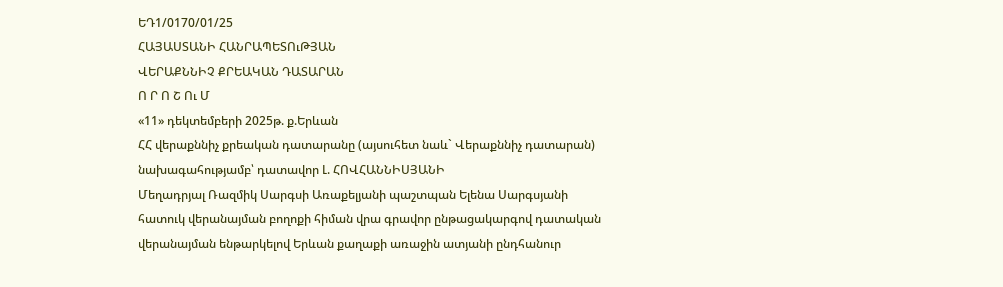ԵԴ1/0170/01/25
ՀԱՅԱՍՏԱՆԻ ՀԱՆՐԱՊԵՏՈւԹՅԱՆ
ՎԵՐԱՔՆՆԻՉ ՔՐԵԱԿԱՆ ԴԱՏԱՐԱՆ
Ո Ր Ո Շ Ու Մ
«11» դեկտեմբերի 2025թ. ք.Երևան
ՀՀ վերաքննիչ քրեական դատարանը (այսուհետ նաև` Վերաքննիչ դատարան)
նախագահությամբ՝ դատավոր Լ. ՀՈՎՀԱՆՆԻՍՅԱՆԻ
Մեղադրյալ Ռազմիկ Սարգսի Առաքելյանի պաշտպան Ելենա Սարգսյանի հատուկ վերանայման բողոքի հիման վրա գրավոր ընթացակարգով դատական վերանայման ենթարկելով Երևան քաղաքի առաջին ատյանի ընդհանուր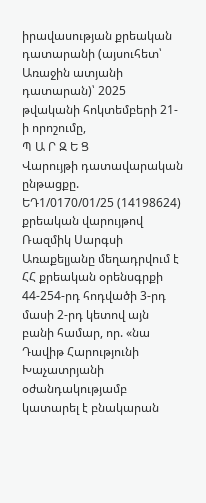իրավասության քրեական դատարանի (այսուհետ՝ Առաջին ատյանի դատարան)՝ 2025 թվականի հոկտեմբերի 21-ի որոշումը,
Պ Ա Ր Զ Ե Ց
Վարույթի դատավարական ընթացքը.
ԵԴ1/0170/01/25 (14198624) քրեական վարույթով Ռազմիկ Սարգսի Առաքելյանը մեղադրվում է ՀՀ քրեական օրենսգրքի 44-254-րդ հոդվածի 3-րդ մասի 2-րդ կետով այն բանի համար, որ. «նա Դավիթ Հարությունի Խաչատրյանի օժանդակությամբ կատարել է բնակարան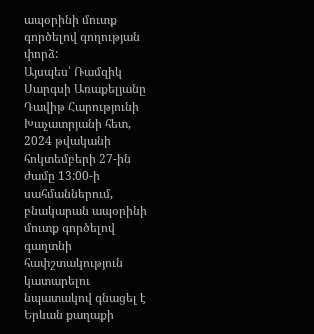ապօրինի մուտք գործելով գողության փորձ:
Այսպես՝ Ռամզիկ Սարգսի Առաքելյանը Դավիթ Հարությունի Խաչատրյանի հետ, 2024 թվականի հոկտեմբերի 27-ին ժամը 13:00-ի սահմաններում, բնակարան ապօրինի մուտք գործելով գաղտնի հափշտակություն կատարելու նպատակով գնացել է Երևան քաղաքի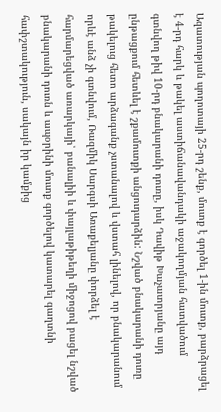Ազատության պողոտայի 25-րդ շենք, մուտք է գործել 1-ին մուտք, բարձրացել է 4-րդ հարկ և թակել աստիճանավանդակի աջակողմյան հատվածում գտնվող թիվ 10-րդ բնակարանի դուռը, իսկ Դավիթ Խաչատրյանը այդ ընթացքում հետևել է շքամուտքի անցուդարձին: Նշված բնակարանի դուռը թակելուց հետո արձագանք չստանալով և վստահ լինելով, որ բնակարանում որևէ անձ չի գտնվում, Ռազմիկ Սարգսի Առաքելյանը փորձել է հարմարեցված առարկայի՝ բանալիի և փայլաթիթեղի միջոցով բացել նշված բնակարանի դուռն և ապօրինի մուտք գործելով կատարել գաղտնի հափշտակություն, սակայն իր կամքից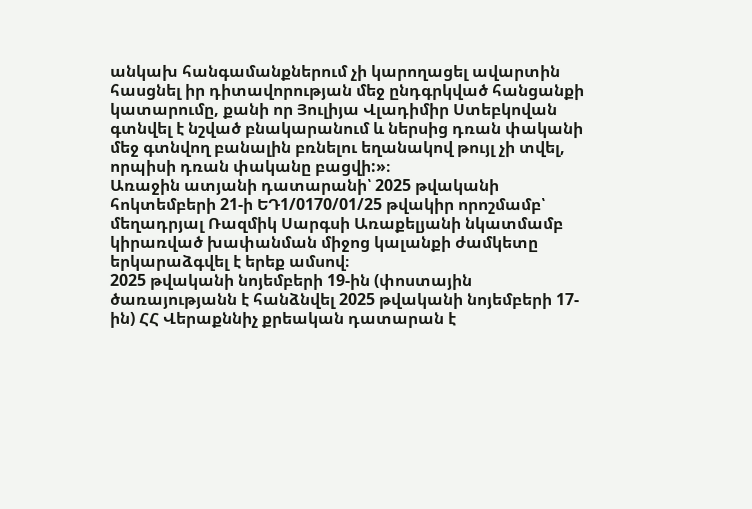անկախ հանգամանքներում չի կարողացել ավարտին հասցնել իր դիտավորության մեջ ընդգրկված հանցանքի կատարումը, քանի որ Յուլիյա Վլադիմիր Ստեբկովան գտնվել է նշված բնակարանում և ներսից դռան փականի մեջ գտնվող բանալին բռնելու եղանակով թույլ չի տվել, որպիսի դռան փականը բացվի:»։
Առաջին ատյանի դատարանի՝ 2025 թվականի հոկտեմբերի 21-ի ԵԴ1/0170/01/25 թվակիր որոշմամբ՝ մեղադրյալ Ռազմիկ Սարգսի Առաքելյանի նկատմամբ կիրառված խափանման միջոց կալանքի ժամկետը երկարաձգվել է երեք ամսով։
2025 թվականի նոյեմբերի 19-ին (փոստային ծառայությանն է հանձնվել 2025 թվականի նոյեմբերի 17-ին) ՀՀ Վերաքննիչ քրեական դատարան է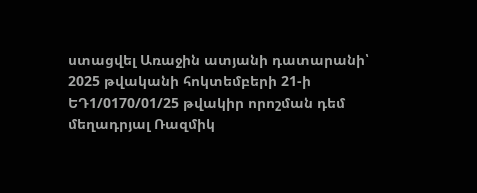ստացվել Առաջին ատյանի դատարանի՝ 2025 թվականի հոկտեմբերի 21-ի ԵԴ1/0170/01/25 թվակիր որոշման դեմ մեղադրյալ Ռազմիկ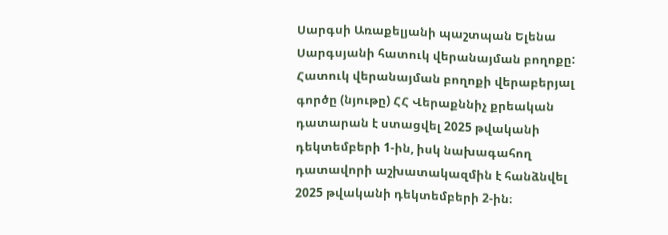Սարգսի Առաքելյանի պաշտպան Ելենա Սարգսյանի հատուկ վերանայման բողոքը:
Հատուկ վերանայման բողոքի վերաբերյալ գործը (նյութը) ՀՀ Վերաքննիչ քրեական դատարան է ստացվել 2025 թվականի դեկտեմբերի 1-ին, իսկ նախագահող դատավորի աշխատակազմին է հանձնվել 2025 թվականի դեկտեմբերի 2-ին։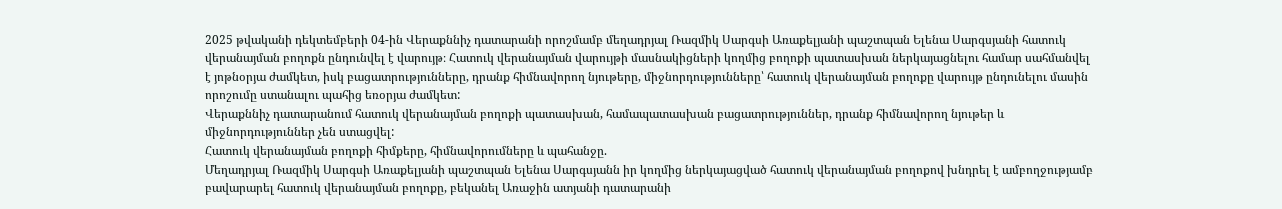2025 թվականի դեկտեմբերի 04-ին Վերաքննիչ դատարանի որոշմամբ մեղադրյալ Ռազմիկ Սարգսի Առաքելյանի պաշտպան Ելենա Սարգսյանի հատուկ վերանայման բողոքն ընդունվել է վարույթ։ Հատուկ վերանայման վարույթի մասնակիցների կողմից բողոքի պատասխան ներկայացնելու համար սահմանվել է յոթնօրյա ժամկետ, իսկ բացատրությունները, դրանք հիմնավորող նյութերը, միջնորդությունները՝ հատուկ վերանայման բողոքը վարույթ ընդունելու մասին որոշումը ստանալու պահից եռօրյա ժամկետ:
Վերաքննիչ դատարանում հատուկ վերանայման բողոքի պատասխան, համապատասխան բացատրություններ, դրանք հիմնավորող նյութեր և միջնորդություններ չեն ստացվել:
Հատուկ վերանայման բողոքի հիմքերը, հիմնավորումները և պահանջը.
Մեղադրյալ Ռազմիկ Սարգսի Առաքելյանի պաշտպան Ելենա Սարգսյանն իր կողմից ներկայացված հատուկ վերանայման բողոքով խնդրել է ամբողջությամբ բավարարել հատուկ վերանայման բողոքը, բեկանել Առաջին ատյանի դատարանի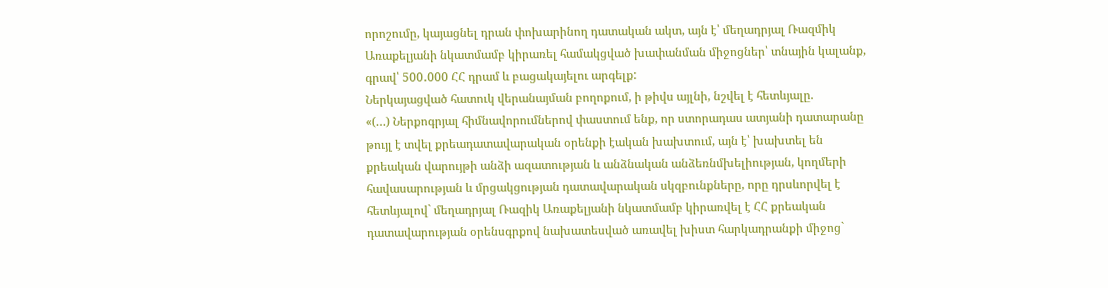որոշումը, կայացնել դրան փոխարինող դատական ակտ, այն է՝ մեղադրյալ Ռազմիկ Առաքելյանի նկատմամբ կիրառել համակցված խափանման միջոցներ՝ տնային կալանք, գրավ՝ 500․000 ՀՀ դրամ և բացակայելու արգելք:
Ներկայացված հատուկ վերանայման բողոքում, ի թիվս այլնի, նշվել է հետևյալը.
«(…) Ներքոգրյալ հիմնավորումներով փաստում ենք, որ ստորադաս ատյանի դատարանը թույլ է տվել քրեադատավարական օրենքի էական խախտում, այն է՝ խախտել են քրեական վարույթի անձի ազատության և անձնական անձեռնմխելիության, կողմերի հավասարության և մրցակցության դատավարական սկզբունքները, որը դրսևորվել է հետևյալով` մեղադրյալ Ռազիկ Առաքելյանի նկատմամբ կիրառվել է ՀՀ քրեական դատավարության օրենսգրքով նախատեսված առավել խիստ հարկադրանքի միջոց`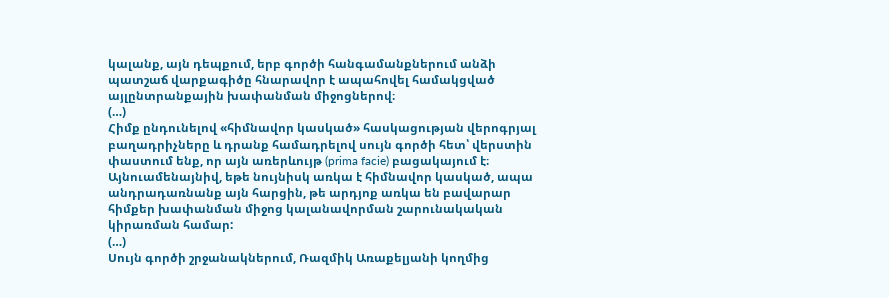կալանք, այն դեպքում, երբ գործի հանգամանքներում անձի պատշաճ վարքագիծը հնարավոր է ապահովել համակցված այլընտրանքային խափանման միջոցներով։
(…)
Հիմք ընդունելով «հիմնավոր կասկած» հասկացության վերոգրյալ բաղադրիչները և դրանք համադրելով սույն գործի հետ՝ վերստին փաստում ենք, որ այն առերևույթ (prima facie) բացակայում է։
Այնուամենայնիվ, եթե նույնիսկ առկա է հիմնավոր կասկած, ապա անդրադառնանք այն հարցին, թե արդյոք առկա են բավարար հիմքեր խափանման միջոց կալանավորման շարունակական կիրառման համար:
(…)
Սույն գործի շրջանակներում, Ռազմիկ Առաքելյանի կողմից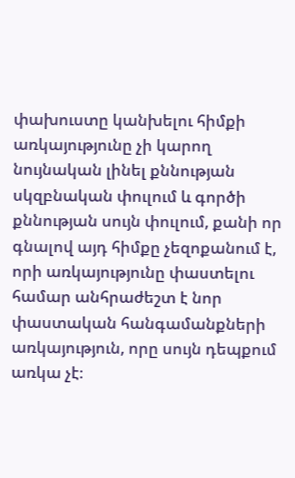փախուստը կանխելու հիմքի առկայությունը չի կարող նույնական լինել քննության սկզբնական փուլում և գործի քննության սույն փուլում, քանի որ գնալով այդ հիմքը չեզոքանում է, որի առկայությունը փաստելու համար անհրաժեշտ է նոր փաստական հանգամանքների առկայություն, որը սույն դեպքում առկա չէ։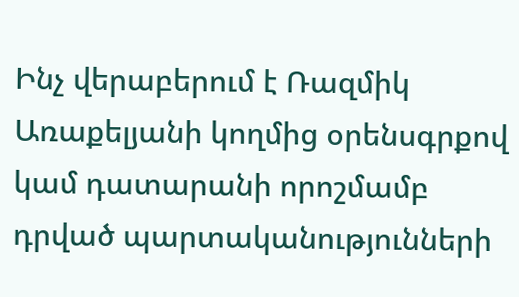Ինչ վերաբերում է Ռազմիկ Առաքելյանի կողմից օրենսգրքով կամ դատարանի որոշմամբ դրված պարտականությունների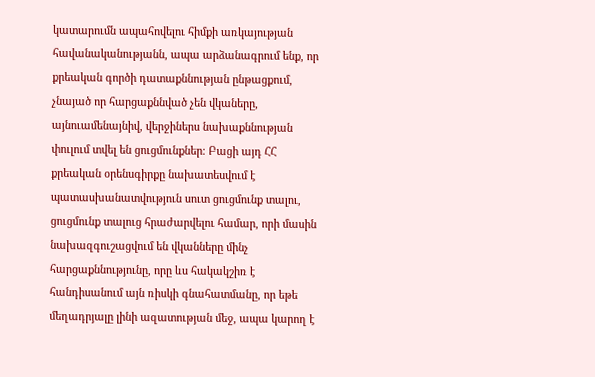կատարումն ապահովելու հիմքի առկայության հավանականությանն, ապա արձանագրում ենք, որ քրեական գործի դատաքննության ընթացքում, չնայած որ հարցաքննված չեն վկաները, այնուամենայնիվ, վերջիներս նախաքննության փուլում տվել են ցուցմունքներ։ Բացի այդ ՀՀ քրեական օրենսգիրքը նախատեսվում է պատասխանատվություն սուտ ցուցմունք տալու, ցուցմունք տալուց հրաժարվելու համար, որի մասին նախազգուշացվում են վկանները մինչ հարցաքննությունը, որը ևս հակակշիռ է հանդիսանում այն ռիսկի գնահատմանը, որ եթե մեղադրյալը լինի ազատության մեջ, ապա կարող է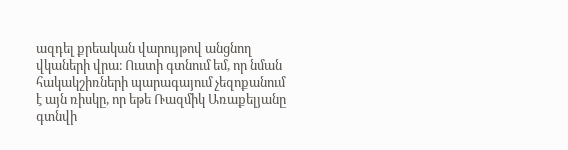ազդել քրեական վարույթով անցնող վկաների վրա։ Ուստի գտնում եմ, որ նման հակակշիռների պարագայում չեզոքանում է այն ռիսկը, որ եթե Ռազմիկ Առաքելյանը գտնվի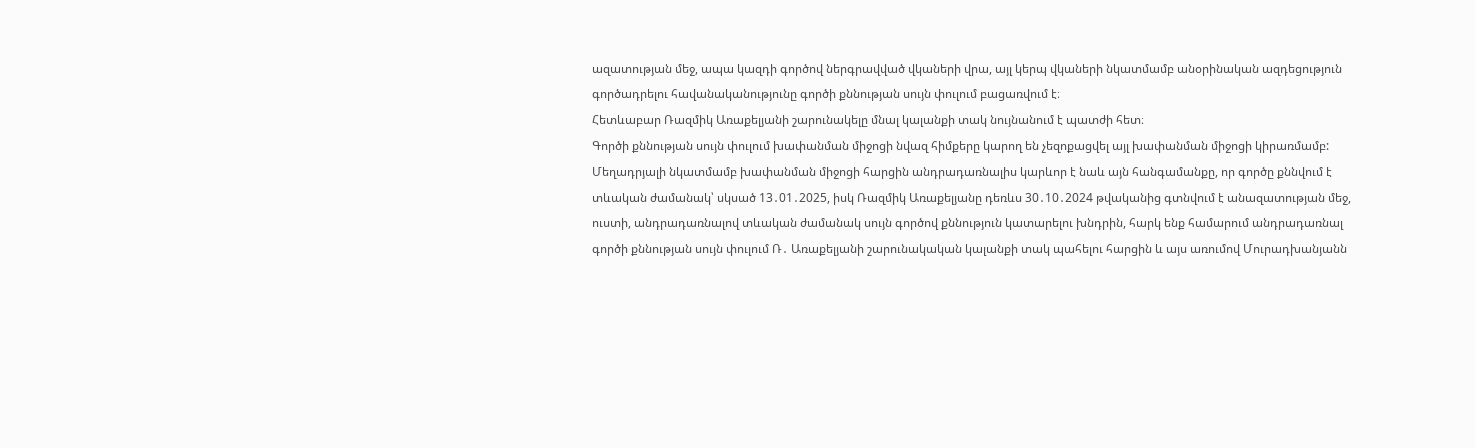ազատության մեջ, ապա կազդի գործով ներգրավված վկաների վրա, այլ կերպ վկաների նկատմամբ անօրինական ազդեցություն գործադրելու հավանականությունը գործի քննության սույն փուլում բացառվում է։
Հետևաբար Ռազմիկ Առաքելյանի շարունակելը մնալ կալանքի տակ նույնանում է պատժի հետ։
Գործի քննության սույն փուլում խափանման միջոցի նվազ հիմքերը կարող են չեզոքացվել այլ խափանման միջոցի կիրառմամբ: Մեղադրյալի նկատմամբ խափանման միջոցի հարցին անդրադառնալիս կարևոր է նաև այն հանգամանքը, որ գործը քննվում է տևական ժամանակ՝ սկսած 13․01․2025, իսկ Ռազմիկ Առաքելյանը դեռևս 30․10․2024 թվականից գտնվում է անազատության մեջ, ուստի, անդրադառնալով տևական ժամանակ սույն գործով քննություն կատարելու խնդրին, հարկ ենք համարում անդրադառնալ գործի քննության սույն փուլում Ռ․ Առաքելյանի շարունակական կալանքի տակ պահելու հարցին և այս առումով Մուրադխանյանն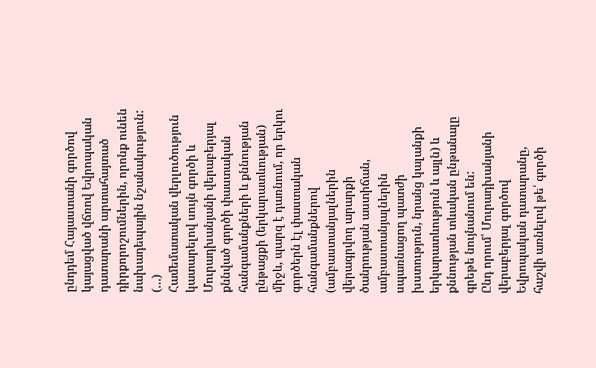ընդդեմ Հայաստանի գործով կայացված վճռով Եվրոպական դատարանի արտահայտած դիրքորոշումներին, որոնք ունեն նախադեպային նշանակություն:
(…)
Համեմատական վերլուծություն կատարելով սույն գործի և Մուրադխանյանի վերաբերյալ քննված գործի փաստական հանգամանքների և քննության ընթացքի (երկարատևության) միջև, պարզ է դառնում, որ երկու գործերն էլ փաստական հանգամանքներով (ամբաստանյալներին վերագրվող արարքի ծանրության աստիճան, ամբաստանյալներին սպառնացող պատժի խստություն, նրանց կալանքի երկարատևություն և այլն) և քննության տևական ընթանալը գրեթե նույնանում են:
Ընդ որում՝ Մուրադխանյանի վերաբերյալ գործով Եվրոպական դատարանը, հաշվի առնելով թե՛ գործի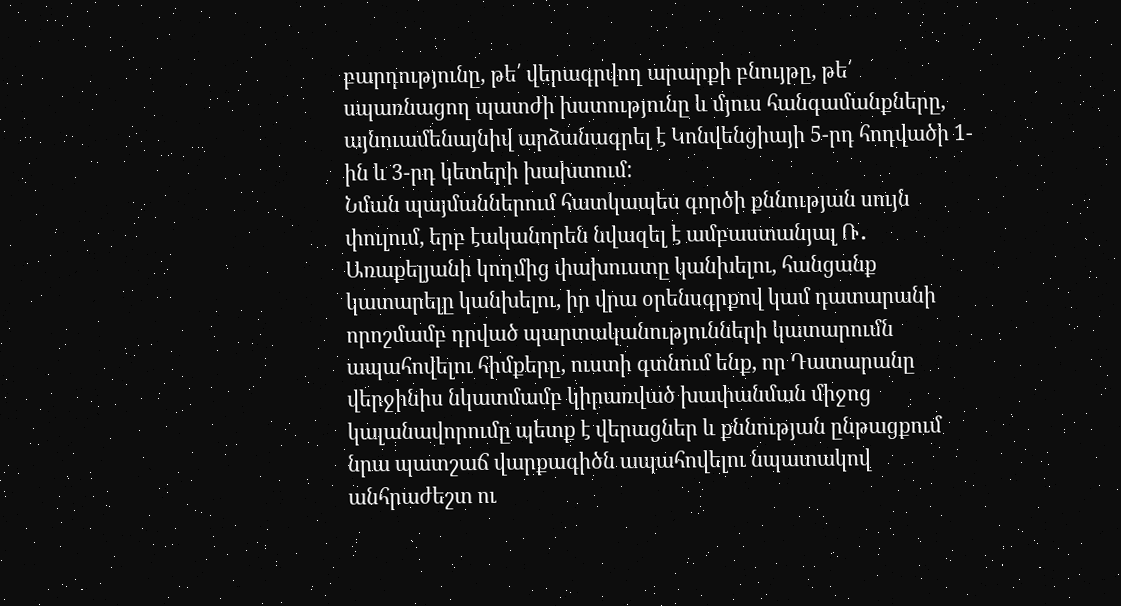բարդությունը, թե՛ վերագրվող արարքի բնույթը, թե՛ սպառնացող պատժի խստությունը և մյուս հանգամանքները, այնուամենայնիվ արձանագրել է Կոնվենցիայի 5-րդ հոդվածի 1-ին և 3-րդ կետերի խախտում:
Նման պայմաններում հատկապես գործի քննության սույն փուլում, երբ էականորեն նվազել է ամբաստանյալ Ռ․ Առաքելյանի կողմից փախուստը կանխելու, հանցանք կատարելը կանխելու, իր վրա օրենսգրքով կամ դատարանի որոշմամբ դրված պարտականությունների կատարումն ապահովելու հիմքերը, ուստի գտնում ենք, որ Դատարանը վերջինիս նկատմամբ կիրառված խափանման միջոց կալանավորումը պետք է վերացներ և քննության ընթացքում նրա պատշաճ վարքագիծն ապահովելու նպատակով անհրաժեշտ ու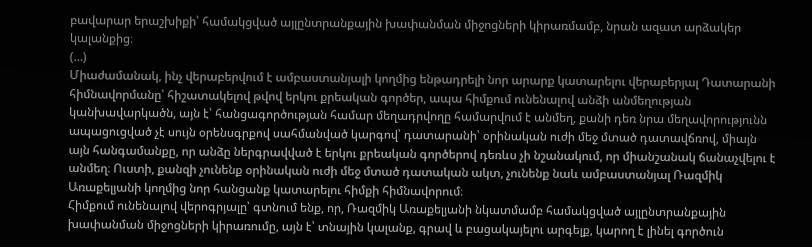բավարար երաշխիքի՝ համակցված այլընտրանքային խափանման միջոցների կիրառմամբ, նրան ազատ արձակեր կալանքից։
(…)
Միաժամանակ, ինչ վերաբերվում է ամբաստանյալի կողմից ենթադրելի նոր արարք կատարելու վերաբերյալ Դատարանի հիմնավորմանը՝ հիշատակելով թվով երկու քրեական գործեր, ապա հիմքում ունենալով անձի անմեղության կանխավարկածն, այն է՝ հանցագործության համար մեղադրվողը համարվում է անմեղ, քանի դեռ նրա մեղավորությունն ապացուցված չէ սույն օրենսգրքով սահմանված կարգով՝ դատարանի՝ օրինական ուժի մեջ մտած դատավճռով, միայն այն հանգամանքը, որ անձը ներգրավված է երկու քրեական գործերով դեռևս չի նշանակում, որ միանշանակ ճանաչվելու է անմեղ։ Ուստի, քանզի չունենք օրինական ուժի մեջ մտած դատական ակտ, չունենք նաև ամբաստանյալ Ռազմիկ Առաքելյանի կողմից նոր հանցանք կատարելու հիմքի հիմնավորում։
Հիմքում ունենալով վերոգրյալը՝ գտնում ենք, որ, Ռազմիկ Առաքելյանի նկատմամբ համակցված այլընտրանքային խափանման միջոցների կիրառումը, այն է՝ տնային կալանք, գրավ և բացակայելու արգելք, կարող է լինել գործուն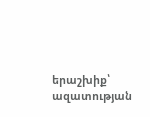երաշխիք՝ ազատության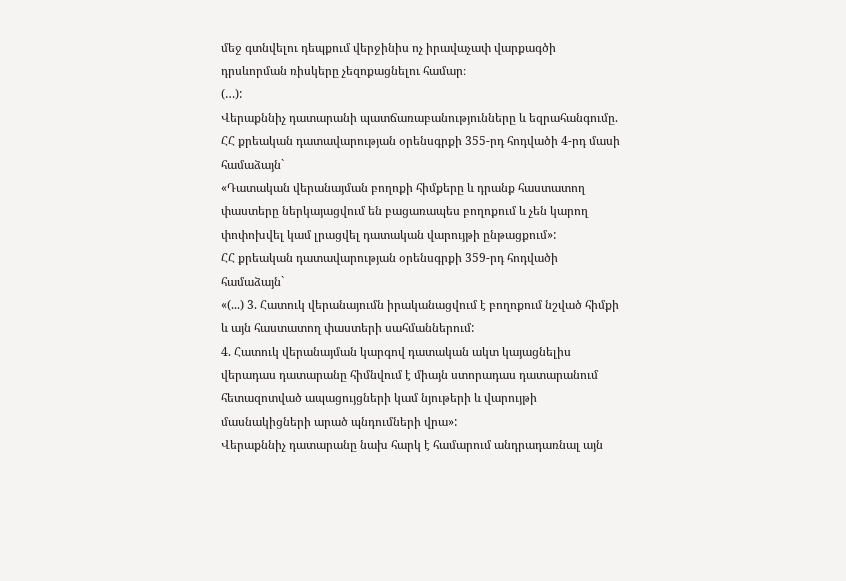մեջ գտնվելու դեպքում վերջինիս ոչ իրավաչափ վարքագծի դրսևորման ռիսկերը չեզոքացնելու համար։
(…):
Վերաքննիչ դատարանի պատճառաբանությունները և եզրահանգումը.
ՀՀ քրեական դատավարության օրենսգրքի 355-րդ հոդվածի 4-րդ մասի համաձայն`
«Դատական վերանայման բողոքի հիմքերը և դրանք հաստատող փաստերը ներկայացվում են բացառապես բողոքում և չեն կարող փոփոխվել կամ լրացվել դատական վարույթի ընթացքում»:
ՀՀ քրեական դատավարության օրենսգրքի 359-րդ հոդվածի համաձայն`
«(...) 3. Հատուկ վերանայումն իրականացվում է բողոքում նշված հիմքի և այն հաստատող փաստերի սահմաններում:
4. Հատուկ վերանայման կարգով դատական ակտ կայացնելիս վերադաս դատարանը հիմնվում է միայն ստորադաս դատարանում հետազոտված ապացույցների կամ նյութերի և վարույթի մասնակիցների արած պնդումների վրա»:
Վերաքննիչ դատարանը նախ հարկ է համարում անդրադառնալ այն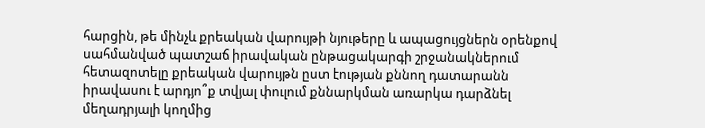հարցին, թե մինչև քրեական վարույթի նյութերը և ապացույցներն օրենքով սահմանված պատշաճ իրավական ընթացակարգի շրջանակներում հետազոտելը քրեական վարույթն ըստ էության քննող դատարանն իրավասու է արդյո՞ք տվյալ փուլում քննարկման առարկա դարձնել մեղադրյալի կողմից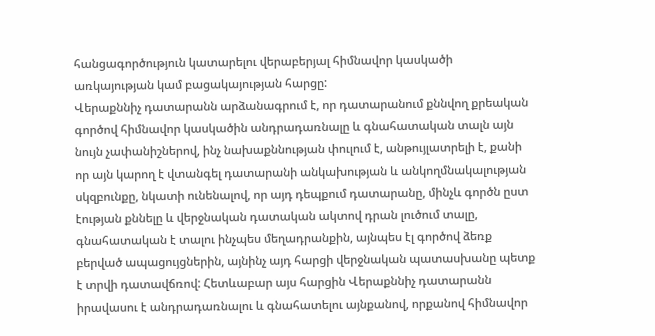հանցագործություն կատարելու վերաբերյալ հիմնավոր կասկածի առկայության կամ բացակայության հարցը:
Վերաքննիչ դատարանն արձանագրում է, որ դատարանում քննվող քրեական գործով հիմնավոր կասկածին անդրադառնալը և գնահատական տալն այն նույն չափանիշներով, ինչ նախաքննության փուլում է, անթույլատրելի է, քանի որ այն կարող է վտանգել դատարանի անկախության և անկողմնակալության սկզբունքը, նկատի ունենալով, որ այդ դեպքում դատարանը, մինչև գործն ըստ էության քննելը և վերջնական դատական ակտով դրան լուծում տալը, գնահատական է տալու ինչպես մեղադրանքին, այնպես էլ գործով ձեռք բերված ապացույցներին, այնինչ այդ հարցի վերջնական պատասխանը պետք է տրվի դատավճռով: Հետևաբար այս հարցին Վերաքննիչ դատարանն իրավասու է անդրադառնալու և գնահատելու այնքանով, որքանով հիմնավոր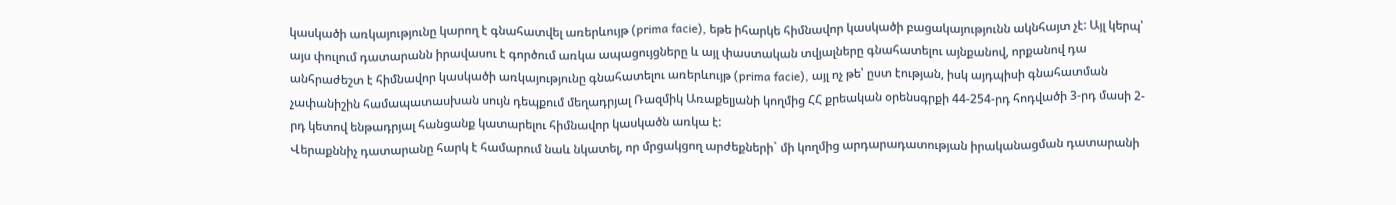կասկածի առկայությունը կարող է գնահատվել առերևույթ (prima facie), եթե իհարկե հիմնավոր կասկածի բացակայությունն ակնհայտ չէ: Այլ կերպ՝ այս փուլում դատարանն իրավասու է գործում առկա ապացույցները և այլ փաստական տվյալները գնահատելու այնքանով, որքանով դա անհրաժեշտ է հիմնավոր կասկածի առկայությունը գնահատելու առերևույթ (prima facie), այլ ոչ թե՝ ըստ էության, իսկ այդպիսի գնահատման չափանիշին համապատասխան սույն դեպքում մեղադրյալ Ռազմիկ Առաքելյանի կողմից ՀՀ քրեական օրենսգրքի 44-254-րդ հոդվածի 3-րդ մասի 2-րդ կետով ենթադրյալ հանցանք կատարելու հիմնավոր կասկածն առկա է:
Վերաքննիչ դատարանը հարկ է համարում նաև նկատել, որ մրցակցող արժեքների` մի կողմից արդարադատության իրականացման դատարանի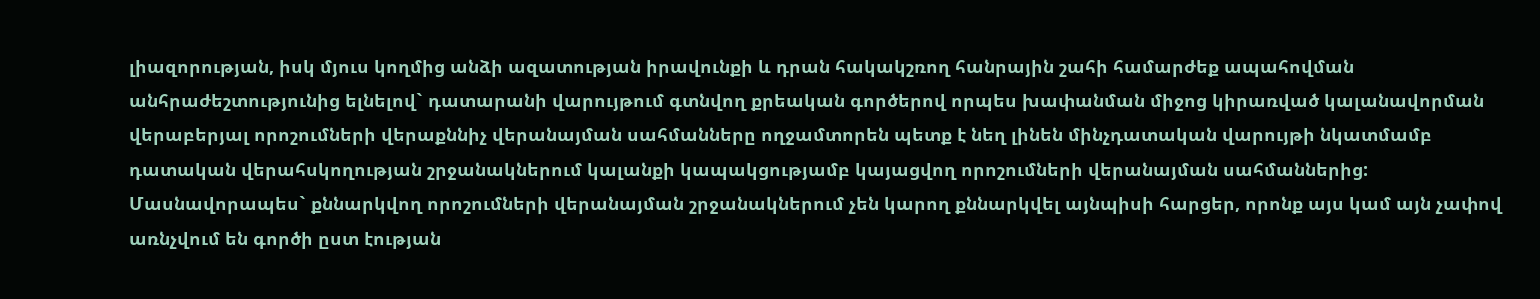լիազորության, իսկ մյուս կողմից անձի ազատության իրավունքի և դրան հակակշռող հանրային շահի համարժեք ապահովման անհրաժեշտությունից ելնելով` դատարանի վարույթում գտնվող քրեական գործերով որպես խափանման միջոց կիրառված կալանավորման վերաբերյալ որոշումների վերաքննիչ վերանայման սահմանները ողջամտորեն պետք է նեղ լինեն մինչդատական վարույթի նկատմամբ դատական վերահսկողության շրջանակներում կալանքի կապակցությամբ կայացվող որոշումների վերանայման սահմաններից: Մասնավորապես` քննարկվող որոշումների վերանայման շրջանակներում չեն կարող քննարկվել այնպիսի հարցեր, որոնք այս կամ այն չափով առնչվում են գործի ըստ էության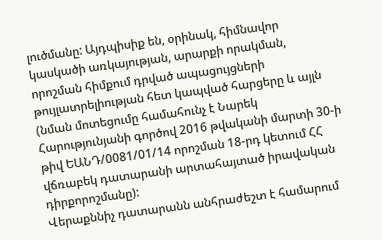լուծմանը: Այդպիսիք են, օրինակ, հիմնավոր կասկածի առկայության, արարքի որակման, որոշման հիմքում դրված ապացույցների թույլատրելիության հետ կապված հարցերը և այլն (նման մոտեցումը համահունչ է Նարեկ Հարությունյանի գործով 2016 թվականի մարտի 30-ի թիվ ԵԱՆԴ/0081/01/14 որոշման 18-րդ կետում ՀՀ վճռաբեկ դատարանի արտահայտած իրավական դիրքորոշմանը):
Վերաքննիչ դատարանն անհրաժեշտ է համարում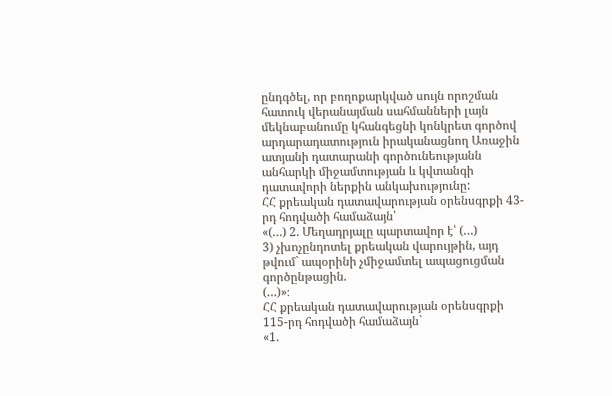ընդգծել, որ բողոքարկված սույն որոշման հատուկ վերանայման սահմանների լայն մեկնաբանումը կհանգեցնի կոնկրետ գործով արդարադատություն իրականացնող Առաջին ատյանի դատարանի գործունեությանն անհարկի միջամտության և կվտանգի դատավորի ներքին անկախությունը:
ՀՀ քրեական դատավարության օրենսգրքի 43-րդ հոդվածի համաձայն՝
«(…) 2. Մեղադրյալը պարտավոր է՝ (…)
3) չխոչընդոտել քրեական վարույթին, այդ թվում` ապօրինի չմիջամտել ապացուցման գործընթացին.
(…)»։
ՀՀ քրեական դատավարության օրենսգրքի 115-րդ հոդվածի համաձայն`
«1.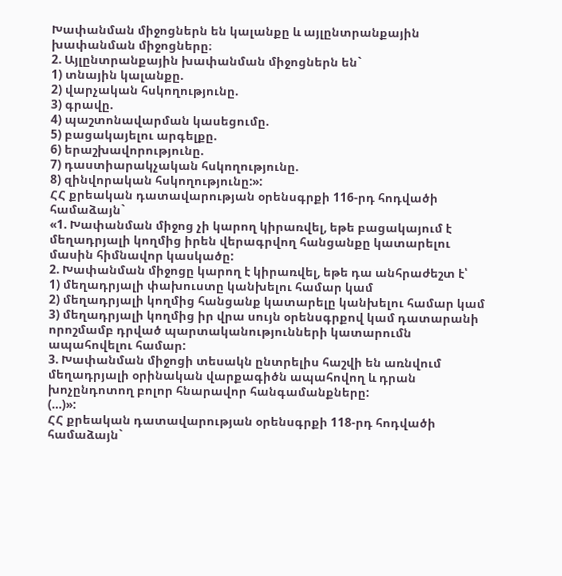Խափանման միջոցներն են կալանքը և այլընտրանքային խափանման միջոցները։
2. Այլընտրանքային խափանման միջոցներն են`
1) տնային կալանքը.
2) վարչական հսկողությունը.
3) գրավը.
4) պաշտոնավարման կասեցումը.
5) բացակայելու արգելքը.
6) երաշխավորությունը.
7) դաստիարակչական հսկողությունը.
8) զինվորական հսկողությունը:»:
ՀՀ քրեական դատավարության օրենսգրքի 116-րդ հոդվածի համաձայն`
«1. Խափանման միջոց չի կարող կիրառվել, եթե բացակայում է մեղադրյալի կողմից իրեն վերագրվող հանցանքը կատարելու մասին հիմնավոր կասկածը:
2. Խափանման միջոցը կարող է կիրառվել, եթե դա անհրաժեշտ է՝
1) մեղադրյալի փախուստը կանխելու համար կամ
2) մեղադրյալի կողմից հանցանք կատարելը կանխելու համար կամ
3) մեղադրյալի կողմից իր վրա սույն օրենսգրքով կամ դատարանի որոշմամբ դրված պարտականությունների կատարումն ապահովելու համար:
3. Խափանման միջոցի տեսակն ընտրելիս հաշվի են առնվում մեղադրյալի օրինական վարքագիծն ապահովող և դրան խոչընդոտող բոլոր հնարավոր հանգամանքները:
(…)»:
ՀՀ քրեական դատավարության օրենսգրքի 118-րդ հոդվածի համաձայն`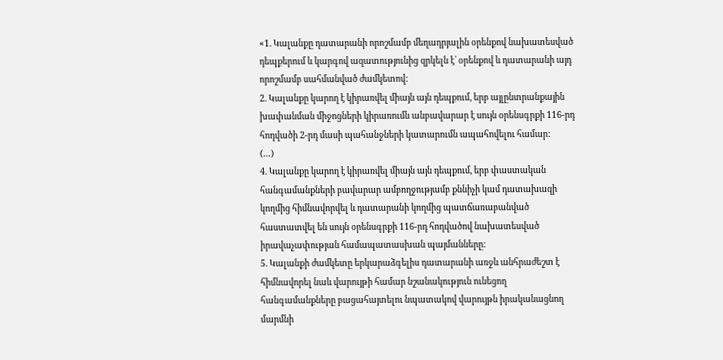«1. Կալանքը դատարանի որոշմամբ մեղադրյալին օրենքով նախատեսված դեպքերում և կարգով ազատությունից զրկելն է` օրենքով և դատարանի այդ որոշմամբ սահմանված ժամկետով:
2. Կալանքը կարող է կիրառվել միայն այն դեպքում, երբ այլընտրանքային խափանման միջոցների կիրառումն անբավարար է սույն օրենսգրքի 116-րդ հոդվածի 2-րդ մասի պահանջների կատարումն ապահովելու համար:
(…)
4. Կալանքը կարող է կիրառվել միայն այն դեպքում, երբ փաստական հանգամանքների բավարար ամբողջությամբ քննիչի կամ դատախազի կողմից հիմնավորվել և դատարանի կողմից պատճառաբանված հաստատվել են սույն օրենսգրքի 116-րդ հոդվածով նախատեսված իրավաչափության համապատասխան պայմանները:
5. Կալանքի ժամկետը երկարաձգելիս դատարանի առջև անհրաժեշտ է հիմնավորել նաև վարույթի համար նշանակություն ունեցող հանգամանքները բացահայտելու նպատակով վարույթն իրականացնող մարմնի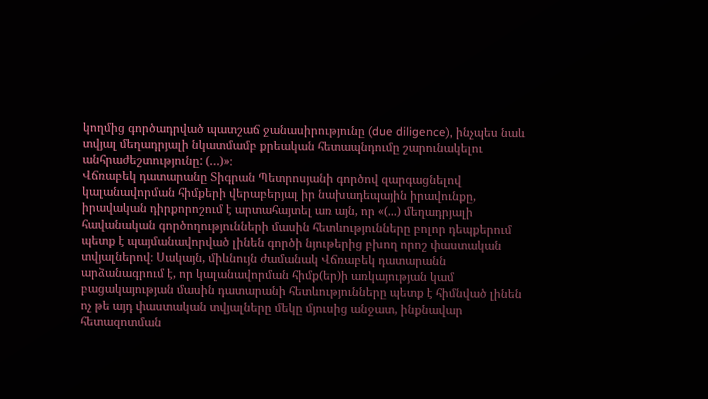կողմից գործադրված պատշաճ ջանասիրությունը (due diligence), ինչպես նաև տվյալ մեղադրյալի նկատմամբ քրեական հետապնդումը շարունակելու անհրաժեշտությունը: (…)»։
Վճռաբեկ դատարանը Տիգրան Պետրոսյանի գործով զարգացնելով կալանավորման հիմքերի վերաբերյալ իր նախադեպային իրավունքը, իրավական դիրքորոշում է արտահայտել առ այն, որ «(...) մեղադրյալի հավանական գործողությունների մասին հետևությունները բոլոր դեպքերում պետք է պայմանավորված լինեն գործի նյութերից բխող որոշ փաստական տվյալներով։ Սակայն, միևնույն ժամանակ Վճռաբեկ դատարանն արձանագրում է, որ կալանավորման հիմք(եր)ի առկայության կամ բացակայության մասին դատարանի հետևությունները պետք է հիմնված լինեն ոչ թե այդ փաստական տվյալները մեկը մյուսից անջատ, ինքնավար հետազոտման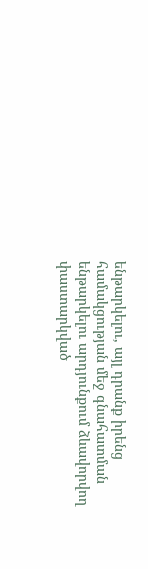ենթարկելու, այլ դրանք իրենց համակցության մեջ գնահատման ենթարկելու արդյունքում ձևավորվող փաստարկված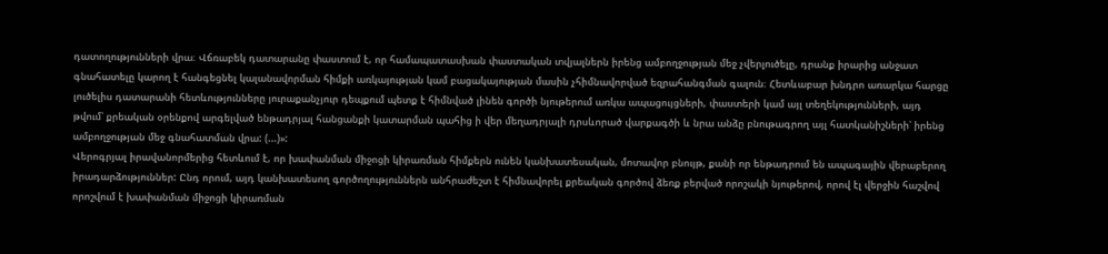դատողությունների վրա։ Վճռաբեկ դատարանը փաստում է, որ համապատասխան փաստական տվյալներն իրենց ամբողջության մեջ չվերլուծելը, դրանք իրարից անջատ գնահատելը կարող է հանգեցնել կալանավորման հիմքի առկայության կամ բացակայության մասին չհիմնավորված եզրահանգման գալուն։ Հետևաբար խնդրո առարկա հարցը լուծելիս դատարանի հետևությունները յուրաքանչյուր դեպքում պետք է հիմնված լինեն գործի նյութերում առկա ապացույցների, փաստերի կամ այլ տեղեկությունների, այդ թվում՝ քրեական օրենքով արգելված ենթադրյալ հանցանքի կատարման պահից ի վեր մեղադրյալի դրսևորած վարքագծի և նրա անձը բնութագրող այլ հատկանիշների՝ իրենց ամբողջության մեջ գնահատման վրա: (...)»:
Վերոգրյալ իրավանորմերից հետևում է, որ խափանման միջոցի կիրառման հիմքերն ունեն կանխատեսական, մոտավոր բնույթ, քանի որ ենթադրում են ապագային վերաբերող իրադարձություններ: Ընդ որում, այդ կանխատեսող գործողություններն անհրաժեշտ է հիմնավորել քրեական գործով ձեռք բերված որոշակի նյութերով, որով էլ վերջին հաշվով որոշվում է խափանման միջոցի կիրառման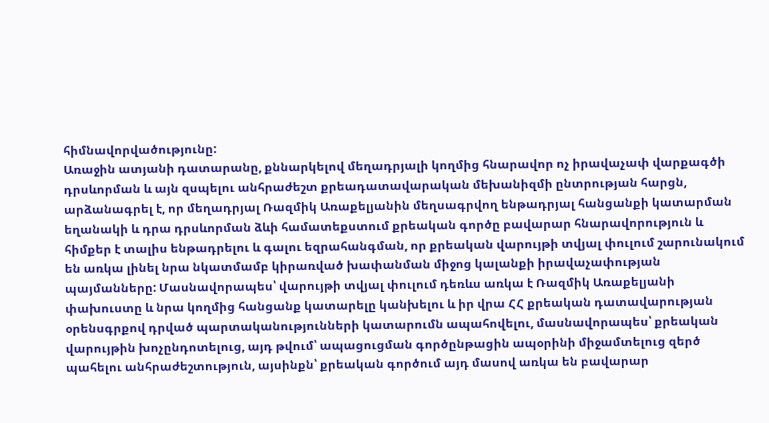հիմնավորվածությունը:
Առաջին ատյանի դատարանը, քննարկելով մեղադրյալի կողմից հնարավոր ոչ իրավաչափ վարքագծի դրսևորման և այն զսպելու անհրաժեշտ քրեադատավարական մեխանիզմի ընտրության հարցն, արձանագրել է, որ մեղադրյալ Ռազմիկ Առաքելյանին մեղսագրվող ենթադրյալ հանցանքի կատարման եղանակի և դրա դրսևորման ձևի համատեքստում քրեական գործը բավարար հնարավորություն և հիմքեր է տալիս ենթադրելու և գալու եզրահանգման, որ քրեական վարույթի տվյալ փուլում շարունակում են առկա լինել նրա նկատմամբ կիրառված խափանման միջոց կալանքի իրավաչափության պայմանները: Մասնավորապես՝ վարույթի տվյալ փուլում դեռևս առկա է Ռազմիկ Առաքելյանի փախուստը և նրա կողմից հանցանք կատարելը կանխելու և իր վրա ՀՀ քրեական դատավարության օրենսգրքով դրված պարտականությունների կատարումն ապահովելու, մասնավորապես՝ քրեական վարույթին խոչընդոտելուց, այդ թվում՝ ապացուցման գործընթացին ապօրինի միջամտելուց զերծ պահելու անհրաժեշտություն, այսինքն՝ քրեական գործում այդ մասով առկա են բավարար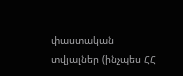փաստական տվյալներ (ինչպես ՀՀ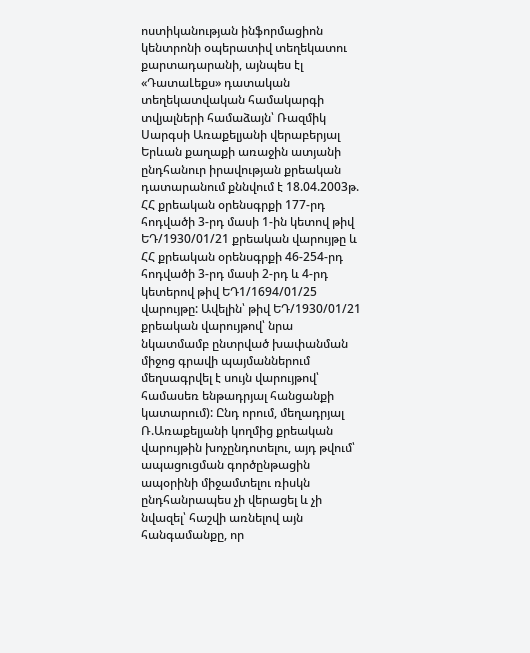ոստիկանության ինֆորմացիոն կենտրոնի օպերատիվ տեղեկատու քարտադարանի, այնպես էլ «ԴատաԼեքս» դատական տեղեկատվական համակարգի տվյալների համաձայն՝ Ռազմիկ Սարգսի Առաքելյանի վերաբերյալ Երևան քաղաքի առաջին ատյանի ընդհանուր իրավության քրեական դատարանում քննվում է 18.04.2003թ. ՀՀ քրեական օրենսգրքի 177-րդ հոդվածի 3-րդ մասի 1-ին կետով թիվ ԵԴ/1930/01/21 քրեական վարույթը և ՀՀ քրեական օրենսգրքի 46-254-րդ հոդվածի 3-րդ մասի 2-րդ և 4-րդ կետերով թիվ ԵԴ1/1694/01/25 վարույթը: Ավելին՝ թիվ ԵԴ/1930/01/21 քրեական վարույթով՝ նրա նկատմամբ ընտրված խափանման միջոց գրավի պայմաններում մեղսագրվել է սույն վարույթով՝ համասեռ ենթադրյալ հանցանքի կատարում): Ընդ որում, մեղադրյալ Ռ.Առաքելյանի կողմից քրեական վարույթին խոչընդոտելու, այդ թվում՝ ապացուցման գործընթացին ապօրինի միջամտելու ռիսկն ընդհանրապես չի վերացել և չի նվազել՝ հաշվի առնելով այն հանգամանքը, որ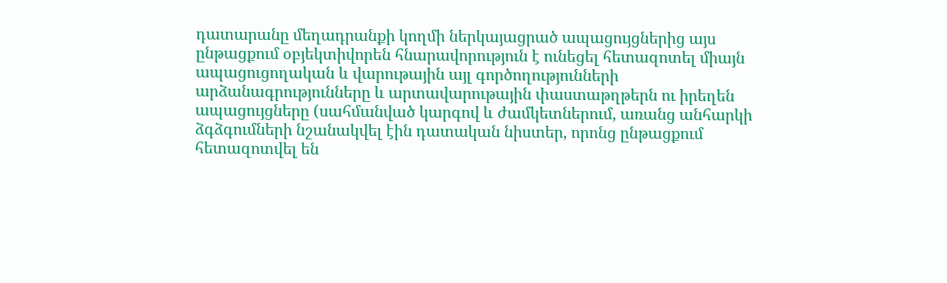դատարանը մեղադրանքի կողմի ներկայացրած ապացույցներից այս ընթացքում օբյեկտիվորեն հնարավորություն է ունեցել հետազոտել միայն ապացուցողական և վարութային այլ գործողությունների արձանագրությունները և արտավարութային փաստաթղթերն ու իրեղեն ապացույցները (սահմանված կարգով և ժամկետներում, առանց անհարկի ձգձգումների նշանակվել էին դատական նիստեր, որոնց ընթացքում հետազոտվել են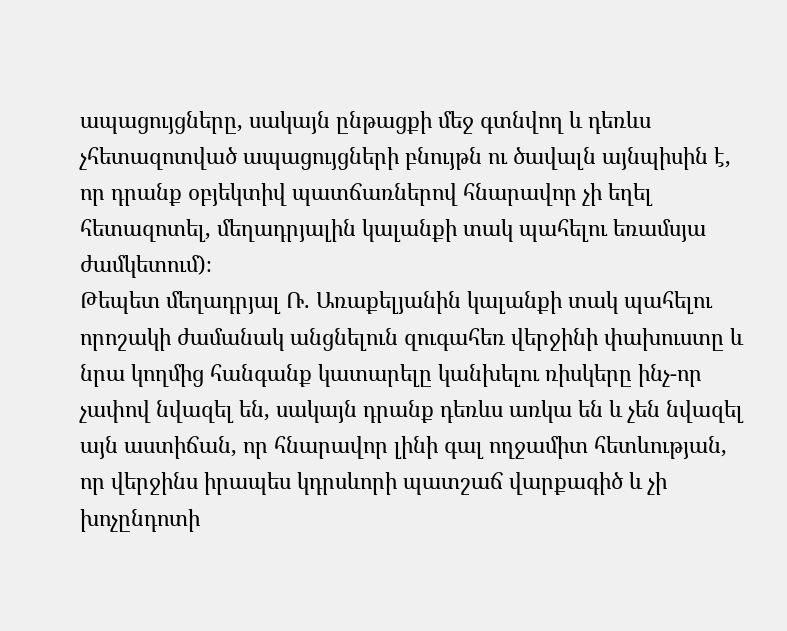ապացույցները, սակայն ընթացքի մեջ գտնվող և դեռևս չհետազոտված ապացույցների բնույթն ու ծավալն այնպիսին է, որ դրանք օբյեկտիվ պատճառներով հնարավոր չի եղել հետազոտել, մեղադրյալին կալանքի տակ պահելու եռամսյա ժամկետում)։
Թեպետ մեղադրյալ Ռ. Առաքելյանին կալանքի տակ պահելու որոշակի ժամանակ անցնելուն զուգահեռ վերջինի փախուստը և նրա կողմից հանգանք կատարելը կանխելու ռիսկերը ինչ-որ չափով նվազել են, սակայն դրանք դեռևս առկա են և չեն նվազել այն աստիճան, որ հնարավոր լինի գալ ողջամիտ հետևության, որ վերջինս իրապես կդրսևորի պատշաճ վարքագիծ և չի խոչընդոտի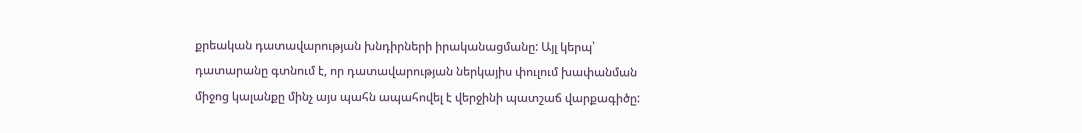քրեական դատավարության խնդիրների իրականացմանը: Այլ կերպ՝ դատարանը գտնում է, որ դատավարության ներկայիս փուլում խափանման միջոց կալանքը մինչ այս պահն ապահովել է վերջինի պատշաճ վարքագիծը: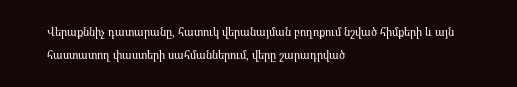Վերաքննիչ դատարանը, հատուկ վերանայման բողոքում նշված հիմքերի և այն հաստատող փաստերի սահմաններում, վերը շարադրված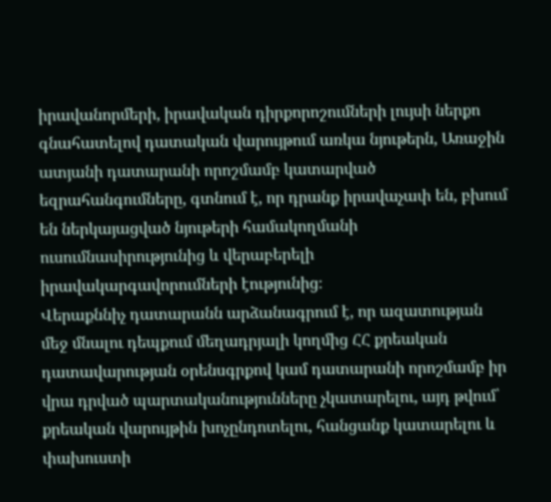իրավանորմերի, իրավական դիրքորոշումների լույսի ներքո գնահատելով դատական վարույթում առկա նյութերն, Առաջին ատյանի դատարանի որոշմամբ կատարված եզրահանգումները, գտնում է, որ դրանք իրավաչափ են, բխում են ներկայացված նյութերի համակողմանի ուսումնասիրությունից և վերաբերելի իրավակարգավորումների էությունից։
Վերաքննիչ դատարանն արձանագրում է, որ ազատության մեջ մնալու դեպքում մեղադրյալի կողմից ՀՀ քրեական դատավարության օրենսգրքով կամ դատարանի որոշմամբ իր վրա դրված պարտականությունները չկատարելու, այդ թվում՝ քրեական վարույթին խոչընդոտելու, հանցանք կատարելու և փախուստի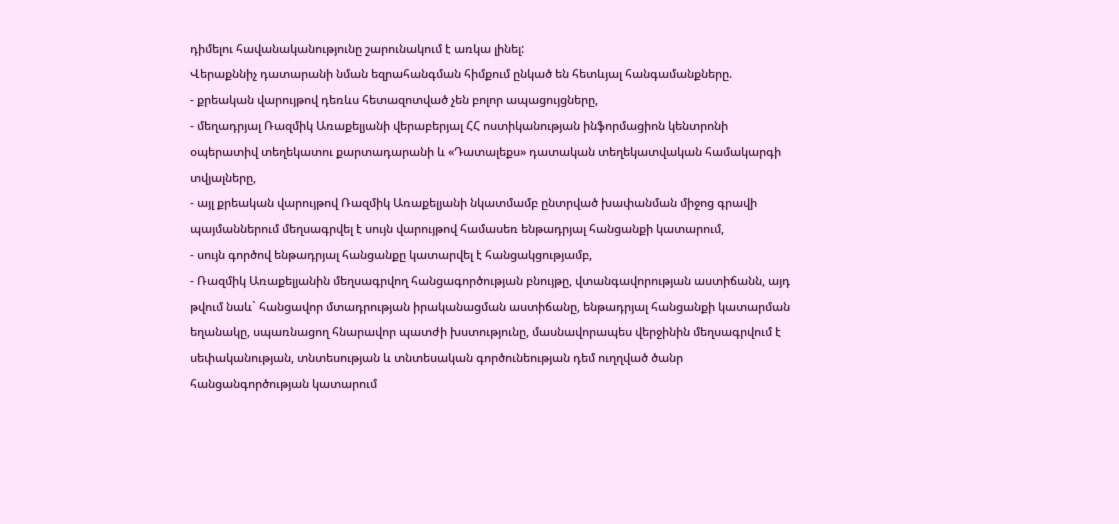դիմելու հավանականությունը շարունակում է առկա լինել:
Վերաքննիչ դատարանի նման եզրահանգման հիմքում ընկած են հետևյալ հանգամանքները.
- քրեական վարույթով դեռևս հետազոտված չեն բոլոր ապացույցները,
- մեղադրյալ Ռազմիկ Առաքելյանի վերաբերյալ ՀՀ ոստիկանության ինֆորմացիոն կենտրոնի օպերատիվ տեղեկատու քարտադարանի և «Դատալեքս» դատական տեղեկատվական համակարգի տվյալները,
- այլ քրեական վարույթով Ռազմիկ Առաքելյանի նկատմամբ ընտրված խափանման միջոց գրավի պայմաններում մեղսագրվել է սույն վարույթով համասեռ ենթադրյալ հանցանքի կատարում,
- սույն գործով ենթադրյալ հանցանքը կատարվել է հանցակցությամբ,
- Ռազմիկ Առաքելյանին մեղսագրվող հանցագործության բնույթը, վտանգավորության աստիճանն, այդ թվում նաև` հանցավոր մտադրության իրականացման աստիճանը, ենթադրյալ հանցանքի կատարման եղանակը, սպառնացող հնարավոր պատժի խստությունը, մասնավորապես վերջինին մեղսագրվում է սեփականության, տնտեսության և տնտեսական գործունեության դեմ ուղղված ծանր հանցանգործության կատարում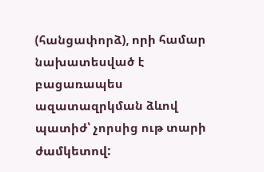(հանցափորձ), որի համար նախատեսված է բացառապես ազատազրկման ձևով պատիժ՝ չորսից ութ տարի ժամկետով: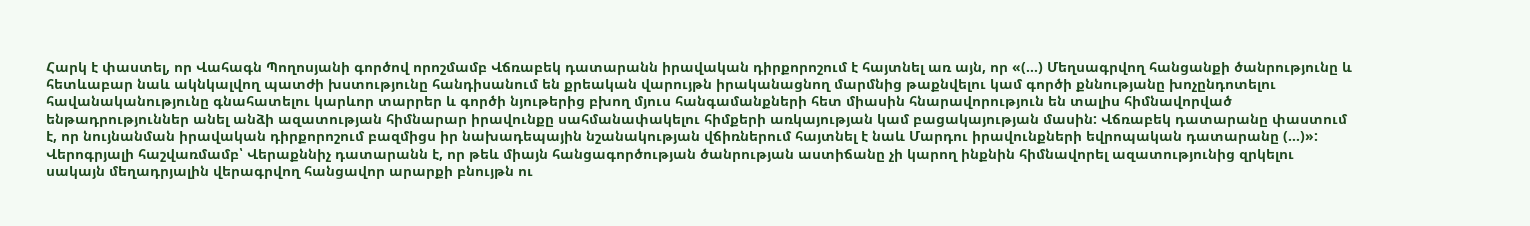Հարկ է փաստել, որ Վահագն Պողոսյանի գործով որոշմամբ Վճռաբեկ դատարանն իրավական դիրքորոշում է հայտնել առ այն, որ «(…) Մեղսագրվող հանցանքի ծանրությունը և հետևաբար նաև ակնկալվող պատժի խստությունը հանդիսանում են քրեական վարույթն իրականացնող մարմնից թաքնվելու կամ գործի քննությանը խոչընդոտելու հավանականությունը գնահատելու կարևոր տարրեր և գործի նյութերից բխող մյուս հանգամանքների հետ միասին հնարավորություն են տալիս հիմնավորված ենթադրություններ անել անձի ազատության հիմնարար իրավունքը սահմանափակելու հիմքերի առկայության կամ բացակայության մասին: Վճռաբեկ դատարանը փաստում է, որ նույնանման իրավական դիրքորոշում բազմիցս իր նախադեպային նշանակության վճիռներում հայտնել է նաև Մարդու իրավունքների եվրոպական դատարանը (…)»:
Վերոգրյալի հաշվառմամբ՝ Վերաքննիչ դատարանն է, որ թեև միայն հանցագործության ծանրության աստիճանը չի կարող ինքնին հիմնավորել ազատությունից զրկելու սակայն մեղադրյալին վերագրվող հանցավոր արարքի բնույթն ու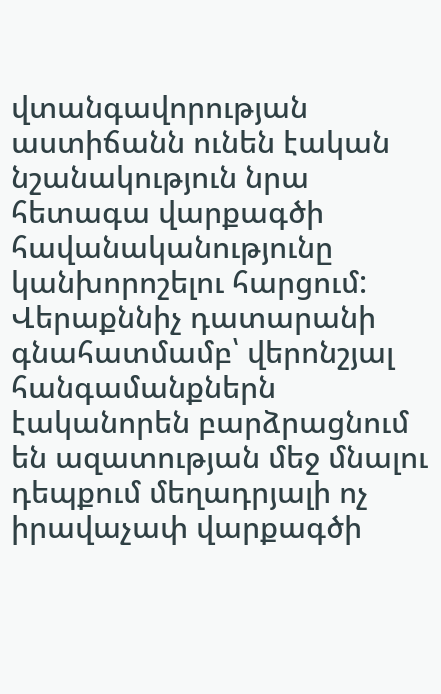վտանգավորության աստիճանն ունեն էական նշանակություն նրա հետագա վարքագծի հավանականությունը կանխորոշելու հարցում:
Վերաքննիչ դատարանի գնահատմամբ՝ վերոնշյալ հանգամանքներն էականորեն բարձրացնում են ազատության մեջ մնալու դեպքում մեղադրյալի ոչ իրավաչափ վարքագծի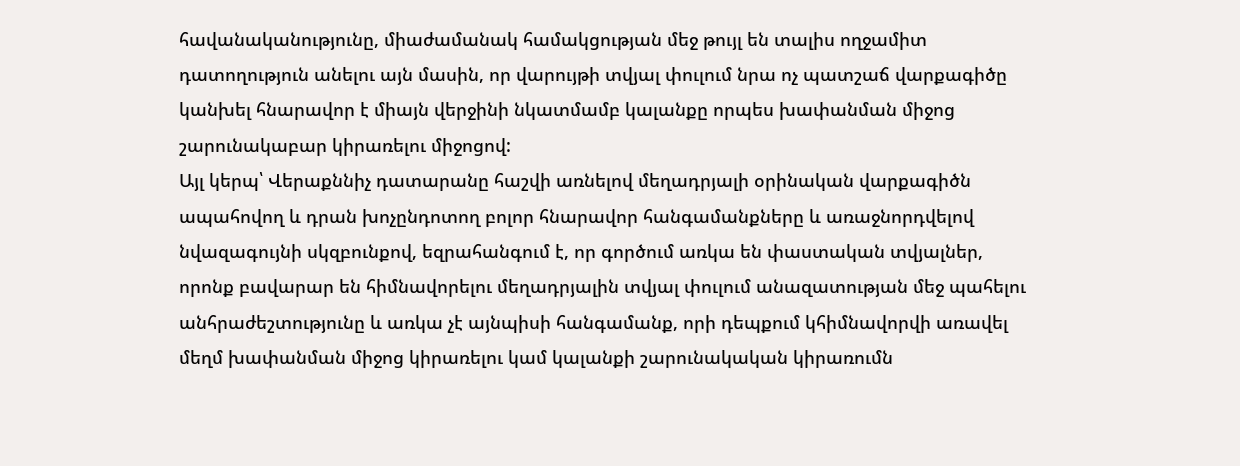հավանականությունը, միաժամանակ համակցության մեջ թույլ են տալիս ողջամիտ դատողություն անելու այն մասին, որ վարույթի տվյալ փուլում նրա ոչ պատշաճ վարքագիծը կանխել հնարավոր է միայն վերջինի նկատմամբ կալանքը որպես խափանման միջոց շարունակաբար կիրառելու միջոցով:
Այլ կերպ՝ Վերաքննիչ դատարանը հաշվի առնելով մեղադրյալի օրինական վարքագիծն ապահովող և դրան խոչընդոտող բոլոր հնարավոր հանգամանքները և առաջնորդվելով նվազագույնի սկզբունքով, եզրահանգում է, որ գործում առկա են փաստական տվյալներ, որոնք բավարար են հիմնավորելու մեղադրյալին տվյալ փուլում անազատության մեջ պահելու անհրաժեշտությունը և առկա չէ այնպիսի հանգամանք, որի դեպքում կհիմնավորվի առավել մեղմ խափանման միջոց կիրառելու կամ կալանքի շարունակական կիրառումն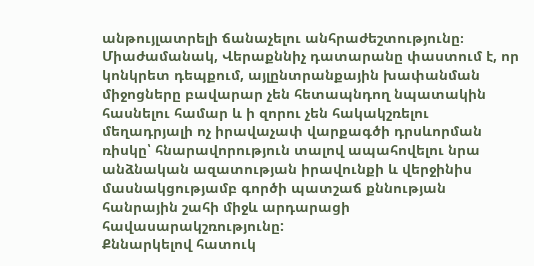անթույլատրելի ճանաչելու անհրաժեշտությունը։
Միաժամանակ, Վերաքննիչ դատարանը փաստում է, որ կոնկրետ դեպքում, այլընտրանքային խափանման միջոցները բավարար չեն հետապնդող նպատակին հասնելու համար և ի զորու չեն հակակշռելու մեղադրյալի ոչ իրավաչափ վարքագծի դրսևորման ռիսկը՝ հնարավորություն տալով ապահովելու նրա անձնական ազատության իրավունքի և վերջինիս մասնակցությամբ գործի պատշաճ քննության հանրային շահի միջև արդարացի հավասարակշռությունը:
Քննարկելով հատուկ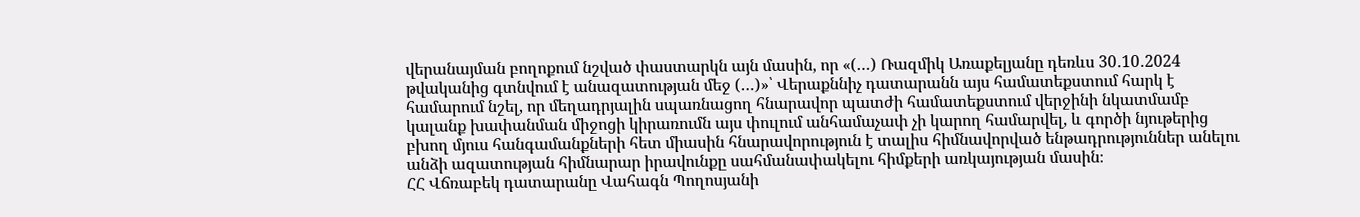վերանայման բողոքում նշված փաստարկն այն մասին, որ «(…) Ռազմիկ Առաքելյանը դեռևս 30․10․2024 թվականից գտնվում է անազատության մեջ (…)»՝ Վերաքննիչ դատարանն այս համատեքստում հարկ է համարում նշել, որ մեղադրյալին սպառնացող հնարավոր պատժի համատեքստում վերջինի նկատմամբ կալանք խափանման միջոցի կիրառումն այս փուլում անհամաչափ չի կարող համարվել, և գործի նյութերից բխող մյուս հանգամանքների հետ միասին հնարավորություն է տալիս հիմնավորված ենթադրություններ անելու անձի ազատության հիմնարար իրավունքը սահմանափակելու հիմքերի առկայության մասին։
ՀՀ Վճռաբեկ դատարանը Վահագն Պողոսյանի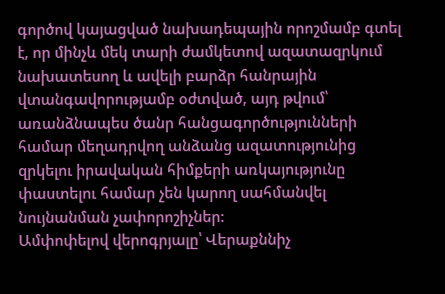գործով կայացված նախադեպային որոշմամբ գտել է, որ մինչև մեկ տարի ժամկետով ազատազրկում նախատեսող և ավելի բարձր հանրային վտանգավորությամբ օժտված, այդ թվում՝ առանձնապես ծանր հանցագործությունների համար մեղադրվող անձանց ազատությունից զրկելու իրավական հիմքերի առկայությունը փաստելու համար չեն կարող սահմանվել նույնանման չափորոշիչներ:
Ամփոփելով վերոգրյալը՝ Վերաքննիչ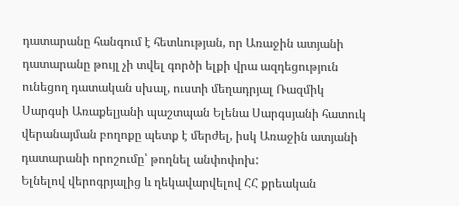դատարանը հանգում է հետևության, որ Առաջին ատյանի դատարանը թույլ չի տվել գործի ելքի վրա ազդեցություն ունեցող դատական սխալ, ուստի մեղադրյալ Ռազմիկ Սարգսի Առաքելյանի պաշտպան Ելենա Սարգսյանի հատուկ վերանայման բողոքը պետք է մերժել, իսկ Առաջին ատյանի դատարանի որոշումը՝ թողնել անփոփոխ:
Ելնելով վերոգրյալից և ղեկավարվելով ՀՀ քրեական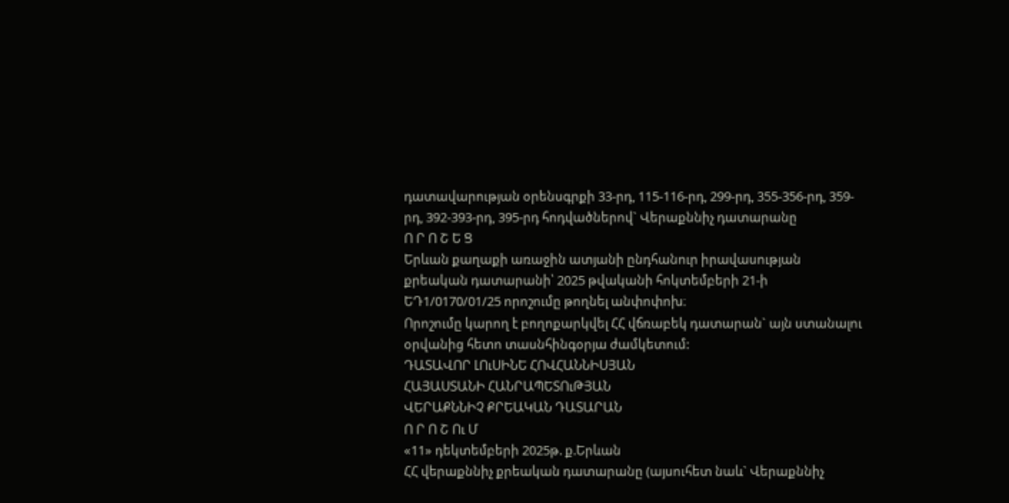դատավարության օրենսգրքի 33-րդ, 115-116-րդ, 299-րդ, 355-356-րդ, 359-րդ, 392-393-րդ, 395-րդ հոդվածներով` Վերաքննիչ դատարանը
Ո Ր Ո Շ Ե Ց
Երևան քաղաքի առաջին ատյանի ընդհանուր իրավասության քրեական դատարանի՝ 2025 թվականի հոկտեմբերի 21-ի ԵԴ1/0170/01/25 որոշումը թողնել անփոփոխ։
Որոշումը կարող է բողոքարկվել ՀՀ վճռաբեկ դատարան` այն ստանալու օրվանից հետո տասնհինգօրյա ժամկետում:
ԴԱՏԱՎՈՐ ԼՈւՍԻՆԵ ՀՈՎՀԱՆՆԻՍՅԱՆ
ՀԱՅԱՍՏԱՆԻ ՀԱՆՐԱՊԵՏՈւԹՅԱՆ
ՎԵՐԱՔՆՆԻՉ ՔՐԵԱԿԱՆ ԴԱՏԱՐԱՆ
Ո Ր Ո Շ Ու Մ
«11» դեկտեմբերի 2025թ. ք.Երևան
ՀՀ վերաքննիչ քրեական դատարանը (այսուհետ նաև` Վերաքննիչ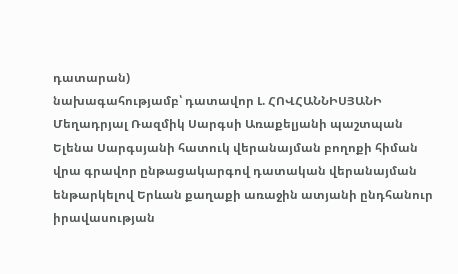դատարան)
նախագահությամբ՝ դատավոր Լ. ՀՈՎՀԱՆՆԻՍՅԱՆԻ
Մեղադրյալ Ռազմիկ Սարգսի Առաքելյանի պաշտպան Ելենա Սարգսյանի հատուկ վերանայման բողոքի հիման վրա գրավոր ընթացակարգով դատական վերանայման ենթարկելով Երևան քաղաքի առաջին ատյանի ընդհանուր իրավասության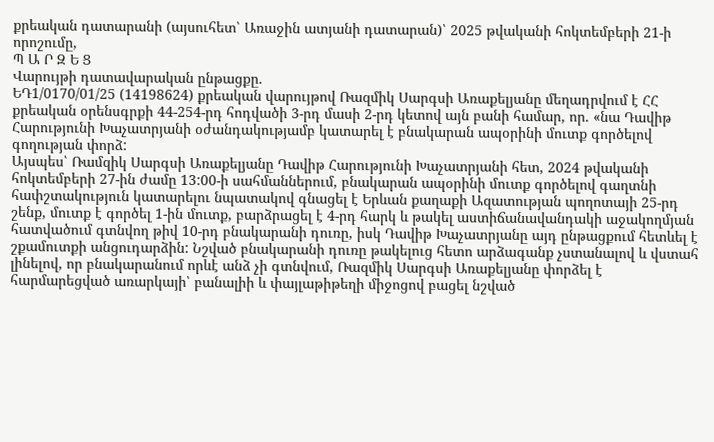քրեական դատարանի (այսուհետ՝ Առաջին ատյանի դատարան)՝ 2025 թվականի հոկտեմբերի 21-ի որոշումը,
Պ Ա Ր Զ Ե Ց
Վարույթի դատավարական ընթացքը.
ԵԴ1/0170/01/25 (14198624) քրեական վարույթով Ռազմիկ Սարգսի Առաքելյանը մեղադրվում է ՀՀ քրեական օրենսգրքի 44-254-րդ հոդվածի 3-րդ մասի 2-րդ կետով այն բանի համար, որ. «նա Դավիթ Հարությունի Խաչատրյանի օժանդակությամբ կատարել է բնակարան ապօրինի մուտք գործելով գողության փորձ:
Այսպես՝ Ռամզիկ Սարգսի Առաքելյանը Դավիթ Հարությունի Խաչատրյանի հետ, 2024 թվականի հոկտեմբերի 27-ին ժամը 13:00-ի սահմաններում, բնակարան ապօրինի մուտք գործելով գաղտնի հափշտակություն կատարելու նպատակով գնացել է Երևան քաղաքի Ազատության պողոտայի 25-րդ շենք, մուտք է գործել 1-ին մուտք, բարձրացել է 4-րդ հարկ և թակել աստիճանավանդակի աջակողմյան հատվածում գտնվող թիվ 10-րդ բնակարանի դուռը, իսկ Դավիթ Խաչատրյանը այդ ընթացքում հետևել է շքամուտքի անցուդարձին: Նշված բնակարանի դուռը թակելուց հետո արձագանք չստանալով և վստահ լինելով, որ բնակարանում որևէ անձ չի գտնվում, Ռազմիկ Սարգսի Առաքելյանը փորձել է հարմարեցված առարկայի՝ բանալիի և փայլաթիթեղի միջոցով բացել նշված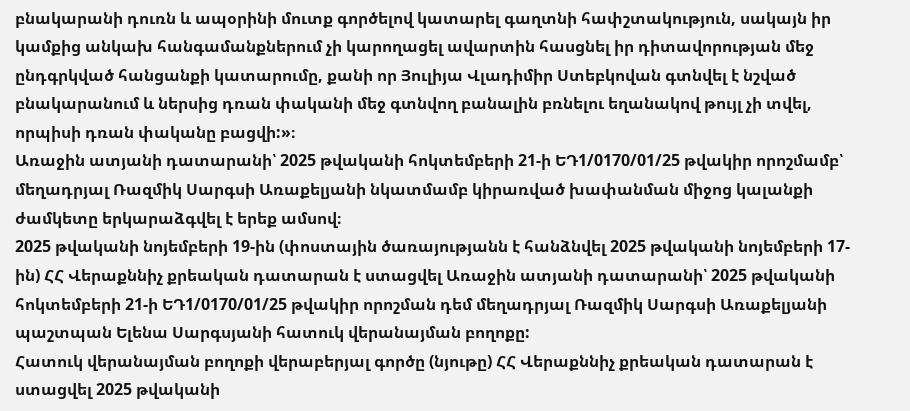բնակարանի դուռն և ապօրինի մուտք գործելով կատարել գաղտնի հափշտակություն, սակայն իր կամքից անկախ հանգամանքներում չի կարողացել ավարտին հասցնել իր դիտավորության մեջ ընդգրկված հանցանքի կատարումը, քանի որ Յուլիյա Վլադիմիր Ստեբկովան գտնվել է նշված բնակարանում և ներսից դռան փականի մեջ գտնվող բանալին բռնելու եղանակով թույլ չի տվել, որպիսի դռան փականը բացվի:»։
Առաջին ատյանի դատարանի՝ 2025 թվականի հոկտեմբերի 21-ի ԵԴ1/0170/01/25 թվակիր որոշմամբ՝ մեղադրյալ Ռազմիկ Սարգսի Առաքելյանի նկատմամբ կիրառված խափանման միջոց կալանքի ժամկետը երկարաձգվել է երեք ամսով։
2025 թվականի նոյեմբերի 19-ին (փոստային ծառայությանն է հանձնվել 2025 թվականի նոյեմբերի 17-ին) ՀՀ Վերաքննիչ քրեական դատարան է ստացվել Առաջին ատյանի դատարանի՝ 2025 թվականի հոկտեմբերի 21-ի ԵԴ1/0170/01/25 թվակիր որոշման դեմ մեղադրյալ Ռազմիկ Սարգսի Առաքելյանի պաշտպան Ելենա Սարգսյանի հատուկ վերանայման բողոքը:
Հատուկ վերանայման բողոքի վերաբերյալ գործը (նյութը) ՀՀ Վերաքննիչ քրեական դատարան է ստացվել 2025 թվականի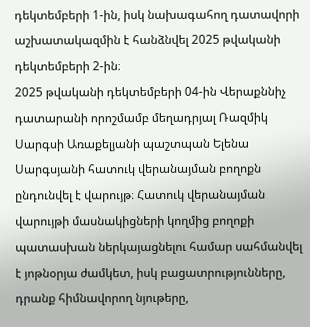դեկտեմբերի 1-ին, իսկ նախագահող դատավորի աշխատակազմին է հանձնվել 2025 թվականի դեկտեմբերի 2-ին։
2025 թվականի դեկտեմբերի 04-ին Վերաքննիչ դատարանի որոշմամբ մեղադրյալ Ռազմիկ Սարգսի Առաքելյանի պաշտպան Ելենա Սարգսյանի հատուկ վերանայման բողոքն ընդունվել է վարույթ։ Հատուկ վերանայման վարույթի մասնակիցների կողմից բողոքի պատասխան ներկայացնելու համար սահմանվել է յոթնօրյա ժամկետ, իսկ բացատրությունները, դրանք հիմնավորող նյութերը,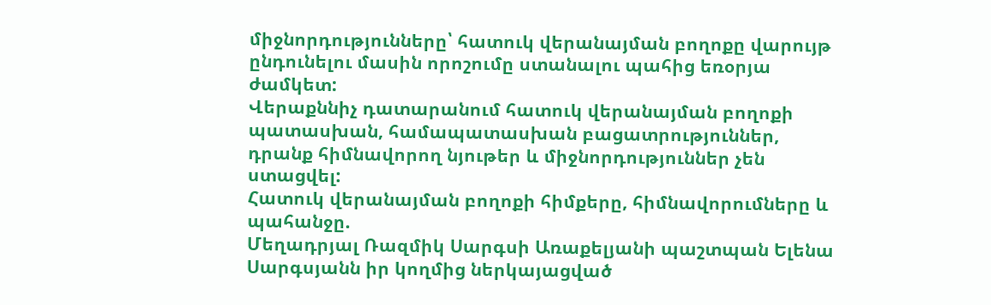միջնորդությունները՝ հատուկ վերանայման բողոքը վարույթ ընդունելու մասին որոշումը ստանալու պահից եռօրյա ժամկետ:
Վերաքննիչ դատարանում հատուկ վերանայման բողոքի պատասխան, համապատասխան բացատրություններ, դրանք հիմնավորող նյութեր և միջնորդություններ չեն ստացվել:
Հատուկ վերանայման բողոքի հիմքերը, հիմնավորումները և պահանջը.
Մեղադրյալ Ռազմիկ Սարգսի Առաքելյանի պաշտպան Ելենա Սարգսյանն իր կողմից ներկայացված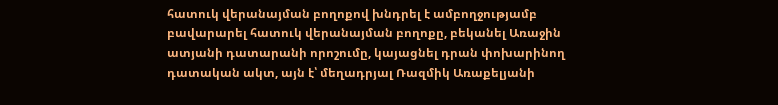հատուկ վերանայման բողոքով խնդրել է ամբողջությամբ բավարարել հատուկ վերանայման բողոքը, բեկանել Առաջին ատյանի դատարանի որոշումը, կայացնել դրան փոխարինող դատական ակտ, այն է՝ մեղադրյալ Ռազմիկ Առաքելյանի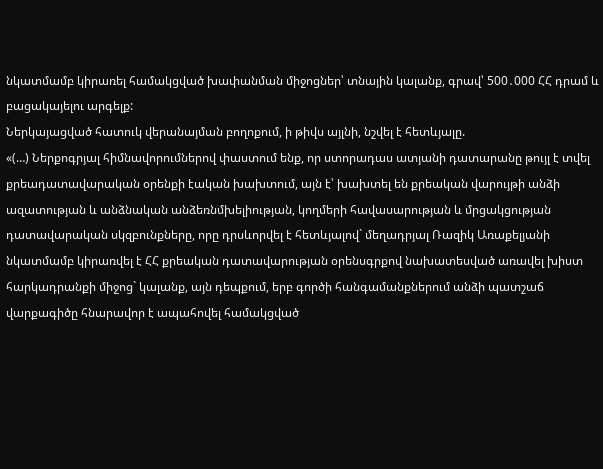նկատմամբ կիրառել համակցված խափանման միջոցներ՝ տնային կալանք, գրավ՝ 500․000 ՀՀ դրամ և բացակայելու արգելք:
Ներկայացված հատուկ վերանայման բողոքում, ի թիվս այլնի, նշվել է հետևյալը.
«(…) Ներքոգրյալ հիմնավորումներով փաստում ենք, որ ստորադաս ատյանի դատարանը թույլ է տվել քրեադատավարական օրենքի էական խախտում, այն է՝ խախտել են քրեական վարույթի անձի ազատության և անձնական անձեռնմխելիության, կողմերի հավասարության և մրցակցության դատավարական սկզբունքները, որը դրսևորվել է հետևյալով` մեղադրյալ Ռազիկ Առաքելյանի նկատմամբ կիրառվել է ՀՀ քրեական դատավարության օրենսգրքով նախատեսված առավել խիստ հարկադրանքի միջոց` կալանք, այն դեպքում, երբ գործի հանգամանքներում անձի պատշաճ վարքագիծը հնարավոր է ապահովել համակցված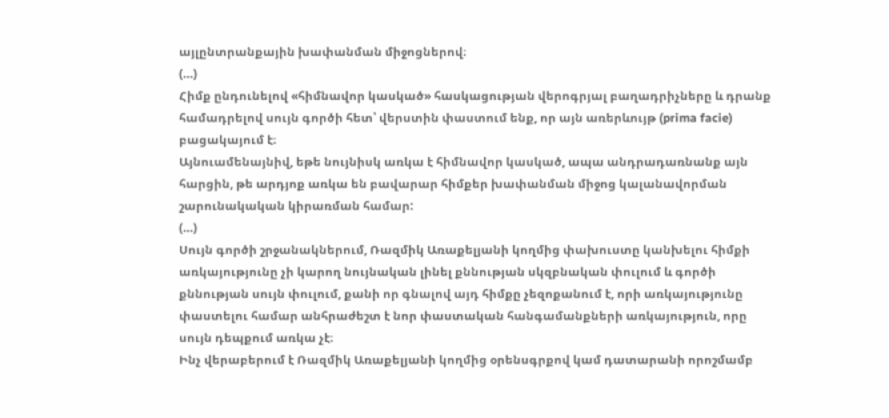այլընտրանքային խափանման միջոցներով։
(…)
Հիմք ընդունելով «հիմնավոր կասկած» հասկացության վերոգրյալ բաղադրիչները և դրանք համադրելով սույն գործի հետ՝ վերստին փաստում ենք, որ այն առերևույթ (prima facie) բացակայում է։
Այնուամենայնիվ, եթե նույնիսկ առկա է հիմնավոր կասկած, ապա անդրադառնանք այն հարցին, թե արդյոք առկա են բավարար հիմքեր խափանման միջոց կալանավորման շարունակական կիրառման համար:
(…)
Սույն գործի շրջանակներում, Ռազմիկ Առաքելյանի կողմից փախուստը կանխելու հիմքի առկայությունը չի կարող նույնական լինել քննության սկզբնական փուլում և գործի քննության սույն փուլում, քանի որ գնալով այդ հիմքը չեզոքանում է, որի առկայությունը փաստելու համար անհրաժեշտ է նոր փաստական հանգամանքների առկայություն, որը սույն դեպքում առկա չէ։
Ինչ վերաբերում է Ռազմիկ Առաքելյանի կողմից օրենսգրքով կամ դատարանի որոշմամբ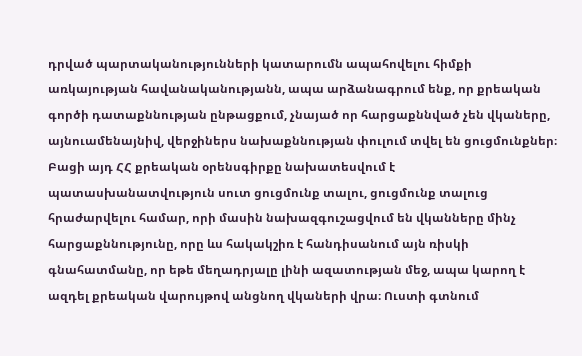դրված պարտականությունների կատարումն ապահովելու հիմքի առկայության հավանականությանն, ապա արձանագրում ենք, որ քրեական գործի դատաքննության ընթացքում, չնայած որ հարցաքննված չեն վկաները, այնուամենայնիվ, վերջիներս նախաքննության փուլում տվել են ցուցմունքներ։ Բացի այդ ՀՀ քրեական օրենսգիրքը նախատեսվում է պատասխանատվություն սուտ ցուցմունք տալու, ցուցմունք տալուց հրաժարվելու համար, որի մասին նախազգուշացվում են վկանները մինչ հարցաքննությունը, որը ևս հակակշիռ է հանդիսանում այն ռիսկի գնահատմանը, որ եթե մեղադրյալը լինի ազատության մեջ, ապա կարող է ազդել քրեական վարույթով անցնող վկաների վրա։ Ուստի գտնում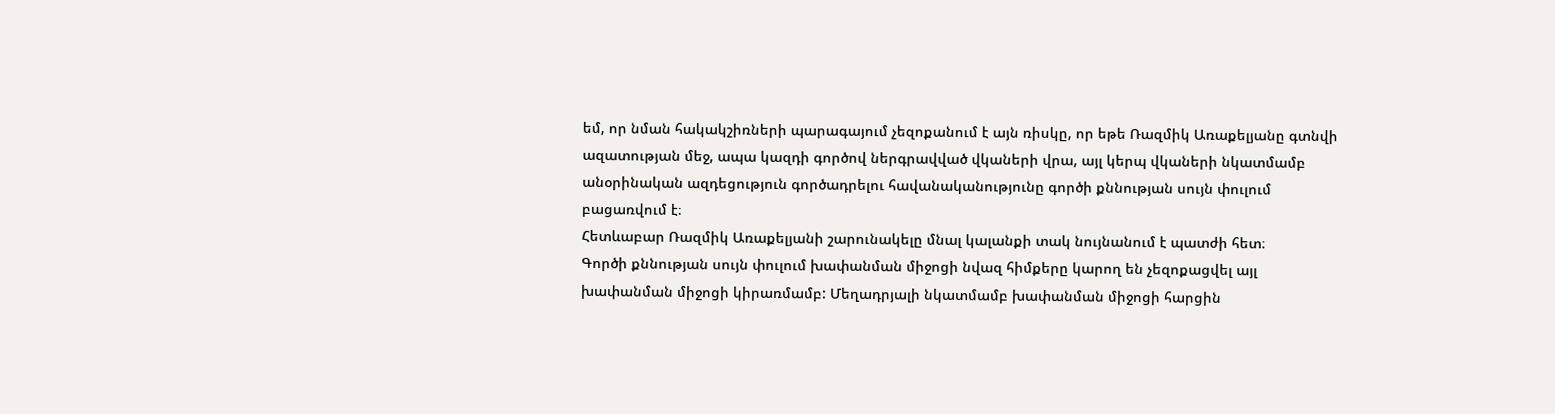եմ, որ նման հակակշիռների պարագայում չեզոքանում է այն ռիսկը, որ եթե Ռազմիկ Առաքելյանը գտնվի ազատության մեջ, ապա կազդի գործով ներգրավված վկաների վրա, այլ կերպ վկաների նկատմամբ անօրինական ազդեցություն գործադրելու հավանականությունը գործի քննության սույն փուլում բացառվում է։
Հետևաբար Ռազմիկ Առաքելյանի շարունակելը մնալ կալանքի տակ նույնանում է պատժի հետ։
Գործի քննության սույն փուլում խափանման միջոցի նվազ հիմքերը կարող են չեզոքացվել այլ խափանման միջոցի կիրառմամբ: Մեղադրյալի նկատմամբ խափանման միջոցի հարցին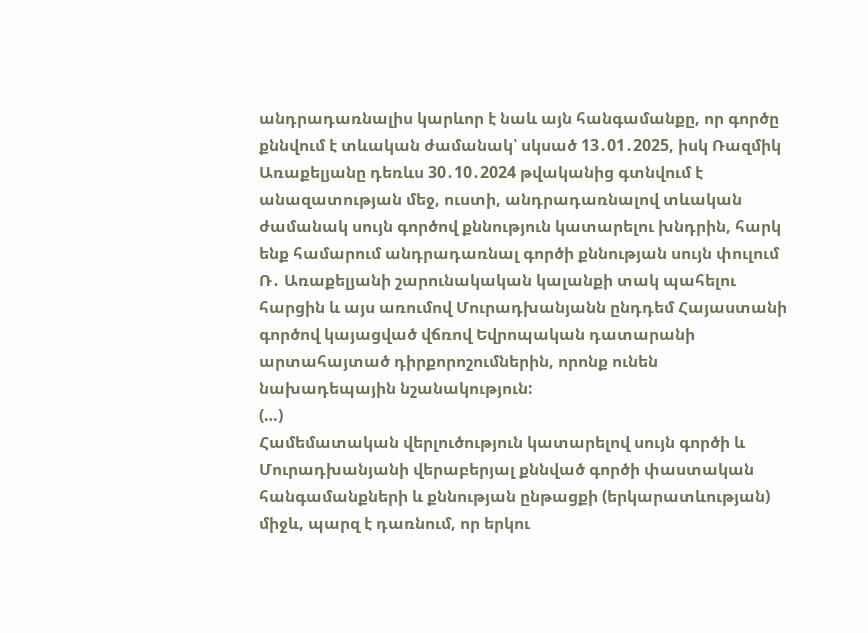անդրադառնալիս կարևոր է նաև այն հանգամանքը, որ գործը քննվում է տևական ժամանակ՝ սկսած 13․01․2025, իսկ Ռազմիկ Առաքելյանը դեռևս 30․10․2024 թվականից գտնվում է անազատության մեջ, ուստի, անդրադառնալով տևական ժամանակ սույն գործով քննություն կատարելու խնդրին, հարկ ենք համարում անդրադառնալ գործի քննության սույն փուլում Ռ․ Առաքելյանի շարունակական կալանքի տակ պահելու հարցին և այս առումով Մուրադխանյանն ընդդեմ Հայաստանի գործով կայացված վճռով Եվրոպական դատարանի արտահայտած դիրքորոշումներին, որոնք ունեն նախադեպային նշանակություն:
(…)
Համեմատական վերլուծություն կատարելով սույն գործի և Մուրադխանյանի վերաբերյալ քննված գործի փաստական հանգամանքների և քննության ընթացքի (երկարատևության) միջև, պարզ է դառնում, որ երկու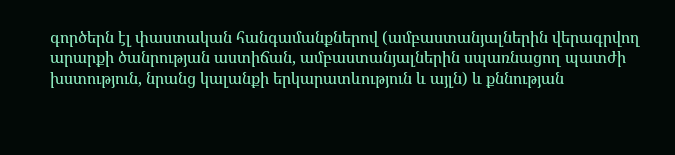գործերն էլ փաստական հանգամանքներով (ամբաստանյալներին վերագրվող արարքի ծանրության աստիճան, ամբաստանյալներին սպառնացող պատժի խստություն, նրանց կալանքի երկարատևություն և այլն) և քննության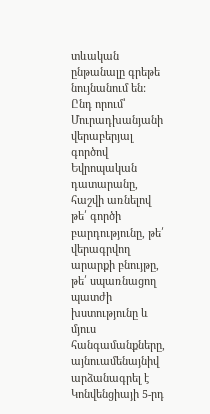տևական ընթանալը գրեթե նույնանում են:
Ընդ որում՝ Մուրադխանյանի վերաբերյալ գործով Եվրոպական դատարանը, հաշվի առնելով թե՛ գործի բարդությունը, թե՛ վերագրվող արարքի բնույթը, թե՛ սպառնացող պատժի խստությունը և մյուս հանգամանքները, այնուամենայնիվ արձանագրել է Կոնվենցիայի 5-րդ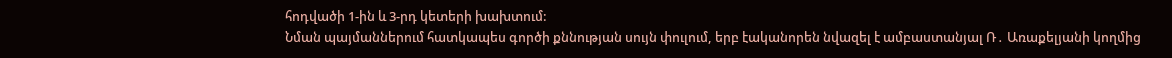հոդվածի 1-ին և 3-րդ կետերի խախտում:
Նման պայմաններում հատկապես գործի քննության սույն փուլում, երբ էականորեն նվազել է ամբաստանյալ Ռ․ Առաքելյանի կողմից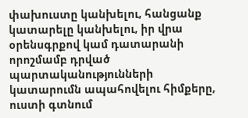փախուստը կանխելու, հանցանք կատարելը կանխելու, իր վրա օրենսգրքով կամ դատարանի որոշմամբ դրված պարտականությունների կատարումն ապահովելու հիմքերը, ուստի գտնում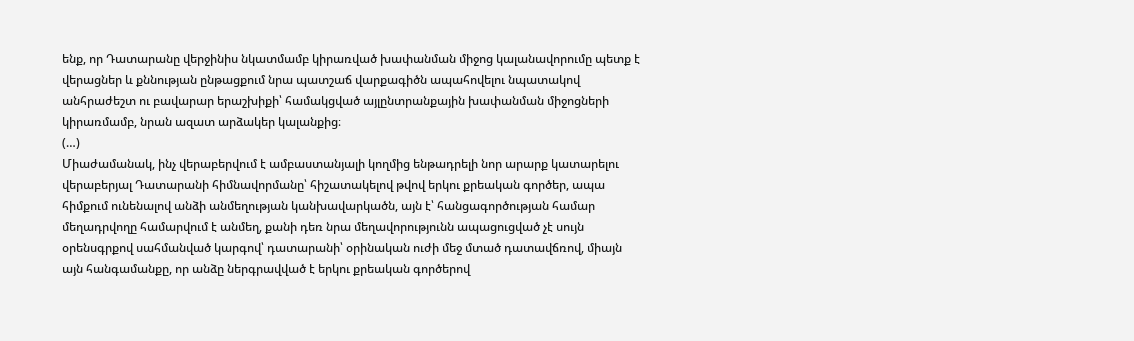ենք, որ Դատարանը վերջինիս նկատմամբ կիրառված խափանման միջոց կալանավորումը պետք է վերացներ և քննության ընթացքում նրա պատշաճ վարքագիծն ապահովելու նպատակով անհրաժեշտ ու բավարար երաշխիքի՝ համակցված այլընտրանքային խափանման միջոցների կիրառմամբ, նրան ազատ արձակեր կալանքից։
(…)
Միաժամանակ, ինչ վերաբերվում է ամբաստանյալի կողմից ենթադրելի նոր արարք կատարելու վերաբերյալ Դատարանի հիմնավորմանը՝ հիշատակելով թվով երկու քրեական գործեր, ապա հիմքում ունենալով անձի անմեղության կանխավարկածն, այն է՝ հանցագործության համար մեղադրվողը համարվում է անմեղ, քանի դեռ նրա մեղավորությունն ապացուցված չէ սույն օրենսգրքով սահմանված կարգով՝ դատարանի՝ օրինական ուժի մեջ մտած դատավճռով, միայն այն հանգամանքը, որ անձը ներգրավված է երկու քրեական գործերով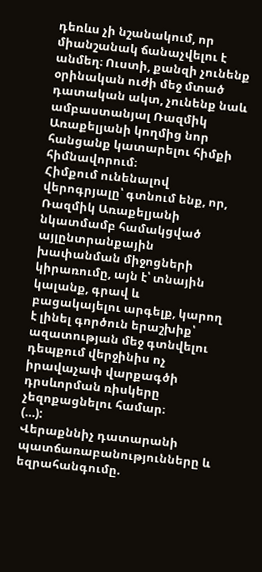դեռևս չի նշանակում, որ միանշանակ ճանաչվելու է անմեղ։ Ուստի, քանզի չունենք օրինական ուժի մեջ մտած դատական ակտ, չունենք նաև ամբաստանյալ Ռազմիկ Առաքելյանի կողմից նոր հանցանք կատարելու հիմքի հիմնավորում։
Հիմքում ունենալով վերոգրյալը՝ գտնում ենք, որ, Ռազմիկ Առաքելյանի նկատմամբ համակցված այլընտրանքային խափանման միջոցների կիրառումը, այն է՝ տնային կալանք, գրավ և բացակայելու արգելք, կարող է լինել գործուն երաշխիք՝ ազատության մեջ գտնվելու դեպքում վերջինիս ոչ իրավաչափ վարքագծի դրսևորման ռիսկերը չեզոքացնելու համար։
(…):
Վերաքննիչ դատարանի պատճառաբանությունները և եզրահանգումը.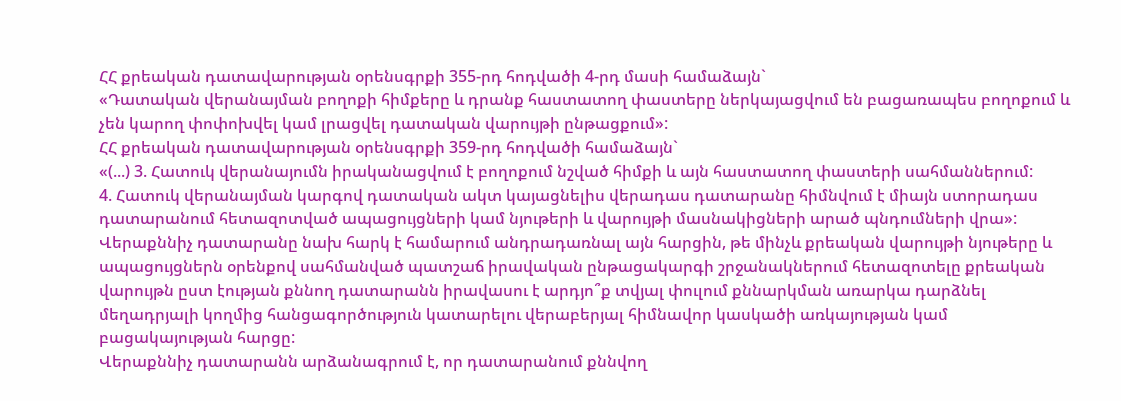ՀՀ քրեական դատավարության օրենսգրքի 355-րդ հոդվածի 4-րդ մասի համաձայն`
«Դատական վերանայման բողոքի հիմքերը և դրանք հաստատող փաստերը ներկայացվում են բացառապես բողոքում և չեն կարող փոփոխվել կամ լրացվել դատական վարույթի ընթացքում»:
ՀՀ քրեական դատավարության օրենսգրքի 359-րդ հոդվածի համաձայն`
«(...) 3. Հատուկ վերանայումն իրականացվում է բողոքում նշված հիմքի և այն հաստատող փաստերի սահմաններում:
4. Հատուկ վերանայման կարգով դատական ակտ կայացնելիս վերադաս դատարանը հիմնվում է միայն ստորադաս դատարանում հետազոտված ապացույցների կամ նյութերի և վարույթի մասնակիցների արած պնդումների վրա»:
Վերաքննիչ դատարանը նախ հարկ է համարում անդրադառնալ այն հարցին, թե մինչև քրեական վարույթի նյութերը և ապացույցներն օրենքով սահմանված պատշաճ իրավական ընթացակարգի շրջանակներում հետազոտելը քրեական վարույթն ըստ էության քննող դատարանն իրավասու է արդյո՞ք տվյալ փուլում քննարկման առարկա դարձնել մեղադրյալի կողմից հանցագործություն կատարելու վերաբերյալ հիմնավոր կասկածի առկայության կամ բացակայության հարցը:
Վերաքննիչ դատարանն արձանագրում է, որ դատարանում քննվող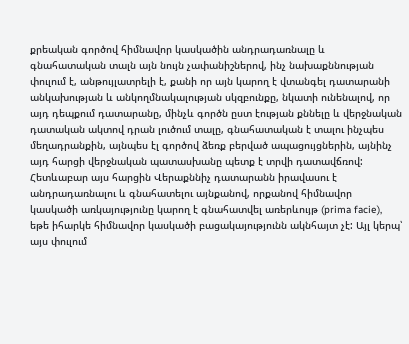քրեական գործով հիմնավոր կասկածին անդրադառնալը և գնահատական տալն այն նույն չափանիշներով, ինչ նախաքննության փուլում է, անթույլատրելի է, քանի որ այն կարող է վտանգել դատարանի անկախության և անկողմնակալության սկզբունքը, նկատի ունենալով, որ այդ դեպքում դատարանը, մինչև գործն ըստ էության քննելը և վերջնական դատական ակտով դրան լուծում տալը, գնահատական է տալու ինչպես մեղադրանքին, այնպես էլ գործով ձեռք բերված ապացույցներին, այնինչ այդ հարցի վերջնական պատասխանը պետք է տրվի դատավճռով: Հետևաբար այս հարցին Վերաքննիչ դատարանն իրավասու է անդրադառնալու և գնահատելու այնքանով, որքանով հիմնավոր կասկածի առկայությունը կարող է գնահատվել առերևույթ (prima facie), եթե իհարկե հիմնավոր կասկածի բացակայությունն ակնհայտ չէ: Այլ կերպ՝ այս փուլում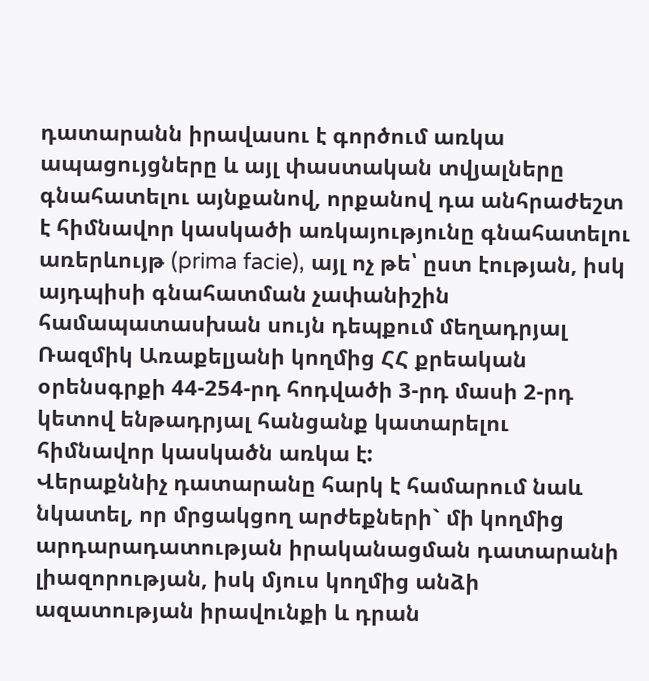դատարանն իրավասու է գործում առկա ապացույցները և այլ փաստական տվյալները գնահատելու այնքանով, որքանով դա անհրաժեշտ է հիմնավոր կասկածի առկայությունը գնահատելու առերևույթ (prima facie), այլ ոչ թե՝ ըստ էության, իսկ այդպիսի գնահատման չափանիշին համապատասխան սույն դեպքում մեղադրյալ Ռազմիկ Առաքելյանի կողմից ՀՀ քրեական օրենսգրքի 44-254-րդ հոդվածի 3-րդ մասի 2-րդ կետով ենթադրյալ հանցանք կատարելու հիմնավոր կասկածն առկա է:
Վերաքննիչ դատարանը հարկ է համարում նաև նկատել, որ մրցակցող արժեքների` մի կողմից արդարադատության իրականացման դատարանի լիազորության, իսկ մյուս կողմից անձի ազատության իրավունքի և դրան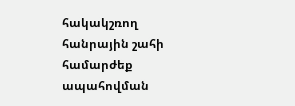հակակշռող հանրային շահի համարժեք ապահովման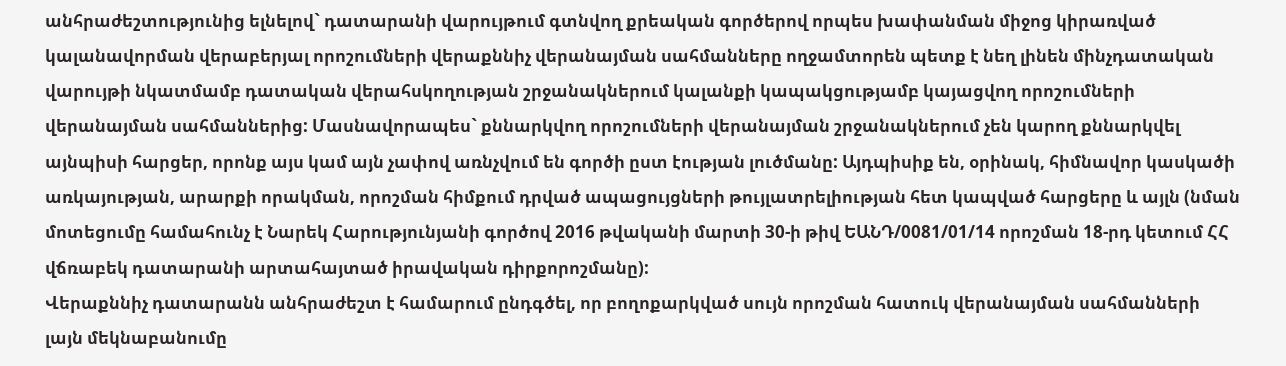անհրաժեշտությունից ելնելով` դատարանի վարույթում գտնվող քրեական գործերով որպես խափանման միջոց կիրառված կալանավորման վերաբերյալ որոշումների վերաքննիչ վերանայման սահմանները ողջամտորեն պետք է նեղ լինեն մինչդատական վարույթի նկատմամբ դատական վերահսկողության շրջանակներում կալանքի կապակցությամբ կայացվող որոշումների վերանայման սահմաններից: Մասնավորապես` քննարկվող որոշումների վերանայման շրջանակներում չեն կարող քննարկվել այնպիսի հարցեր, որոնք այս կամ այն չափով առնչվում են գործի ըստ էության լուծմանը: Այդպիսիք են, օրինակ, հիմնավոր կասկածի առկայության, արարքի որակման, որոշման հիմքում դրված ապացույցների թույլատրելիության հետ կապված հարցերը և այլն (նման մոտեցումը համահունչ է Նարեկ Հարությունյանի գործով 2016 թվականի մարտի 30-ի թիվ ԵԱՆԴ/0081/01/14 որոշման 18-րդ կետում ՀՀ վճռաբեկ դատարանի արտահայտած իրավական դիրքորոշմանը):
Վերաքննիչ դատարանն անհրաժեշտ է համարում ընդգծել, որ բողոքարկված սույն որոշման հատուկ վերանայման սահմանների լայն մեկնաբանումը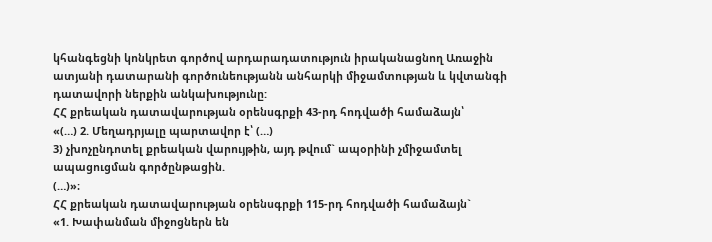կհանգեցնի կոնկրետ գործով արդարադատություն իրականացնող Առաջին ատյանի դատարանի գործունեությանն անհարկի միջամտության և կվտանգի դատավորի ներքին անկախությունը:
ՀՀ քրեական դատավարության օրենսգրքի 43-րդ հոդվածի համաձայն՝
«(…) 2. Մեղադրյալը պարտավոր է՝ (…)
3) չխոչընդոտել քրեական վարույթին, այդ թվում` ապօրինի չմիջամտել ապացուցման գործընթացին.
(…)»։
ՀՀ քրեական դատավարության օրենսգրքի 115-րդ հոդվածի համաձայն`
«1. Խափանման միջոցներն են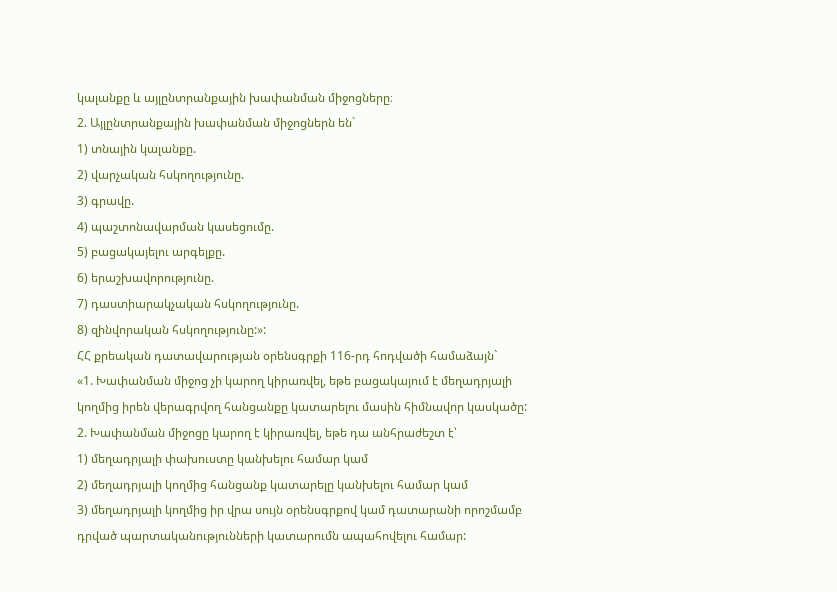կալանքը և այլընտրանքային խափանման միջոցները։
2. Այլընտրանքային խափանման միջոցներն են`
1) տնային կալանքը.
2) վարչական հսկողությունը.
3) գրավը.
4) պաշտոնավարման կասեցումը.
5) բացակայելու արգելքը.
6) երաշխավորությունը.
7) դաստիարակչական հսկողությունը.
8) զինվորական հսկողությունը:»:
ՀՀ քրեական դատավարության օրենսգրքի 116-րդ հոդվածի համաձայն`
«1. Խափանման միջոց չի կարող կիրառվել, եթե բացակայում է մեղադրյալի կողմից իրեն վերագրվող հանցանքը կատարելու մասին հիմնավոր կասկածը:
2. Խափանման միջոցը կարող է կիրառվել, եթե դա անհրաժեշտ է՝
1) մեղադրյալի փախուստը կանխելու համար կամ
2) մեղադրյալի կողմից հանցանք կատարելը կանխելու համար կամ
3) մեղադրյալի կողմից իր վրա սույն օրենսգրքով կամ դատարանի որոշմամբ դրված պարտականությունների կատարումն ապահովելու համար: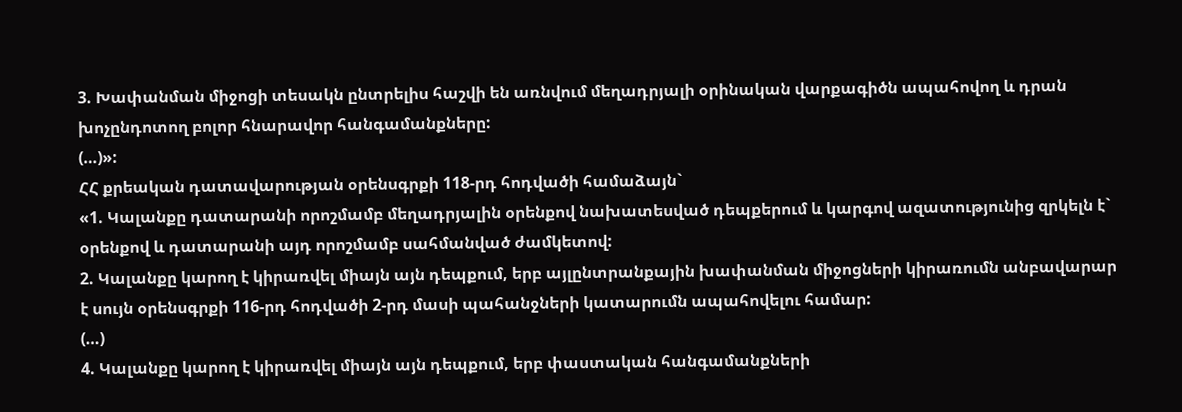3. Խափանման միջոցի տեսակն ընտրելիս հաշվի են առնվում մեղադրյալի օրինական վարքագիծն ապահովող և դրան խոչընդոտող բոլոր հնարավոր հանգամանքները:
(…)»:
ՀՀ քրեական դատավարության օրենսգրքի 118-րդ հոդվածի համաձայն`
«1. Կալանքը դատարանի որոշմամբ մեղադրյալին օրենքով նախատեսված դեպքերում և կարգով ազատությունից զրկելն է` օրենքով և դատարանի այդ որոշմամբ սահմանված ժամկետով:
2. Կալանքը կարող է կիրառվել միայն այն դեպքում, երբ այլընտրանքային խափանման միջոցների կիրառումն անբավարար է սույն օրենսգրքի 116-րդ հոդվածի 2-րդ մասի պահանջների կատարումն ապահովելու համար:
(…)
4. Կալանքը կարող է կիրառվել միայն այն դեպքում, երբ փաստական հանգամանքների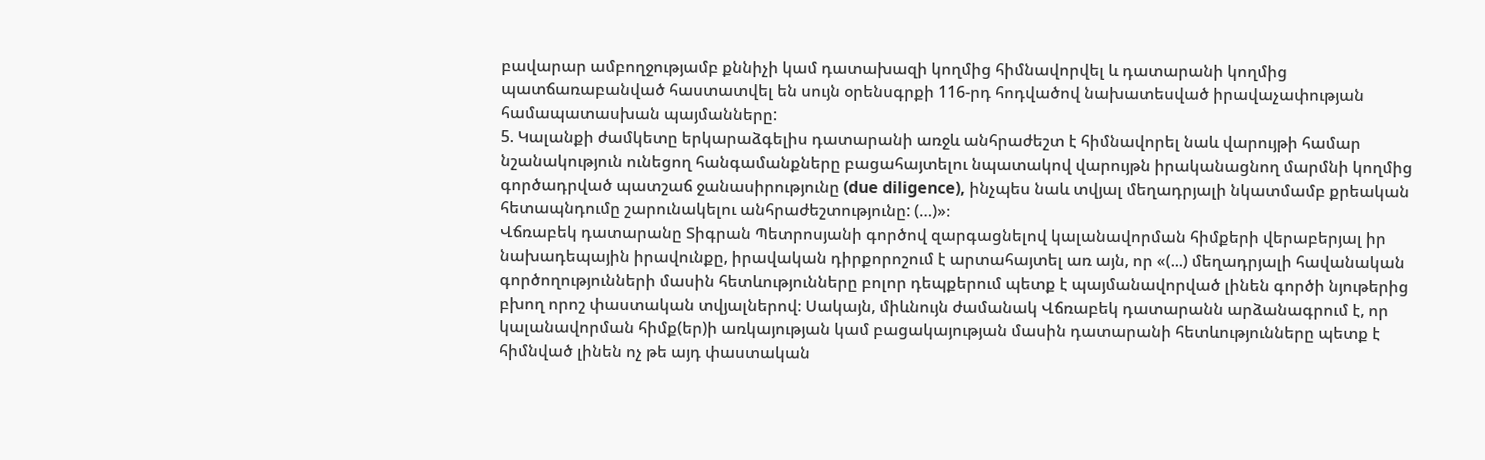բավարար ամբողջությամբ քննիչի կամ դատախազի կողմից հիմնավորվել և դատարանի կողմից պատճառաբանված հաստատվել են սույն օրենսգրքի 116-րդ հոդվածով նախատեսված իրավաչափության համապատասխան պայմանները:
5. Կալանքի ժամկետը երկարաձգելիս դատարանի առջև անհրաժեշտ է հիմնավորել նաև վարույթի համար նշանակություն ունեցող հանգամանքները բացահայտելու նպատակով վարույթն իրականացնող մարմնի կողմից գործադրված պատշաճ ջանասիրությունը (due diligence), ինչպես նաև տվյալ մեղադրյալի նկատմամբ քրեական հետապնդումը շարունակելու անհրաժեշտությունը: (…)»։
Վճռաբեկ դատարանը Տիգրան Պետրոսյանի գործով զարգացնելով կալանավորման հիմքերի վերաբերյալ իր նախադեպային իրավունքը, իրավական դիրքորոշում է արտահայտել առ այն, որ «(...) մեղադրյալի հավանական գործողությունների մասին հետևությունները բոլոր դեպքերում պետք է պայմանավորված լինեն գործի նյութերից բխող որոշ փաստական տվյալներով։ Սակայն, միևնույն ժամանակ Վճռաբեկ դատարանն արձանագրում է, որ կալանավորման հիմք(եր)ի առկայության կամ բացակայության մասին դատարանի հետևությունները պետք է հիմնված լինեն ոչ թե այդ փաստական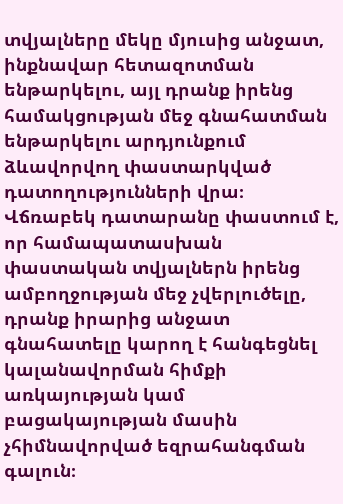տվյալները մեկը մյուսից անջատ, ինքնավար հետազոտման ենթարկելու, այլ դրանք իրենց համակցության մեջ գնահատման ենթարկելու արդյունքում ձևավորվող փաստարկված դատողությունների վրա։ Վճռաբեկ դատարանը փաստում է, որ համապատասխան փաստական տվյալներն իրենց ամբողջության մեջ չվերլուծելը, դրանք իրարից անջատ գնահատելը կարող է հանգեցնել կալանավորման հիմքի առկայության կամ բացակայության մասին չհիմնավորված եզրահանգման գալուն։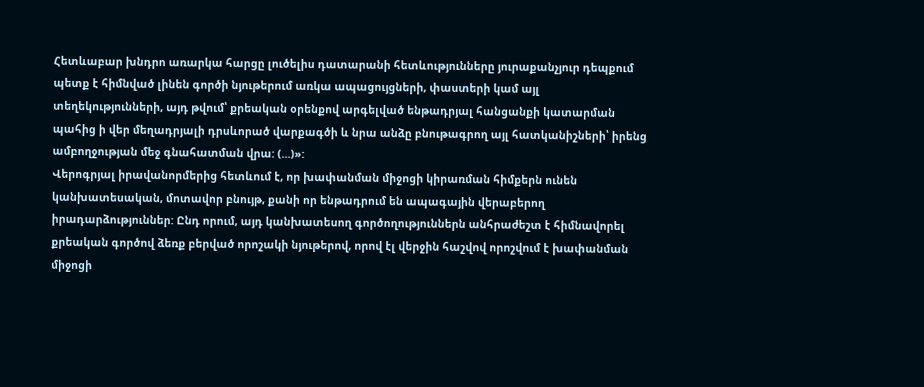Հետևաբար խնդրո առարկա հարցը լուծելիս դատարանի հետևությունները յուրաքանչյուր դեպքում պետք է հիմնված լինեն գործի նյութերում առկա ապացույցների, փաստերի կամ այլ տեղեկությունների, այդ թվում՝ քրեական օրենքով արգելված ենթադրյալ հանցանքի կատարման պահից ի վեր մեղադրյալի դրսևորած վարքագծի և նրա անձը բնութագրող այլ հատկանիշների՝ իրենց ամբողջության մեջ գնահատման վրա: (...)»:
Վերոգրյալ իրավանորմերից հետևում է, որ խափանման միջոցի կիրառման հիմքերն ունեն կանխատեսական, մոտավոր բնույթ, քանի որ ենթադրում են ապագային վերաբերող իրադարձություններ: Ընդ որում, այդ կանխատեսող գործողություններն անհրաժեշտ է հիմնավորել քրեական գործով ձեռք բերված որոշակի նյութերով, որով էլ վերջին հաշվով որոշվում է խափանման միջոցի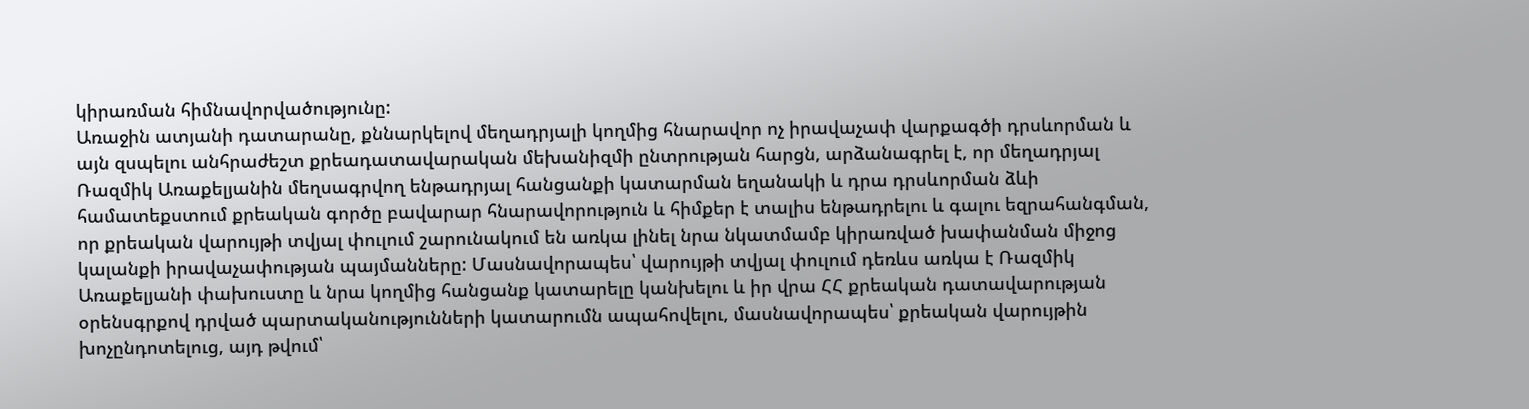կիրառման հիմնավորվածությունը:
Առաջին ատյանի դատարանը, քննարկելով մեղադրյալի կողմից հնարավոր ոչ իրավաչափ վարքագծի դրսևորման և այն զսպելու անհրաժեշտ քրեադատավարական մեխանիզմի ընտրության հարցն, արձանագրել է, որ մեղադրյալ Ռազմիկ Առաքելյանին մեղսագրվող ենթադրյալ հանցանքի կատարման եղանակի և դրա դրսևորման ձևի համատեքստում քրեական գործը բավարար հնարավորություն և հիմքեր է տալիս ենթադրելու և գալու եզրահանգման, որ քրեական վարույթի տվյալ փուլում շարունակում են առկա լինել նրա նկատմամբ կիրառված խափանման միջոց կալանքի իրավաչափության պայմանները: Մասնավորապես՝ վարույթի տվյալ փուլում դեռևս առկա է Ռազմիկ Առաքելյանի փախուստը և նրա կողմից հանցանք կատարելը կանխելու և իր վրա ՀՀ քրեական դատավարության օրենսգրքով դրված պարտականությունների կատարումն ապահովելու, մասնավորապես՝ քրեական վարույթին խոչընդոտելուց, այդ թվում՝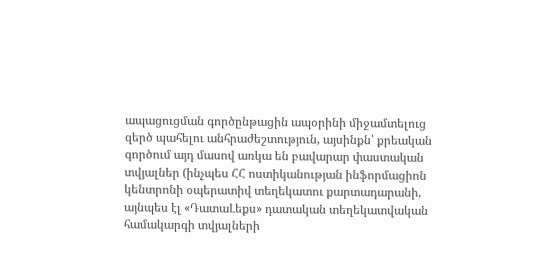ապացուցման գործընթացին ապօրինի միջամտելուց զերծ պահելու անհրաժեշտություն, այսինքն՝ քրեական գործում այդ մասով առկա են բավարար փաստական տվյալներ (ինչպես ՀՀ ոստիկանության ինֆորմացիոն կենտրոնի օպերատիվ տեղեկատու քարտադարանի, այնպես էլ «ԴատաԼեքս» դատական տեղեկատվական համակարգի տվյալների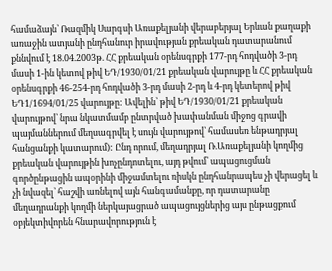համաձայն՝ Ռազմիկ Սարգսի Առաքելյանի վերաբերյալ Երևան քաղաքի առաջին ատյանի ընդհանուր իրավության քրեական դատարանում քննվում է 18.04.2003թ. ՀՀ քրեական օրենսգրքի 177-րդ հոդվածի 3-րդ մասի 1-ին կետով թիվ ԵԴ/1930/01/21 քրեական վարույթը և ՀՀ քրեական օրենսգրքի 46-254-րդ հոդվածի 3-րդ մասի 2-րդ և 4-րդ կետերով թիվ ԵԴ1/1694/01/25 վարույթը: Ավելին՝ թիվ ԵԴ/1930/01/21 քրեական վարույթով՝ նրա նկատմամբ ընտրված խափանման միջոց գրավի պայմաններում մեղսագրվել է սույն վարույթով՝ համասեռ ենթադրյալ հանցանքի կատարում): Ընդ որում, մեղադրյալ Ռ.Առաքելյանի կողմից քրեական վարույթին խոչընդոտելու, այդ թվում՝ ապացուցման գործընթացին ապօրինի միջամտելու ռիսկն ընդհանրապես չի վերացել և չի նվազել՝ հաշվի առնելով այն հանգամանքը, որ դատարանը մեղադրանքի կողմի ներկայացրած ապացույցներից այս ընթացքում օբյեկտիվորեն հնարավորություն է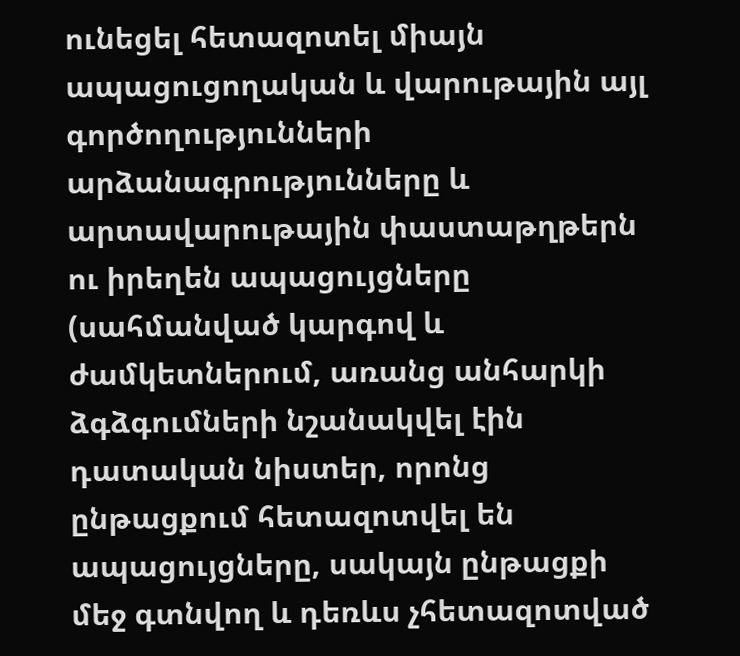ունեցել հետազոտել միայն ապացուցողական և վարութային այլ գործողությունների արձանագրությունները և արտավարութային փաստաթղթերն ու իրեղեն ապացույցները (սահմանված կարգով և ժամկետներում, առանց անհարկի ձգձգումների նշանակվել էին դատական նիստեր, որոնց ընթացքում հետազոտվել են ապացույցները, սակայն ընթացքի մեջ գտնվող և դեռևս չհետազոտված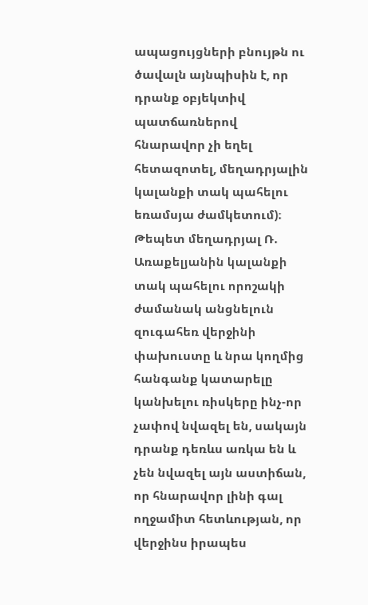ապացույցների բնույթն ու ծավալն այնպիսին է, որ դրանք օբյեկտիվ պատճառներով հնարավոր չի եղել հետազոտել, մեղադրյալին կալանքի տակ պահելու եռամսյա ժամկետում)։
Թեպետ մեղադրյալ Ռ. Առաքելյանին կալանքի տակ պահելու որոշակի ժամանակ անցնելուն զուգահեռ վերջինի փախուստը և նրա կողմից հանգանք կատարելը կանխելու ռիսկերը ինչ-որ չափով նվազել են, սակայն դրանք դեռևս առկա են և չեն նվազել այն աստիճան, որ հնարավոր լինի գալ ողջամիտ հետևության, որ վերջինս իրապես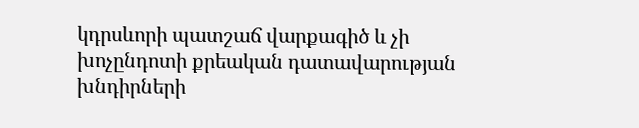կդրսևորի պատշաճ վարքագիծ և չի խոչընդոտի քրեական դատավարության խնդիրների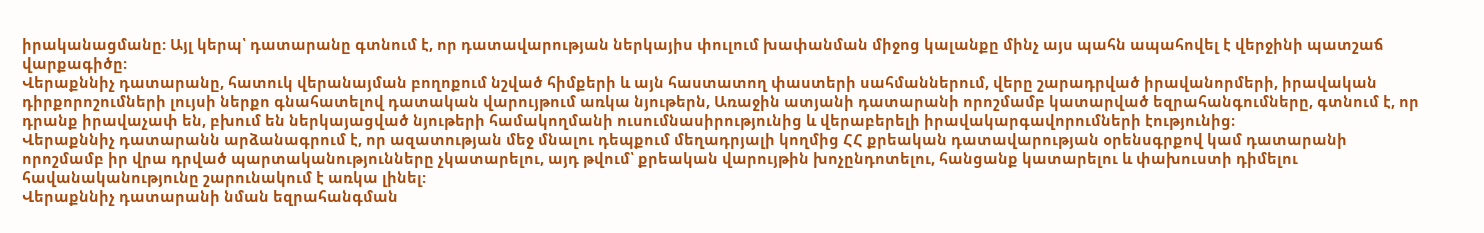իրականացմանը: Այլ կերպ՝ դատարանը գտնում է, որ դատավարության ներկայիս փուլում խափանման միջոց կալանքը մինչ այս պահն ապահովել է վերջինի պատշաճ վարքագիծը:
Վերաքննիչ դատարանը, հատուկ վերանայման բողոքում նշված հիմքերի և այն հաստատող փաստերի սահմաններում, վերը շարադրված իրավանորմերի, իրավական դիրքորոշումների լույսի ներքո գնահատելով դատական վարույթում առկա նյութերն, Առաջին ատյանի դատարանի որոշմամբ կատարված եզրահանգումները, գտնում է, որ դրանք իրավաչափ են, բխում են ներկայացված նյութերի համակողմանի ուսումնասիրությունից և վերաբերելի իրավակարգավորումների էությունից։
Վերաքննիչ դատարանն արձանագրում է, որ ազատության մեջ մնալու դեպքում մեղադրյալի կողմից ՀՀ քրեական դատավարության օրենսգրքով կամ դատարանի որոշմամբ իր վրա դրված պարտականությունները չկատարելու, այդ թվում՝ քրեական վարույթին խոչընդոտելու, հանցանք կատարելու և փախուստի դիմելու հավանականությունը շարունակում է առկա լինել:
Վերաքննիչ դատարանի նման եզրահանգման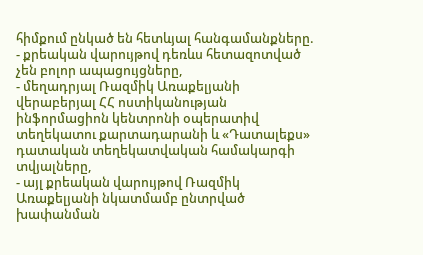հիմքում ընկած են հետևյալ հանգամանքները.
- քրեական վարույթով դեռևս հետազոտված չեն բոլոր ապացույցները,
- մեղադրյալ Ռազմիկ Առաքելյանի վերաբերյալ ՀՀ ոստիկանության ինֆորմացիոն կենտրոնի օպերատիվ տեղեկատու քարտադարանի և «Դատալեքս» դատական տեղեկատվական համակարգի տվյալները,
- այլ քրեական վարույթով Ռազմիկ Առաքելյանի նկատմամբ ընտրված խափանման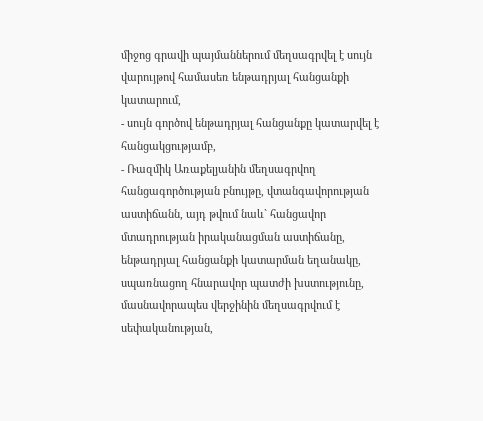միջոց գրավի պայմաններում մեղսագրվել է սույն վարույթով համասեռ ենթադրյալ հանցանքի կատարում,
- սույն գործով ենթադրյալ հանցանքը կատարվել է հանցակցությամբ,
- Ռազմիկ Առաքելյանին մեղսագրվող հանցագործության բնույթը, վտանգավորության աստիճանն, այդ թվում նաև` հանցավոր մտադրության իրականացման աստիճանը, ենթադրյալ հանցանքի կատարման եղանակը, սպառնացող հնարավոր պատժի խստությունը, մասնավորապես վերջինին մեղսագրվում է սեփականության,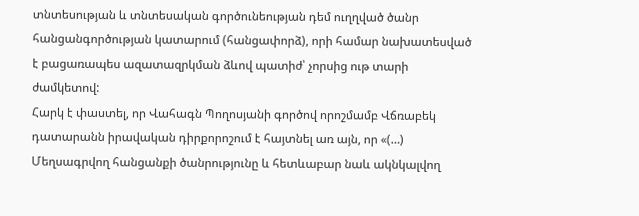տնտեսության և տնտեսական գործունեության դեմ ուղղված ծանր հանցանգործության կատարում (հանցափորձ), որի համար նախատեսված է բացառապես ազատազրկման ձևով պատիժ՝ չորսից ութ տարի ժամկետով:
Հարկ է փաստել, որ Վահագն Պողոսյանի գործով որոշմամբ Վճռաբեկ դատարանն իրավական դիրքորոշում է հայտնել առ այն, որ «(…) Մեղսագրվող հանցանքի ծանրությունը և հետևաբար նաև ակնկալվող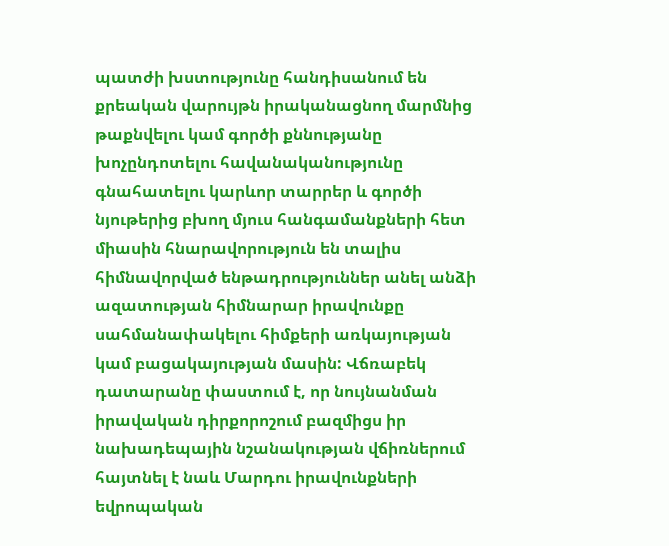պատժի խստությունը հանդիսանում են քրեական վարույթն իրականացնող մարմնից թաքնվելու կամ գործի քննությանը խոչընդոտելու հավանականությունը գնահատելու կարևոր տարրեր և գործի նյութերից բխող մյուս հանգամանքների հետ միասին հնարավորություն են տալիս հիմնավորված ենթադրություններ անել անձի ազատության հիմնարար իրավունքը սահմանափակելու հիմքերի առկայության կամ բացակայության մասին: Վճռաբեկ դատարանը փաստում է, որ նույնանման իրավական դիրքորոշում բազմիցս իր նախադեպային նշանակության վճիռներում հայտնել է նաև Մարդու իրավունքների եվրոպական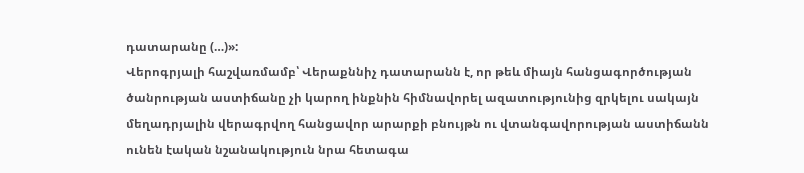դատարանը (…)»:
Վերոգրյալի հաշվառմամբ՝ Վերաքննիչ դատարանն է, որ թեև միայն հանցագործության ծանրության աստիճանը չի կարող ինքնին հիմնավորել ազատությունից զրկելու սակայն մեղադրյալին վերագրվող հանցավոր արարքի բնույթն ու վտանգավորության աստիճանն ունեն էական նշանակություն նրա հետագա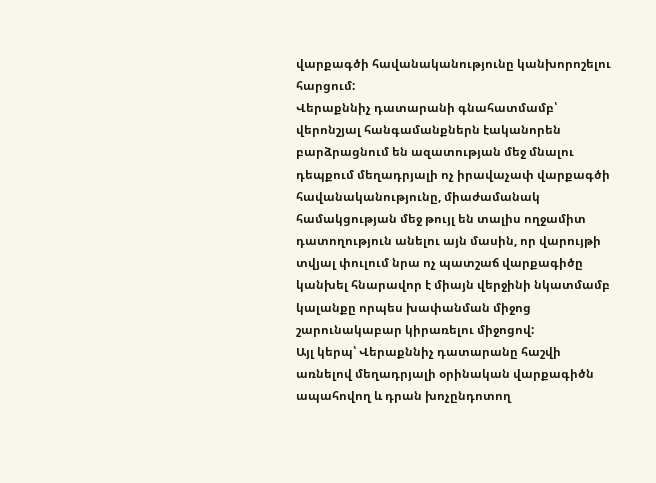վարքագծի հավանականությունը կանխորոշելու հարցում:
Վերաքննիչ դատարանի գնահատմամբ՝ վերոնշյալ հանգամանքներն էականորեն բարձրացնում են ազատության մեջ մնալու դեպքում մեղադրյալի ոչ իրավաչափ վարքագծի հավանականությունը, միաժամանակ համակցության մեջ թույլ են տալիս ողջամիտ դատողություն անելու այն մասին, որ վարույթի տվյալ փուլում նրա ոչ պատշաճ վարքագիծը կանխել հնարավոր է միայն վերջինի նկատմամբ կալանքը որպես խափանման միջոց շարունակաբար կիրառելու միջոցով:
Այլ կերպ՝ Վերաքննիչ դատարանը հաշվի առնելով մեղադրյալի օրինական վարքագիծն ապահովող և դրան խոչընդոտող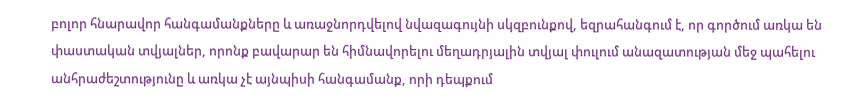բոլոր հնարավոր հանգամանքները և առաջնորդվելով նվազագույնի սկզբունքով, եզրահանգում է, որ գործում առկա են փաստական տվյալներ, որոնք բավարար են հիմնավորելու մեղադրյալին տվյալ փուլում անազատության մեջ պահելու անհրաժեշտությունը և առկա չէ այնպիսի հանգամանք, որի դեպքում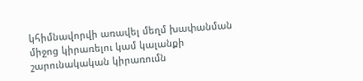կհիմնավորվի առավել մեղմ խափանման միջոց կիրառելու կամ կալանքի շարունակական կիրառումն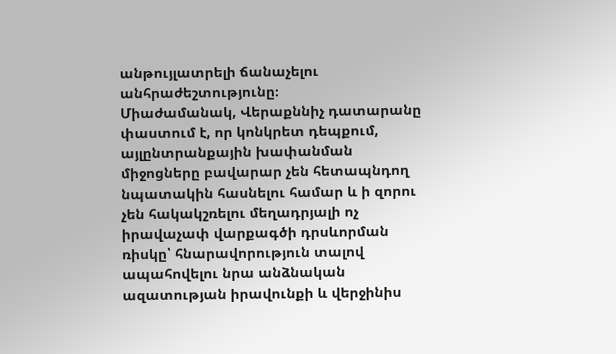անթույլատրելի ճանաչելու անհրաժեշտությունը։
Միաժամանակ, Վերաքննիչ դատարանը փաստում է, որ կոնկրետ դեպքում, այլընտրանքային խափանման միջոցները բավարար չեն հետապնդող նպատակին հասնելու համար և ի զորու չեն հակակշռելու մեղադրյալի ոչ իրավաչափ վարքագծի դրսևորման ռիսկը՝ հնարավորություն տալով ապահովելու նրա անձնական ազատության իրավունքի և վերջինիս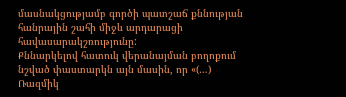մասնակցությամբ գործի պատշաճ քննության հանրային շահի միջև արդարացի հավասարակշռությունը:
Քննարկելով հատուկ վերանայման բողոքում նշված փաստարկն այն մասին, որ «(…) Ռազմիկ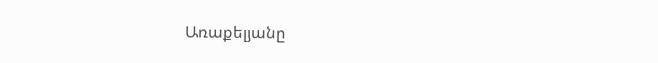Առաքելյանը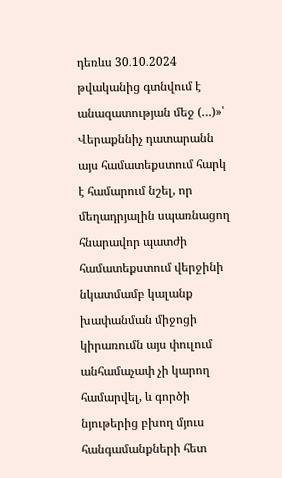դեռևս 30․10․2024 թվականից գտնվում է անազատության մեջ (…)»՝ Վերաքննիչ դատարանն այս համատեքստում հարկ է համարում նշել, որ մեղադրյալին սպառնացող հնարավոր պատժի համատեքստում վերջինի նկատմամբ կալանք խափանման միջոցի կիրառումն այս փուլում անհամաչափ չի կարող համարվել, և գործի նյութերից բխող մյուս հանգամանքների հետ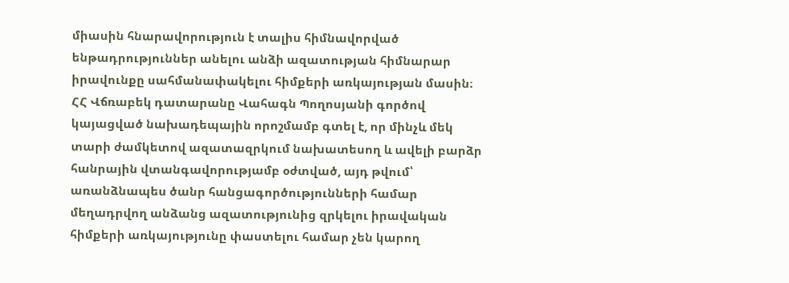միասին հնարավորություն է տալիս հիմնավորված ենթադրություններ անելու անձի ազատության հիմնարար իրավունքը սահմանափակելու հիմքերի առկայության մասին։
ՀՀ Վճռաբեկ դատարանը Վահագն Պողոսյանի գործով կայացված նախադեպային որոշմամբ գտել է, որ մինչև մեկ տարի ժամկետով ազատազրկում նախատեսող և ավելի բարձր հանրային վտանգավորությամբ օժտված, այդ թվում՝ առանձնապես ծանր հանցագործությունների համար մեղադրվող անձանց ազատությունից զրկելու իրավական հիմքերի առկայությունը փաստելու համար չեն կարող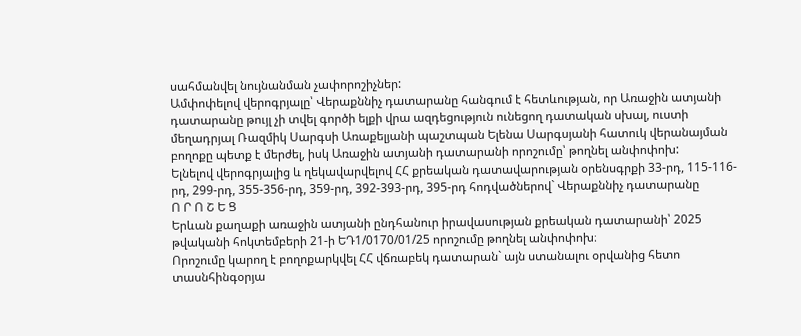սահմանվել նույնանման չափորոշիչներ:
Ամփոփելով վերոգրյալը՝ Վերաքննիչ դատարանը հանգում է հետևության, որ Առաջին ատյանի դատարանը թույլ չի տվել գործի ելքի վրա ազդեցություն ունեցող դատական սխալ, ուստի մեղադրյալ Ռազմիկ Սարգսի Առաքելյանի պաշտպան Ելենա Սարգսյանի հատուկ վերանայման բողոքը պետք է մերժել, իսկ Առաջին ատյանի դատարանի որոշումը՝ թողնել անփոփոխ:
Ելնելով վերոգրյալից և ղեկավարվելով ՀՀ քրեական դատավարության օրենսգրքի 33-րդ, 115-116-րդ, 299-րդ, 355-356-րդ, 359-րդ, 392-393-րդ, 395-րդ հոդվածներով` Վերաքննիչ դատարանը
Ո Ր Ո Շ Ե Ց
Երևան քաղաքի առաջին ատյանի ընդհանուր իրավասության քրեական դատարանի՝ 2025 թվականի հոկտեմբերի 21-ի ԵԴ1/0170/01/25 որոշումը թողնել անփոփոխ։
Որոշումը կարող է բողոքարկվել ՀՀ վճռաբեկ դատարան` այն ստանալու օրվանից հետո տասնհինգօրյա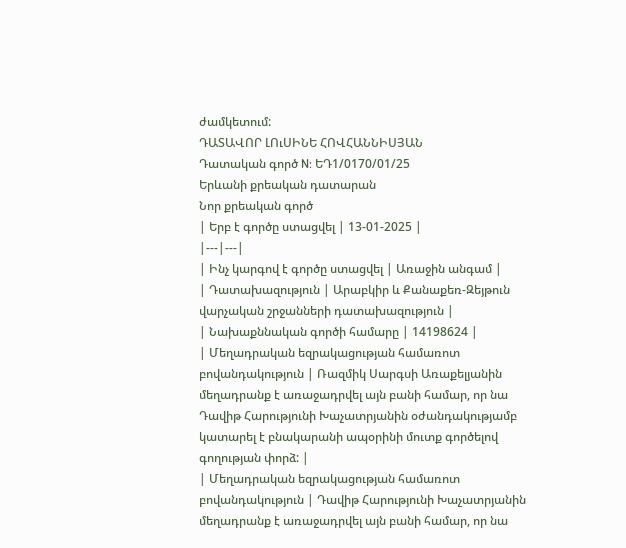ժամկետում:
ԴԱՏԱՎՈՐ ԼՈւՍԻՆԵ ՀՈՎՀԱՆՆԻՍՅԱՆ
Դատական գործ N: ԵԴ1/0170/01/25
Երևանի քրեական դատարան
Նոր քրեական գործ
| Երբ է գործը ստացվել | 13-01-2025 |
|---|---|
| Ինչ կարգով է գործը ստացվել | Առաջին անգամ |
| Դատախազություն | Արաբկիր և Քանաքեռ-Զեյթուն վարչական շրջանների դատախազություն |
| Նախաքննական գործի համարը | 14198624 |
| Մեղադրական եզրակացության համառոտ բովանդակություն | Ռազմիկ Սարգսի Առաքելյանին մեղադրանք է առաջադրվել այն բանի համար, որ նա Դավիթ Հարությունի Խաչատրյանին օժանդակությամբ կատարել է բնակարանի ապօրինի մուտք գործելով գողության փորձ: |
| Մեղադրական եզրակացության համառոտ բովանդակություն | Դավիթ Հարությունի Խաչատրյանին մեղադրանք է առաջադրվել այն բանի համար, որ նա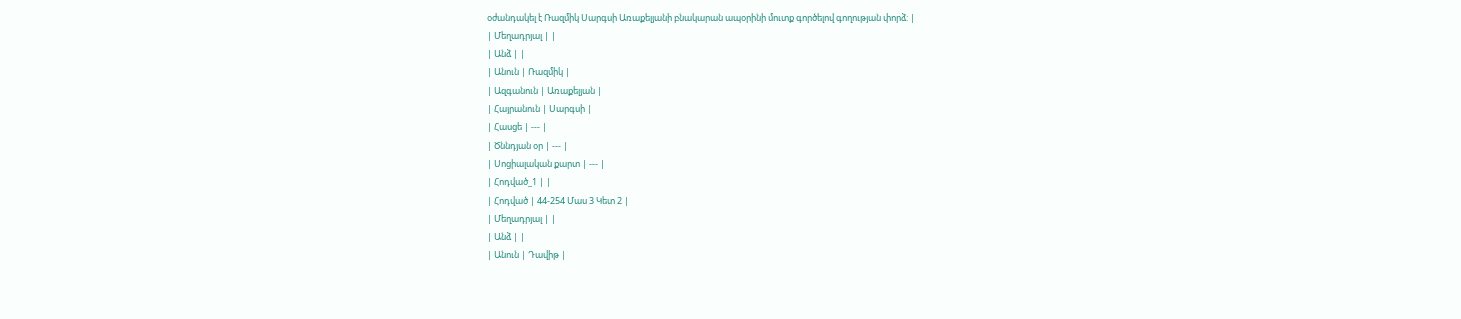օժանդակել է Ռազմիկ Սարգսի Առաքելյանի բնակարան ապօրինի մուտք գործելով գողության փորձ: |
| Մեղադրյալ | |
| Անձ | |
| Անուն | Ռազմիկ |
| Ազգանուն | Առաքելյան |
| Հայրանուն | Սարգսի |
| Հասցե | --- |
| Ծննդյան օր | --- |
| Սոցիալական քարտ | --- |
| Հոդված_1 | |
| Հոդված | 44-254 Մաս 3 Կետ 2 |
| Մեղադրյալ | |
| Անձ | |
| Անուն | Դավիթ |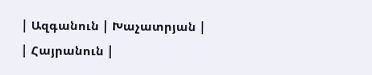| Ազգանուն | Խաչատրյան |
| Հայրանուն |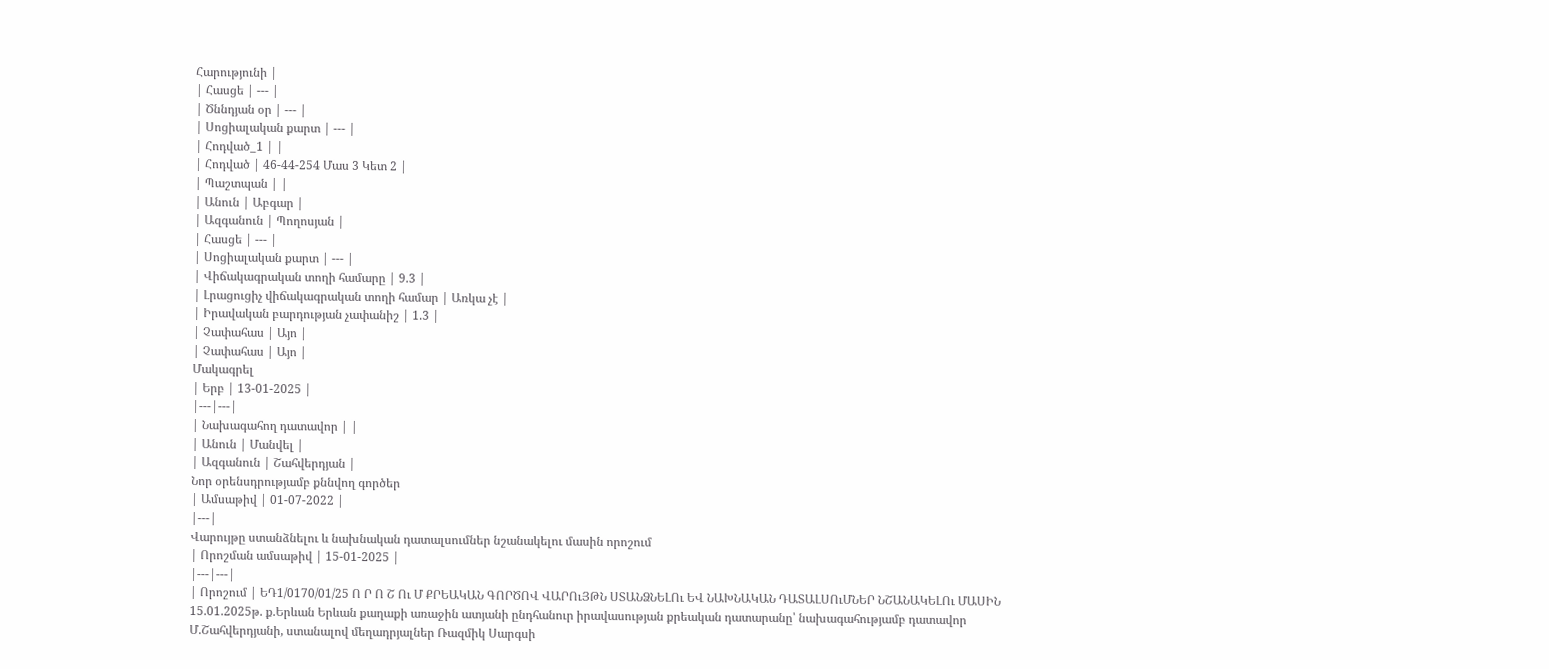Հարությունի |
| Հասցե | --- |
| Ծննդյան օր | --- |
| Սոցիալական քարտ | --- |
| Հոդված_1 | |
| Հոդված | 46-44-254 Մաս 3 Կետ 2 |
| Պաշտպան | |
| Անուն | Աբգար |
| Ազգանուն | Պողոսյան |
| Հասցե | --- |
| Սոցիալական քարտ | --- |
| Վիճակագրական տողի համարը | 9.3 |
| Լրացուցիչ վիճակագրական տողի համար | Առկա չէ |
| Իրավական բարդության չափանիշ | 1.3 |
| Չափահաս | Այո |
| Չափահաս | Այո |
Մակագրել
| Երբ | 13-01-2025 |
|---|---|
| Նախագահող դատավոր | |
| Անուն | Մանվել |
| Ազգանուն | Շահվերդյան |
Նոր օրենսդրությամբ քննվող գործեր
| Ամսաթիվ | 01-07-2022 |
|---|
Վարույթը ստանձնելու և նախնական դատալսումներ նշանակելու մասին որոշում
| Որոշման ամսաթիվ | 15-01-2025 |
|---|---|
| Որոշում | ԵԴ1/0170/01/25 Ո Ր Ո Շ Ու Մ ՔՐԵԱԿԱՆ ԳՈՐԾՈՎ ՎԱՐՈւՅԹՆ ՍՏԱՆՁՆԵԼՈւ ԵՎ ՆԱԽՆԱԿԱՆ ԴԱՏԱԼՍՈւՄՆԵՐ ՆՇԱՆԱԿԵԼՈւ ՄԱՍԻՆ 15.01.2025թ. ք.Երևան Երևան քաղաքի առաջին ատյանի ընդհանուր իրավասության քրեական դատարանը՝ նախագահությամբ դատավոր Մ.Շահվերդյանի, ստանալով մեղադրյալներ Ռազմիկ Սարգսի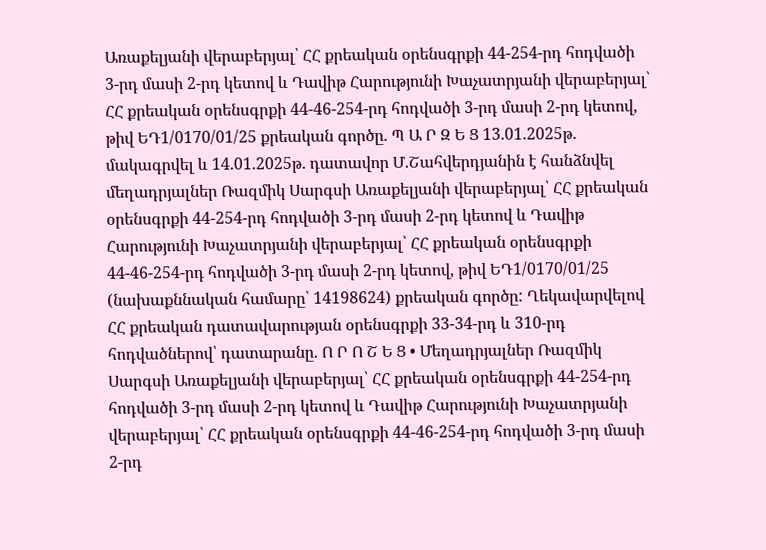Առաքելյանի վերաբերյալ՝ ՀՀ քրեական օրենսգրքի 44-254-րդ հոդվածի 3-րդ մասի 2-րդ կետով և Դավիթ Հարությունի Խաչատրյանի վերաբերյալ՝ ՀՀ քրեական օրենսգրքի 44-46-254-րդ հոդվածի 3-րդ մասի 2-րդ կետով, թիվ ԵԴ1/0170/01/25 քրեական գործը. Պ Ա Ր Զ Ե Ց 13.01.2025թ. մակագրվել և 14.01.2025թ. դատավոր Մ.Շահվերդյանին է հանձնվել մեղադրյալներ Ռազմիկ Սարգսի Առաքելյանի վերաբերյալ՝ ՀՀ քրեական օրենսգրքի 44-254-րդ հոդվածի 3-րդ մասի 2-րդ կետով և Դավիթ Հարությունի Խաչատրյանի վերաբերյալ՝ ՀՀ քրեական օրենսգրքի 44-46-254-րդ հոդվածի 3-րդ մասի 2-րդ կետով, թիվ ԵԴ1/0170/01/25 (նախաքննական համարը՝ 14198624) քրեական գործը: Ղեկավարվելով ՀՀ քրեական դատավարության օրենսգրքի 33-34-րդ և 310-րդ հոդվածներով՝ դատարանը. Ո Ր Ո Շ Ե Ց • Մեղադրյալներ Ռազմիկ Սարգսի Առաքելյանի վերաբերյալ՝ ՀՀ քրեական օրենսգրքի 44-254-րդ հոդվածի 3-րդ մասի 2-րդ կետով և Դավիթ Հարությունի Խաչատրյանի վերաբերյալ՝ ՀՀ քրեական օրենսգրքի 44-46-254-րդ հոդվածի 3-րդ մասի 2-րդ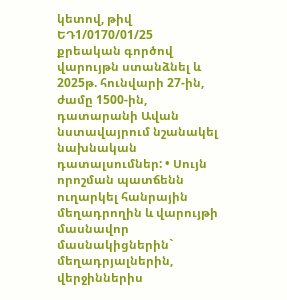կետով, թիվ ԵԴ1/0170/01/25 քրեական գործով վարույթն ստանձնել և 2025թ. հունվարի 27-ին, ժամը 1500-ին, դատարանի Ավան նստավայրում նշանակել նախնական դատալսումներ: • Սույն որոշման պատճենն ուղարկել հանրային մեղադրողին և վարույթի մասնավոր մասնակիցներին` մեղադրյալներին, վերջիններիս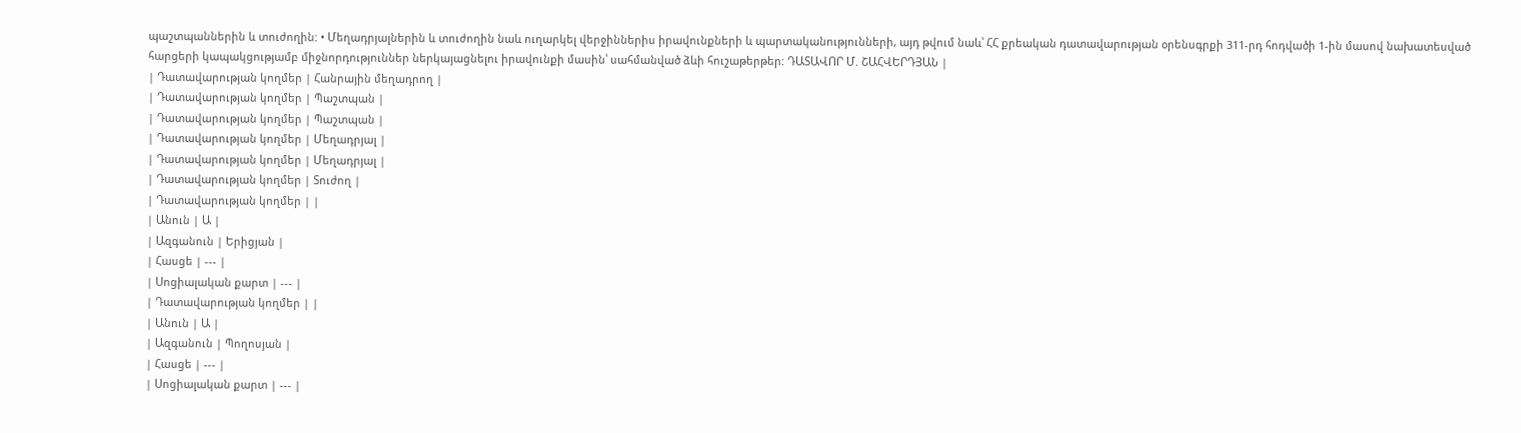պաշտպաններին և տուժողին: • Մեղադրյալներին և տուժողին նաև ուղարկել վերջիններիս իրավունքների և պարտականությունների, այդ թվում նաև՝ ՀՀ քրեական դատավարության օրենսգրքի 311-րդ հոդվածի 1-ին մասով նախատեսված հարցերի կապակցությամբ միջնորդություններ ներկայացնելու իրավունքի մասին՝ սահմանված ձևի հուշաթերթեր: ԴԱՏԱՎՈՐ Մ. ՇԱՀՎԵՐԴՅԱՆ |
| Դատավարության կողմեր | Հանրային մեղադրող |
| Դատավարության կողմեր | Պաշտպան |
| Դատավարության կողմեր | Պաշտպան |
| Դատավարության կողմեր | Մեղադրյալ |
| Դատավարության կողմեր | Մեղադրյալ |
| Դատավարության կողմեր | Տուժող |
| Դատավարության կողմեր | |
| Անուն | Ա |
| Ազգանուն | Երիցյան |
| Հասցե | --- |
| Սոցիալական քարտ | --- |
| Դատավարության կողմեր | |
| Անուն | Ա |
| Ազգանուն | Պողոսյան |
| Հասցե | --- |
| Սոցիալական քարտ | --- |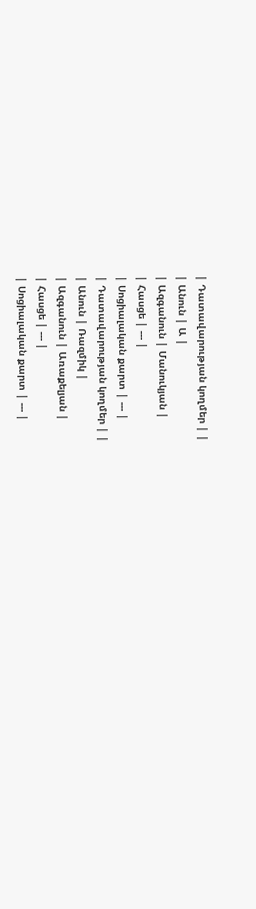| Դատավարության կողմեր | |
| Անուն | Ա |
| Ազգանուն | Մանուկյան |
| Հասցե | --- |
| Սոցիալական քարտ | --- |
| Դատավարության կողմեր | |
| Անուն | Ռազմիկ |
| Ազգանուն | Առաքելյան |
| Հասցե | --- |
| Սոցիալական քարտ | --- |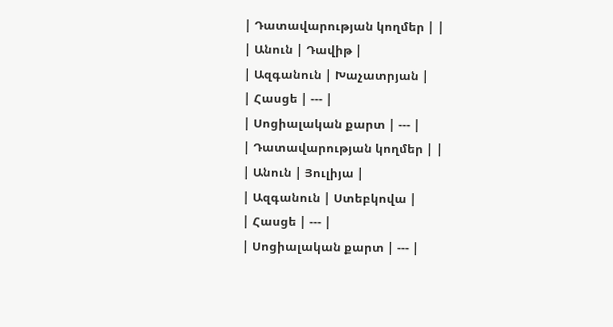| Դատավարության կողմեր | |
| Անուն | Դավիթ |
| Ազգանուն | Խաչատրյան |
| Հասցե | --- |
| Սոցիալական քարտ | --- |
| Դատավարության կողմեր | |
| Անուն | Յուլիյա |
| Ազգանուն | Ստեբկովա |
| Հասցե | --- |
| Սոցիալական քարտ | --- |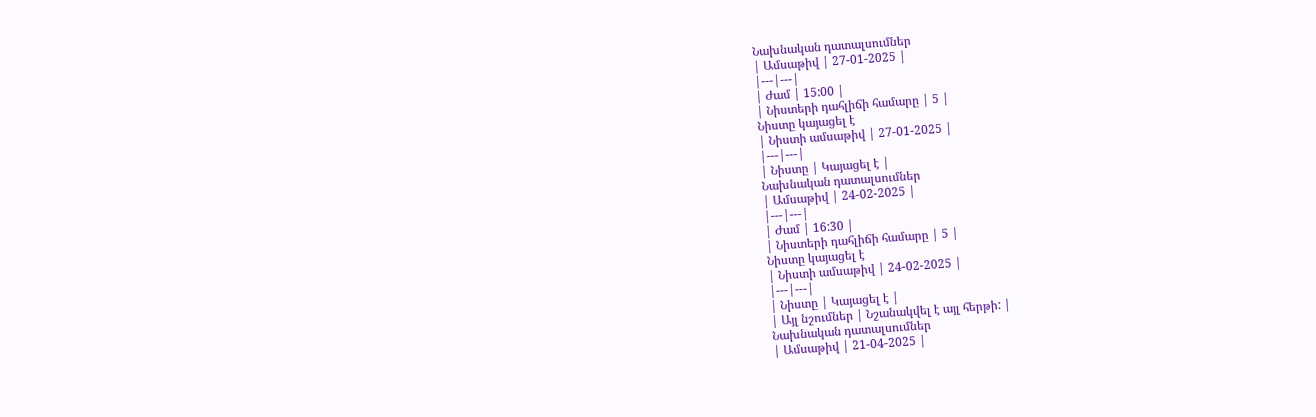Նախնական դատալսումներ
| Ամսաթիվ | 27-01-2025 |
|---|---|
| Ժամ | 15:00 |
| Նիստերի դահլիճի համարը | 5 |
Նիստը կայացել է
| Նիստի ամսաթիվ | 27-01-2025 |
|---|---|
| Նիստը | Կայացել է |
Նախնական դատալսումներ
| Ամսաթիվ | 24-02-2025 |
|---|---|
| Ժամ | 16:30 |
| Նիստերի դահլիճի համարը | 5 |
Նիստը կայացել է
| Նիստի ամսաթիվ | 24-02-2025 |
|---|---|
| Նիստը | Կայացել է |
| Այլ նշումներ | Նշանակվել է այլ հերթի: |
Նախնական դատալսումներ
| Ամսաթիվ | 21-04-2025 |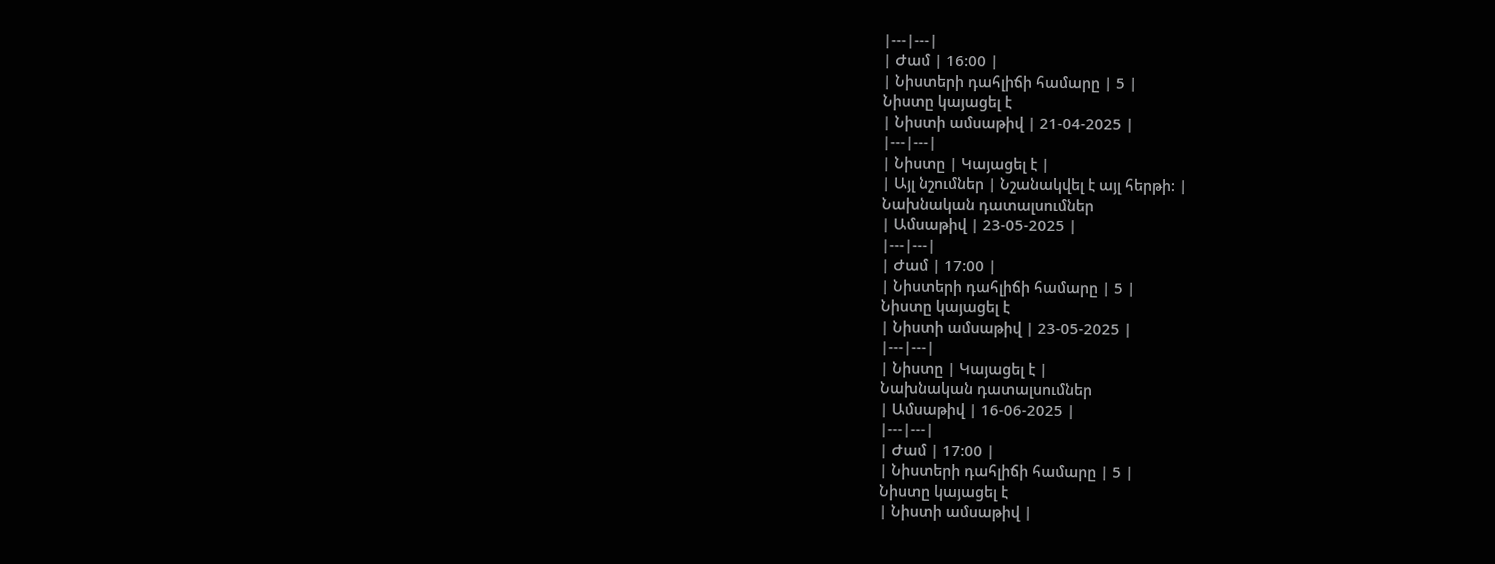|---|---|
| Ժամ | 16:00 |
| Նիստերի դահլիճի համարը | 5 |
Նիստը կայացել է
| Նիստի ամսաթիվ | 21-04-2025 |
|---|---|
| Նիստը | Կայացել է |
| Այլ նշումներ | Նշանակվել է այլ հերթի: |
Նախնական դատալսումներ
| Ամսաթիվ | 23-05-2025 |
|---|---|
| Ժամ | 17:00 |
| Նիստերի դահլիճի համարը | 5 |
Նիստը կայացել է
| Նիստի ամսաթիվ | 23-05-2025 |
|---|---|
| Նիստը | Կայացել է |
Նախնական դատալսումներ
| Ամսաթիվ | 16-06-2025 |
|---|---|
| Ժամ | 17:00 |
| Նիստերի դահլիճի համարը | 5 |
Նիստը կայացել է
| Նիստի ամսաթիվ |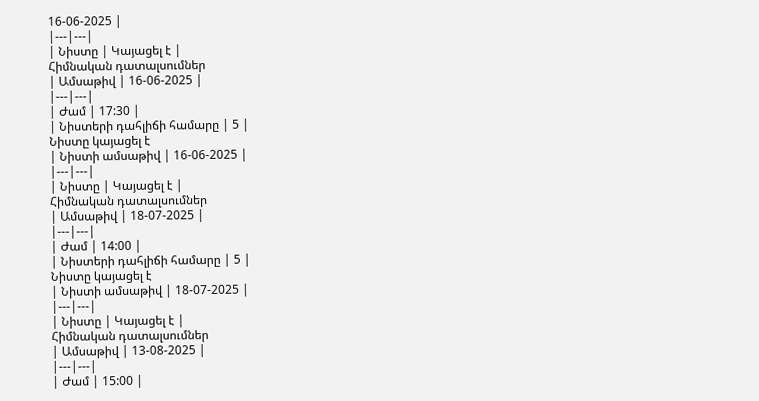16-06-2025 |
|---|---|
| Նիստը | Կայացել է |
Հիմնական դատալսումներ
| Ամսաթիվ | 16-06-2025 |
|---|---|
| Ժամ | 17:30 |
| Նիստերի դահլիճի համարը | 5 |
Նիստը կայացել է
| Նիստի ամսաթիվ | 16-06-2025 |
|---|---|
| Նիստը | Կայացել է |
Հիմնական դատալսումներ
| Ամսաթիվ | 18-07-2025 |
|---|---|
| Ժամ | 14:00 |
| Նիստերի դահլիճի համարը | 5 |
Նիստը կայացել է
| Նիստի ամսաթիվ | 18-07-2025 |
|---|---|
| Նիստը | Կայացել է |
Հիմնական դատալսումներ
| Ամսաթիվ | 13-08-2025 |
|---|---|
| Ժամ | 15:00 |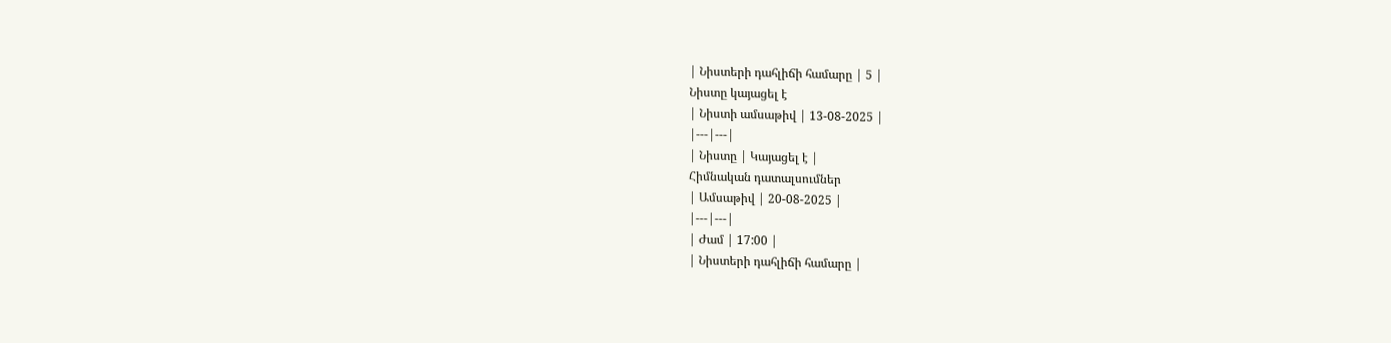| Նիստերի դահլիճի համարը | 5 |
Նիստը կայացել է
| Նիստի ամսաթիվ | 13-08-2025 |
|---|---|
| Նիստը | Կայացել է |
Հիմնական դատալսումներ
| Ամսաթիվ | 20-08-2025 |
|---|---|
| Ժամ | 17:00 |
| Նիստերի դահլիճի համարը |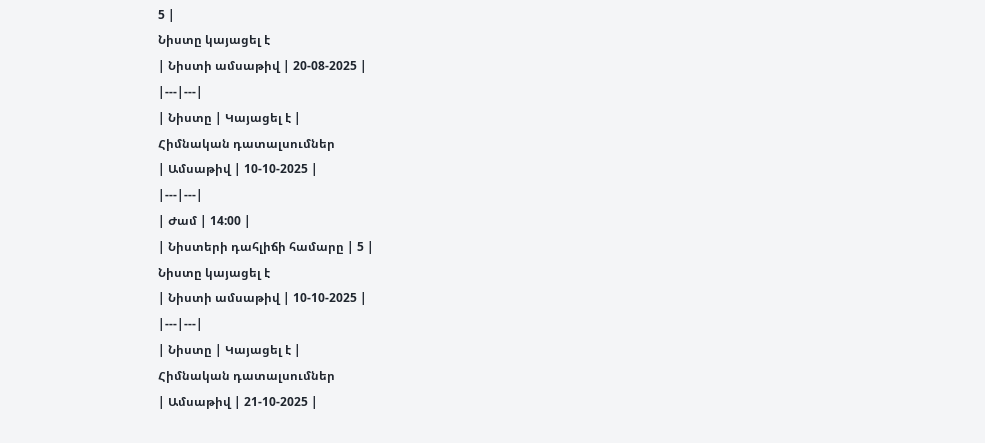5 |
Նիստը կայացել է
| Նիստի ամսաթիվ | 20-08-2025 |
|---|---|
| Նիստը | Կայացել է |
Հիմնական դատալսումներ
| Ամսաթիվ | 10-10-2025 |
|---|---|
| Ժամ | 14:00 |
| Նիստերի դահլիճի համարը | 5 |
Նիստը կայացել է
| Նիստի ամսաթիվ | 10-10-2025 |
|---|---|
| Նիստը | Կայացել է |
Հիմնական դատալսումներ
| Ամսաթիվ | 21-10-2025 |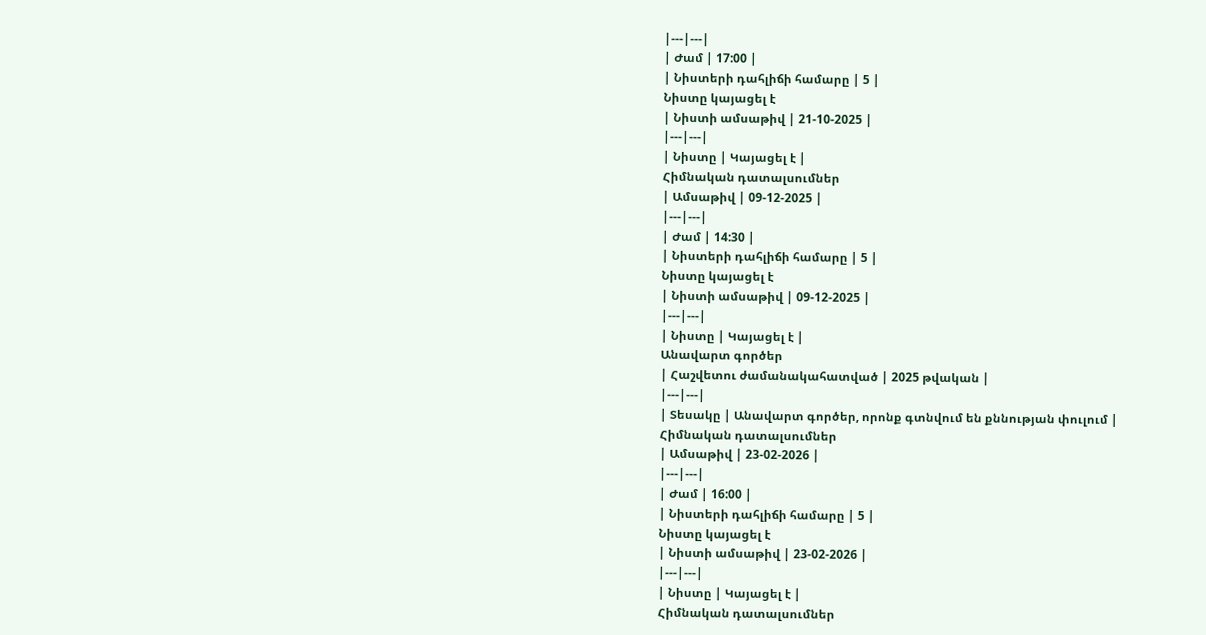|---|---|
| Ժամ | 17:00 |
| Նիստերի դահլիճի համարը | 5 |
Նիստը կայացել է
| Նիստի ամսաթիվ | 21-10-2025 |
|---|---|
| Նիստը | Կայացել է |
Հիմնական դատալսումներ
| Ամսաթիվ | 09-12-2025 |
|---|---|
| Ժամ | 14:30 |
| Նիստերի դահլիճի համարը | 5 |
Նիստը կայացել է
| Նիստի ամսաթիվ | 09-12-2025 |
|---|---|
| Նիստը | Կայացել է |
Անավարտ գործեր
| Հաշվետու ժամանակահատված | 2025 թվական |
|---|---|
| Տեսակը | Անավարտ գործեր, որոնք գտնվում են քննության փուլում |
Հիմնական դատալսումներ
| Ամսաթիվ | 23-02-2026 |
|---|---|
| Ժամ | 16:00 |
| Նիստերի դահլիճի համարը | 5 |
Նիստը կայացել է
| Նիստի ամսաթիվ | 23-02-2026 |
|---|---|
| Նիստը | Կայացել է |
Հիմնական դատալսումներ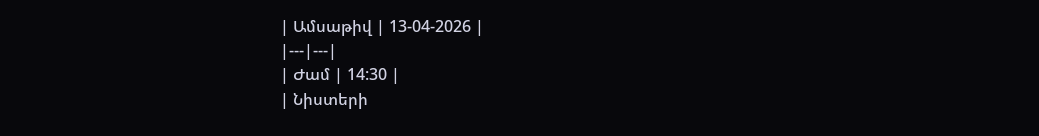| Ամսաթիվ | 13-04-2026 |
|---|---|
| Ժամ | 14:30 |
| Նիստերի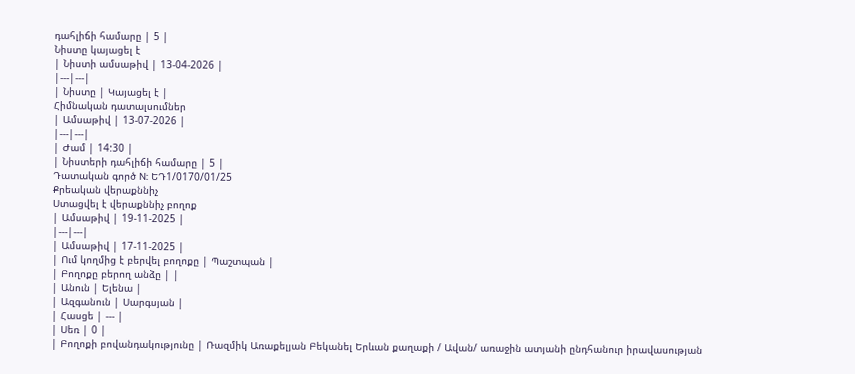դահլիճի համարը | 5 |
Նիստը կայացել է
| Նիստի ամսաթիվ | 13-04-2026 |
|---|---|
| Նիստը | Կայացել է |
Հիմնական դատալսումներ
| Ամսաթիվ | 13-07-2026 |
|---|---|
| Ժամ | 14:30 |
| Նիստերի դահլիճի համարը | 5 |
Դատական գործ N: ԵԴ1/0170/01/25
Քրեական վերաքննիչ
Ստացվել է վերաքննիչ բողոք
| Ամսաթիվ | 19-11-2025 |
|---|---|
| Ամսաթիվ | 17-11-2025 |
| Ում կողմից է բերվել բողոքը | Պաշտպան |
| Բողոքը բերող անձը | |
| Անուն | Ելենա |
| Ազգանուն | Սարգսյան |
| Հասցե | --- |
| Սեռ | 0 |
| Բողոքի բովանդակությունը | Ռազմիկ Առաքելյան Բեկանել Երևան քաղաքի / Ավան/ առաջին ատյանի ընդհանուր իրավասության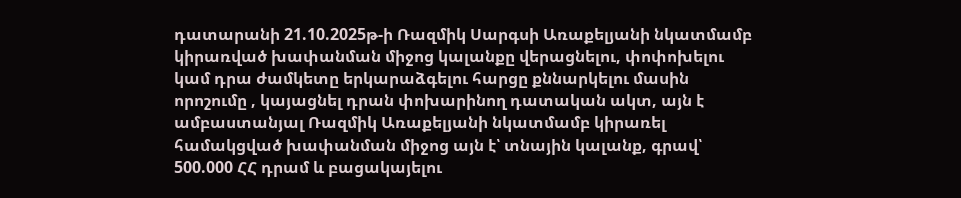դատարանի 21.10.2025թ-ի Ռազմիկ Սարգսի Առաքելյանի նկատմամբ կիրառված խափանման միջոց կալանքը վերացնելու, փոփոխելու կամ դրա ժամկետը երկարաձգելու հարցը քննարկելու մասին որոշումը , կայացնել դրան փոխարինող դատական ակտ, այն է ամբաստանյալ Ռազմիկ Առաքելյանի նկատմամբ կիրառել համակցված խափանման միջոց այն է՝ տնային կալանք, գրավ՝ 500.000 ՀՀ դրամ և բացակայելու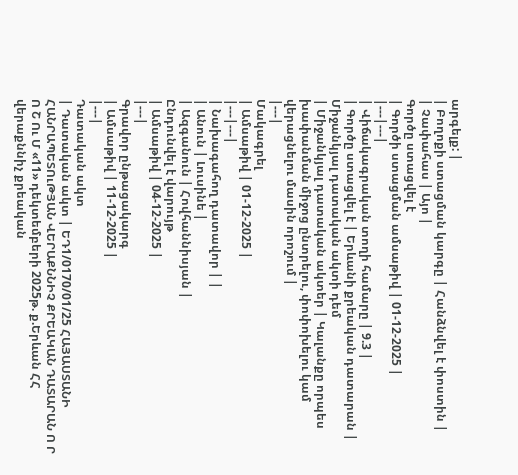արգելք: |
| Բողոքի ստացման կարգը | Հանձնվել է փոստին |
| Չափահաս | Այո |
Գործը ստացվել է
| Գործի ստացման ամսաթիվ | 01-12-2025 |
|---|---|
| Վիճակագրական տողի համարը | 9.3 |
| Գործը ստացվել է | Երևանի քրեական դատարան |
Միջանկյալ դատական ակտի դեմ
| Միջանկյալ դատական ակտեր | Կալանքը որպես խափանման միջոց ընտրելու, փոփոխելու կամ վերացնելու մասին որոշում |
|---|
Մակագրել
| Ամսաթիվ | 01-12-2025 |
|---|---|
| Նախագահող դատավոր | |
| Անուն | Լուսինե |
| Ազգանուն | Հովհաննիսյան |
Ընդունվել է վարույթ
| Ամսաթիվ | 04-12-2025 |
|---|
Գրավոր ընթացակարգ
| Ամսաթիվ | 11-12-2025 |
|---|
Դատական ակտ
| Դատական ակտ | ԵԴ1/0170/01/25 ՀԱՅԱՍՏԱՆԻ ՀԱՆՐԱՊԵՏՈւԹՅԱՆ ՎԵՐԱՔՆՆԻՉ ՔՐԵԱԿԱՆ ԴԱՏԱՐԱՆ Ո Ր Ո Շ Ու Մ «11» դեկտեմբերի 2025թ. ք.Երևան ՀՀ վերաքննիչ քրեական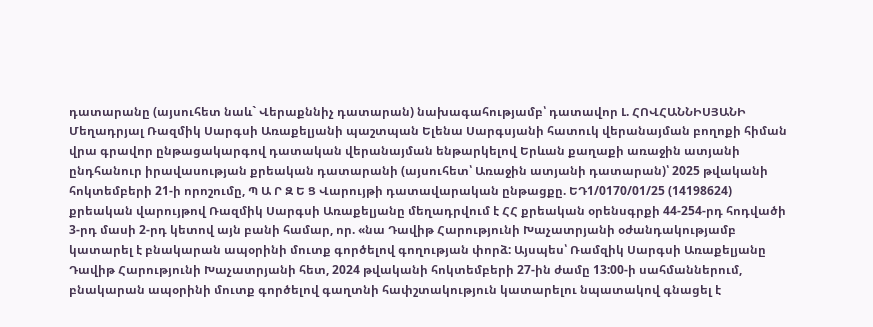դատարանը (այսուհետ նաև` Վերաքննիչ դատարան) նախագահությամբ՝ դատավոր Լ. ՀՈՎՀԱՆՆԻՍՅԱՆԻ Մեղադրյալ Ռազմիկ Սարգսի Առաքելյանի պաշտպան Ելենա Սարգսյանի հատուկ վերանայման բողոքի հիման վրա գրավոր ընթացակարգով դատական վերանայման ենթարկելով Երևան քաղաքի առաջին ատյանի ընդհանուր իրավասության քրեական դատարանի (այսուհետ՝ Առաջին ատյանի դատարան)՝ 2025 թվականի հոկտեմբերի 21-ի որոշումը, Պ Ա Ր Զ Ե Ց Վարույթի դատավարական ընթացքը. ԵԴ1/0170/01/25 (14198624) քրեական վարույթով Ռազմիկ Սարգսի Առաքելյանը մեղադրվում է ՀՀ քրեական օրենսգրքի 44-254-րդ հոդվածի 3-րդ մասի 2-րդ կետով այն բանի համար, որ. «նա Դավիթ Հարությունի Խաչատրյանի օժանդակությամբ կատարել է բնակարան ապօրինի մուտք գործելով գողության փորձ: Այսպես՝ Ռամզիկ Սարգսի Առաքելյանը Դավիթ Հարությունի Խաչատրյանի հետ, 2024 թվականի հոկտեմբերի 27-ին ժամը 13:00-ի սահմաններում, բնակարան ապօրինի մուտք գործելով գաղտնի հափշտակություն կատարելու նպատակով գնացել է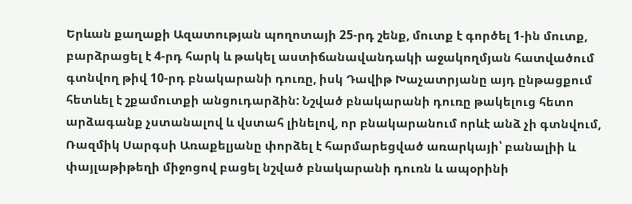Երևան քաղաքի Ազատության պողոտայի 25-րդ շենք, մուտք է գործել 1-ին մուտք, բարձրացել է 4-րդ հարկ և թակել աստիճանավանդակի աջակողմյան հատվածում գտնվող թիվ 10-րդ բնակարանի դուռը, իսկ Դավիթ Խաչատրյանը այդ ընթացքում հետևել է շքամուտքի անցուդարձին: Նշված բնակարանի դուռը թակելուց հետո արձագանք չստանալով և վստահ լինելով, որ բնակարանում որևէ անձ չի գտնվում, Ռազմիկ Սարգսի Առաքելյանը փորձել է հարմարեցված առարկայի՝ բանալիի և փայլաթիթեղի միջոցով բացել նշված բնակարանի դուռն և ապօրինի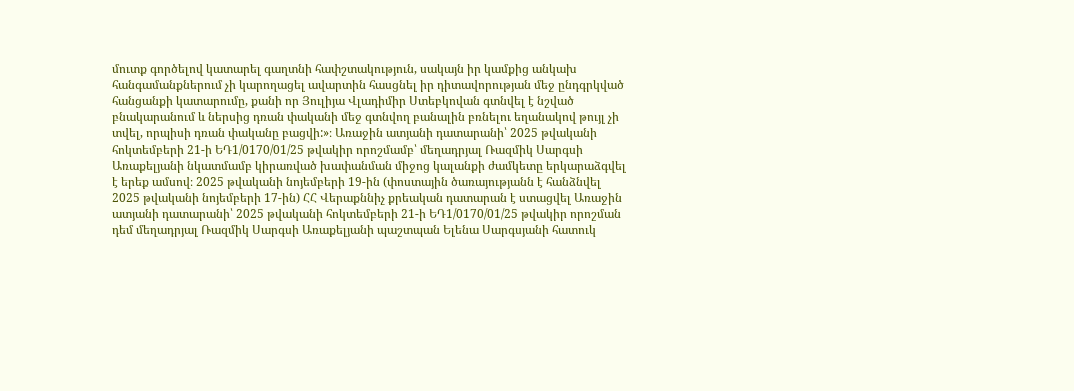մուտք գործելով կատարել գաղտնի հափշտակություն, սակայն իր կամքից անկախ հանգամանքներում չի կարողացել ավարտին հասցնել իր դիտավորության մեջ ընդգրկված հանցանքի կատարումը, քանի որ Յուլիյա Վլադիմիր Ստեբկովան գտնվել է նշված բնակարանում և ներսից դռան փականի մեջ գտնվող բանալին բռնելու եղանակով թույլ չի տվել, որպիսի դռան փականը բացվի:»։ Առաջին ատյանի դատարանի՝ 2025 թվականի հոկտեմբերի 21-ի ԵԴ1/0170/01/25 թվակիր որոշմամբ՝ մեղադրյալ Ռազմիկ Սարգսի Առաքելյանի նկատմամբ կիրառված խափանման միջոց կալանքի ժամկետը երկարաձգվել է երեք ամսով։ 2025 թվականի նոյեմբերի 19-ին (փոստային ծառայությանն է հանձնվել 2025 թվականի նոյեմբերի 17-ին) ՀՀ Վերաքննիչ քրեական դատարան է ստացվել Առաջին ատյանի դատարանի՝ 2025 թվականի հոկտեմբերի 21-ի ԵԴ1/0170/01/25 թվակիր որոշման դեմ մեղադրյալ Ռազմիկ Սարգսի Առաքելյանի պաշտպան Ելենա Սարգսյանի հատուկ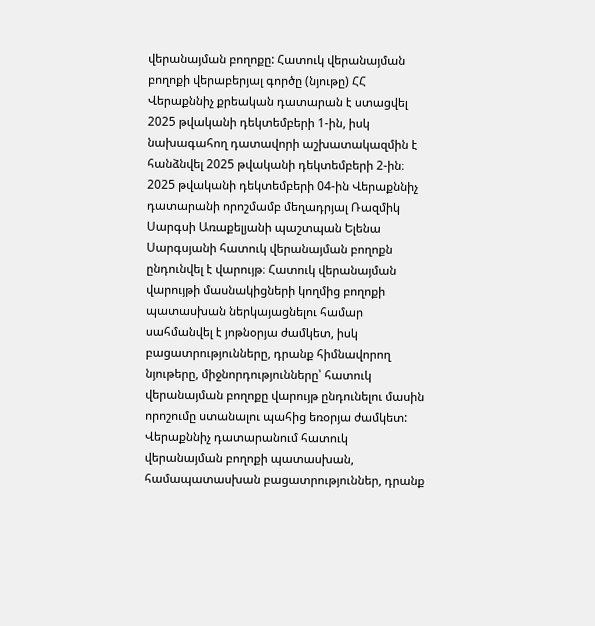վերանայման բողոքը: Հատուկ վերանայման բողոքի վերաբերյալ գործը (նյութը) ՀՀ Վերաքննիչ քրեական դատարան է ստացվել 2025 թվականի դեկտեմբերի 1-ին, իսկ նախագահող դատավորի աշխատակազմին է հանձնվել 2025 թվականի դեկտեմբերի 2-ին։ 2025 թվականի դեկտեմբերի 04-ին Վերաքննիչ դատարանի որոշմամբ մեղադրյալ Ռազմիկ Սարգսի Առաքելյանի պաշտպան Ելենա Սարգսյանի հատուկ վերանայման բողոքն ընդունվել է վարույթ։ Հատուկ վերանայման վարույթի մասնակիցների կողմից բողոքի պատասխան ներկայացնելու համար սահմանվել է յոթնօրյա ժամկետ, իսկ բացատրությունները, դրանք հիմնավորող նյութերը, միջնորդությունները՝ հատուկ վերանայման բողոքը վարույթ ընդունելու մասին որոշումը ստանալու պահից եռօրյա ժամկետ: Վերաքննիչ դատարանում հատուկ վերանայման բողոքի պատասխան, համապատասխան բացատրություններ, դրանք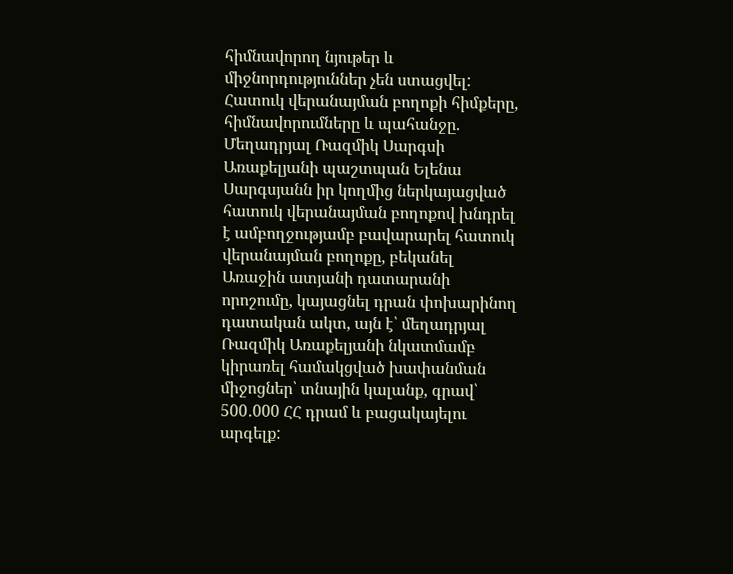հիմնավորող նյութեր և միջնորդություններ չեն ստացվել: Հատուկ վերանայման բողոքի հիմքերը, հիմնավորումները և պահանջը. Մեղադրյալ Ռազմիկ Սարգսի Առաքելյանի պաշտպան Ելենա Սարգսյանն իր կողմից ներկայացված հատուկ վերանայման բողոքով խնդրել է ամբողջությամբ բավարարել հատուկ վերանայման բողոքը, բեկանել Առաջին ատյանի դատարանի որոշումը, կայացնել դրան փոխարինող դատական ակտ, այն է՝ մեղադրյալ Ռազմիկ Առաքելյանի նկատմամբ կիրառել համակցված խափանման միջոցներ՝ տնային կալանք, գրավ՝ 500․000 ՀՀ դրամ և բացակայելու արգելք: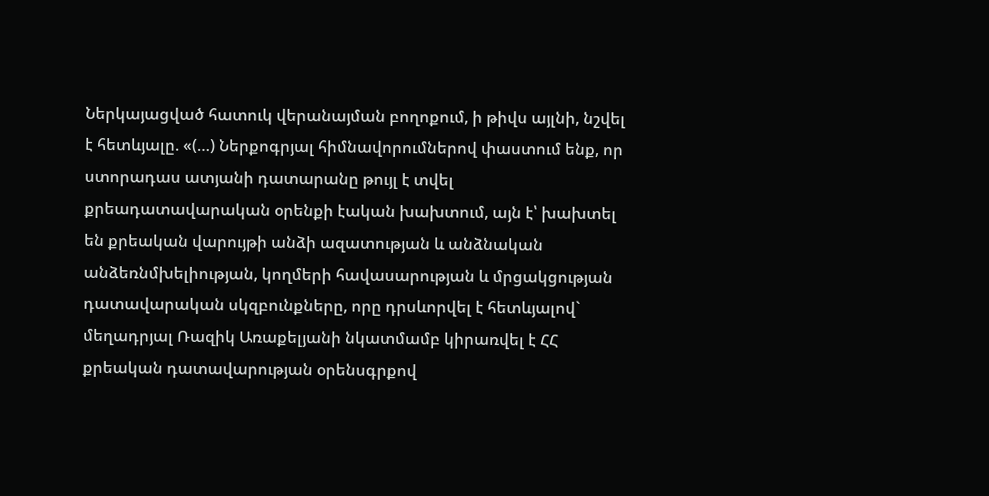Ներկայացված հատուկ վերանայման բողոքում, ի թիվս այլնի, նշվել է հետևյալը. «(…) Ներքոգրյալ հիմնավորումներով փաստում ենք, որ ստորադաս ատյանի դատարանը թույլ է տվել քրեադատավարական օրենքի էական խախտում, այն է՝ խախտել են քրեական վարույթի անձի ազատության և անձնական անձեռնմխելիության, կողմերի հավասարության և մրցակցության դատավարական սկզբունքները, որը դրսևորվել է հետևյալով` մեղադրյալ Ռազիկ Առաքելյանի նկատմամբ կիրառվել է ՀՀ քրեական դատավարության օրենսգրքով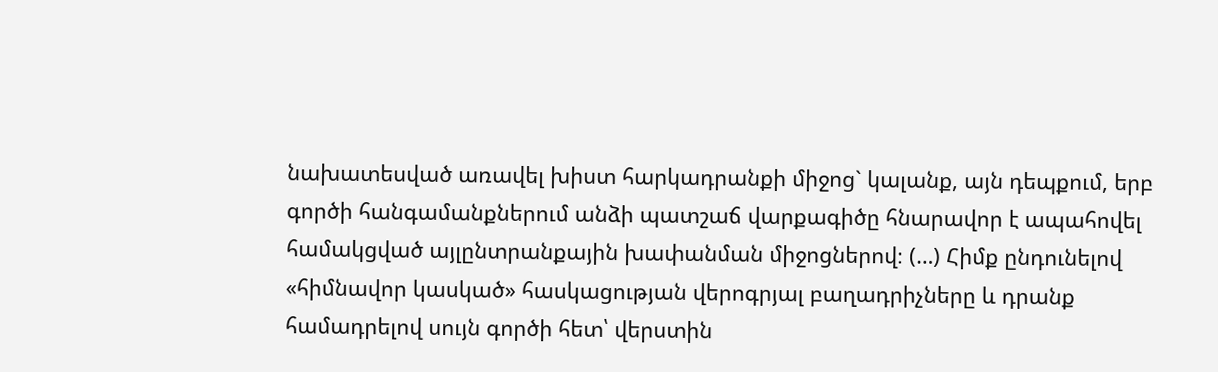նախատեսված առավել խիստ հարկադրանքի միջոց` կալանք, այն դեպքում, երբ գործի հանգամանքներում անձի պատշաճ վարքագիծը հնարավոր է ապահովել համակցված այլընտրանքային խափանման միջոցներով։ (…) Հիմք ընդունելով «հիմնավոր կասկած» հասկացության վերոգրյալ բաղադրիչները և դրանք համադրելով սույն գործի հետ՝ վերստին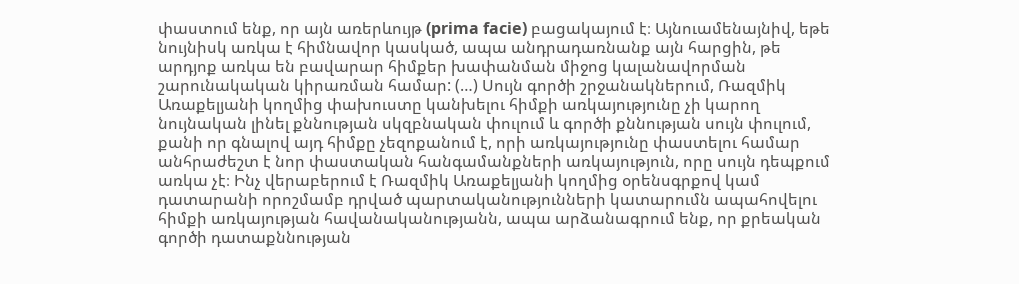փաստում ենք, որ այն առերևույթ (prima facie) բացակայում է։ Այնուամենայնիվ, եթե նույնիսկ առկա է հիմնավոր կասկած, ապա անդրադառնանք այն հարցին, թե արդյոք առկա են բավարար հիմքեր խափանման միջոց կալանավորման շարունակական կիրառման համար: (…) Սույն գործի շրջանակներում, Ռազմիկ Առաքելյանի կողմից փախուստը կանխելու հիմքի առկայությունը չի կարող նույնական լինել քննության սկզբնական փուլում և գործի քննության սույն փուլում, քանի որ գնալով այդ հիմքը չեզոքանում է, որի առկայությունը փաստելու համար անհրաժեշտ է նոր փաստական հանգամանքների առկայություն, որը սույն դեպքում առկա չէ։ Ինչ վերաբերում է Ռազմիկ Առաքելյանի կողմից օրենսգրքով կամ դատարանի որոշմամբ դրված պարտականությունների կատարումն ապահովելու հիմքի առկայության հավանականությանն, ապա արձանագրում ենք, որ քրեական գործի դատաքննության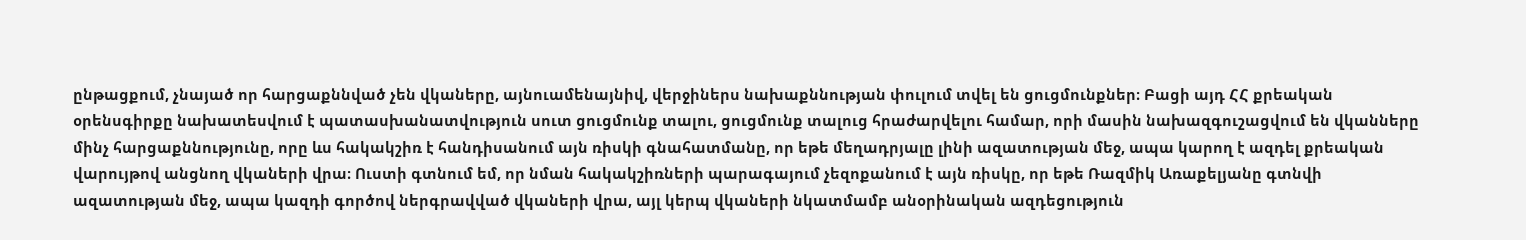ընթացքում, չնայած որ հարցաքննված չեն վկաները, այնուամենայնիվ, վերջիներս նախաքննության փուլում տվել են ցուցմունքներ։ Բացի այդ ՀՀ քրեական օրենսգիրքը նախատեսվում է պատասխանատվություն սուտ ցուցմունք տալու, ցուցմունք տալուց հրաժարվելու համար, որի մասին նախազգուշացվում են վկանները մինչ հարցաքննությունը, որը ևս հակակշիռ է հանդիսանում այն ռիսկի գնահատմանը, որ եթե մեղադրյալը լինի ազատության մեջ, ապա կարող է ազդել քրեական վարույթով անցնող վկաների վրա։ Ուստի գտնում եմ, որ նման հակակշիռների պարագայում չեզոքանում է այն ռիսկը, որ եթե Ռազմիկ Առաքելյանը գտնվի ազատության մեջ, ապա կազդի գործով ներգրավված վկաների վրա, այլ կերպ վկաների նկատմամբ անօրինական ազդեցություն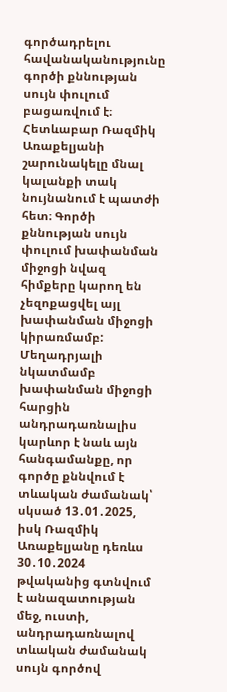գործադրելու հավանականությունը գործի քննության սույն փուլում բացառվում է։ Հետևաբար Ռազմիկ Առաքելյանի շարունակելը մնալ կալանքի տակ նույնանում է պատժի հետ։ Գործի քննության սույն փուլում խափանման միջոցի նվազ հիմքերը կարող են չեզոքացվել այլ խափանման միջոցի կիրառմամբ: Մեղադրյալի նկատմամբ խափանման միջոցի հարցին անդրադառնալիս կարևոր է նաև այն հանգամանքը, որ գործը քննվում է տևական ժամանակ՝ սկսած 13․01․2025, իսկ Ռազմիկ Առաքելյանը դեռևս 30․10․2024 թվականից գտնվում է անազատության մեջ, ուստի, անդրադառնալով տևական ժամանակ սույն գործով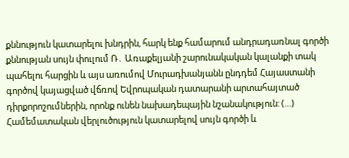քննություն կատարելու խնդրին, հարկ ենք համարում անդրադառնալ գործի քննության սույն փուլում Ռ․ Առաքելյանի շարունակական կալանքի տակ պահելու հարցին և այս առումով Մուրադխանյանն ընդդեմ Հայաստանի գործով կայացված վճռով Եվրոպական դատարանի արտահայտած դիրքորոշումներին, որոնք ունեն նախադեպային նշանակություն: (…) Համեմատական վերլուծություն կատարելով սույն գործի և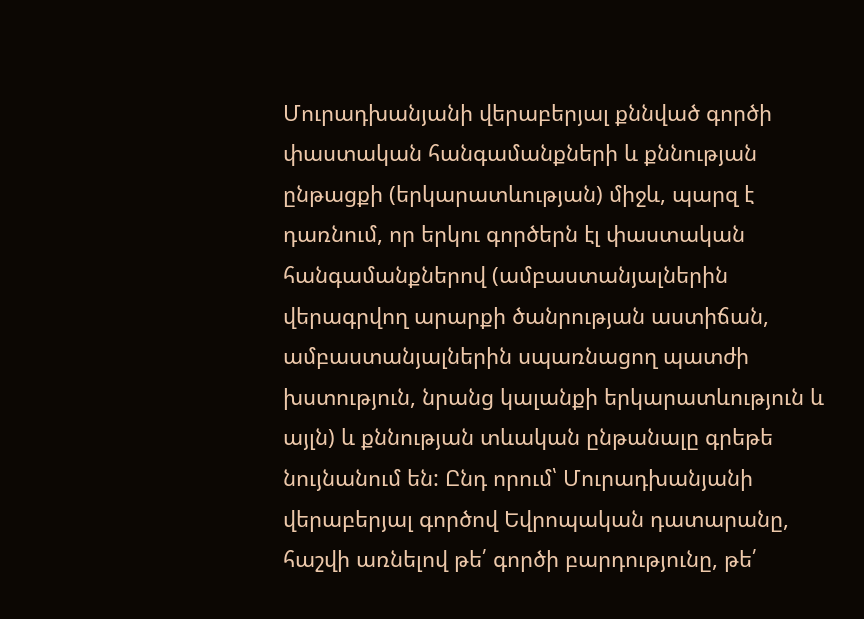Մուրադխանյանի վերաբերյալ քննված գործի փաստական հանգամանքների և քննության ընթացքի (երկարատևության) միջև, պարզ է դառնում, որ երկու գործերն էլ փաստական հանգամանքներով (ամբաստանյալներին վերագրվող արարքի ծանրության աստիճան, ամբաստանյալներին սպառնացող պատժի խստություն, նրանց կալանքի երկարատևություն և այլն) և քննության տևական ընթանալը գրեթե նույնանում են: Ընդ որում՝ Մուրադխանյանի վերաբերյալ գործով Եվրոպական դատարանը, հաշվի առնելով թե՛ գործի բարդությունը, թե՛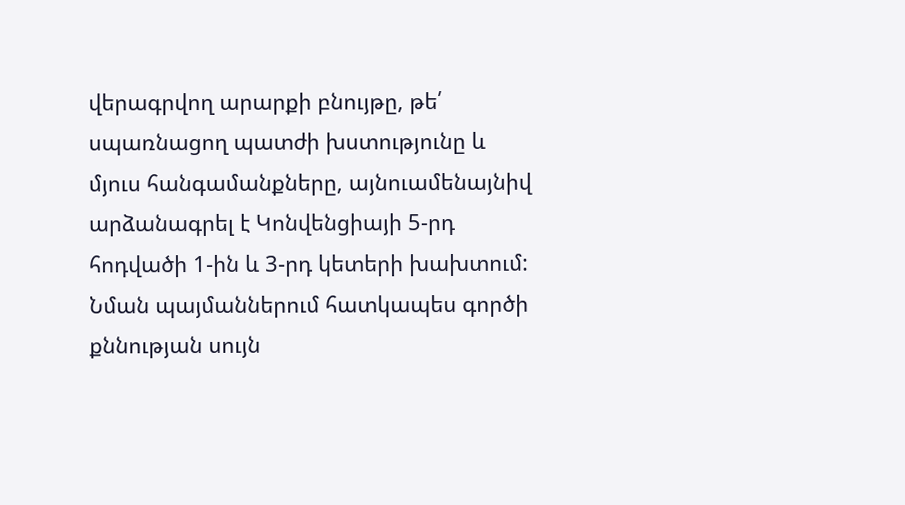վերագրվող արարքի բնույթը, թե՛ սպառնացող պատժի խստությունը և մյուս հանգամանքները, այնուամենայնիվ արձանագրել է Կոնվենցիայի 5-րդ հոդվածի 1-ին և 3-րդ կետերի խախտում: Նման պայմաններում հատկապես գործի քննության սույն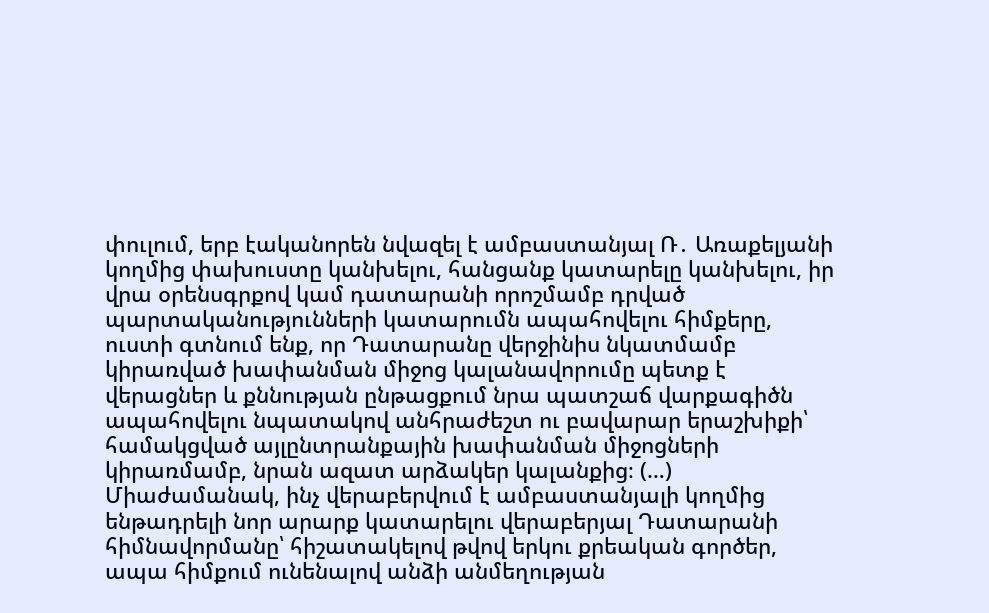փուլում, երբ էականորեն նվազել է ամբաստանյալ Ռ․ Առաքելյանի կողմից փախուստը կանխելու, հանցանք կատարելը կանխելու, իր վրա օրենսգրքով կամ դատարանի որոշմամբ դրված պարտականությունների կատարումն ապահովելու հիմքերը, ուստի գտնում ենք, որ Դատարանը վերջինիս նկատմամբ կիրառված խափանման միջոց կալանավորումը պետք է վերացներ և քննության ընթացքում նրա պատշաճ վարքագիծն ապահովելու նպատակով անհրաժեշտ ու բավարար երաշխիքի՝ համակցված այլընտրանքային խափանման միջոցների կիրառմամբ, նրան ազատ արձակեր կալանքից։ (…) Միաժամանակ, ինչ վերաբերվում է ամբաստանյալի կողմից ենթադրելի նոր արարք կատարելու վերաբերյալ Դատարանի հիմնավորմանը՝ հիշատակելով թվով երկու քրեական գործեր, ապա հիմքում ունենալով անձի անմեղության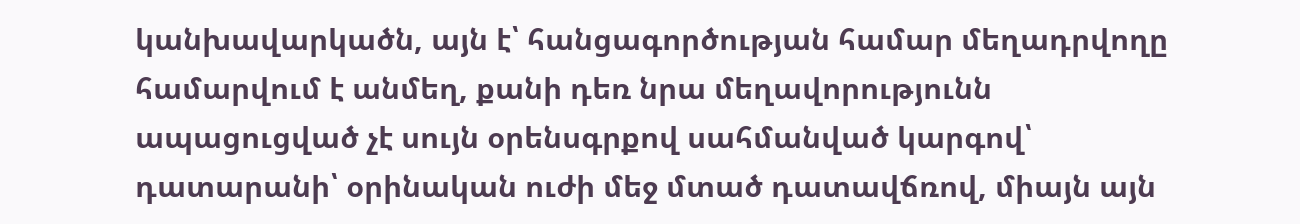կանխավարկածն, այն է՝ հանցագործության համար մեղադրվողը համարվում է անմեղ, քանի դեռ նրա մեղավորությունն ապացուցված չէ սույն օրենսգրքով սահմանված կարգով՝ դատարանի՝ օրինական ուժի մեջ մտած դատավճռով, միայն այն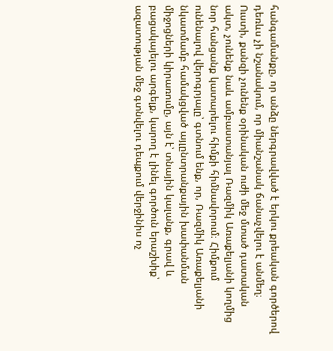հանգամանքը, որ անձը ներգրավված է երկու քրեական գործերով դեռևս չի նշանակում, որ միանշանակ ճանաչվելու է անմեղ։ Ուստի, քանզի չունենք օրինական ուժի մեջ մտած դատական ակտ, չունենք նաև ամբաստանյալ Ռազմիկ Առաքելյանի կողմից նոր հանցանք կատարելու հիմքի հիմնավորում։ Հիմքում ունենալով վերոգրյալը՝ գտնում ենք, որ, Ռազմիկ Առաքելյանի նկատմամբ համակցված այլընտրանքային խափանման միջոցների կիրառումը, այն է՝ տնային կալանք, գրավ և բացակայելու արգելք, կարող է լինել գործուն երաշխիք՝ ազատության մեջ գտնվելու դեպքում վերջինիս ոչ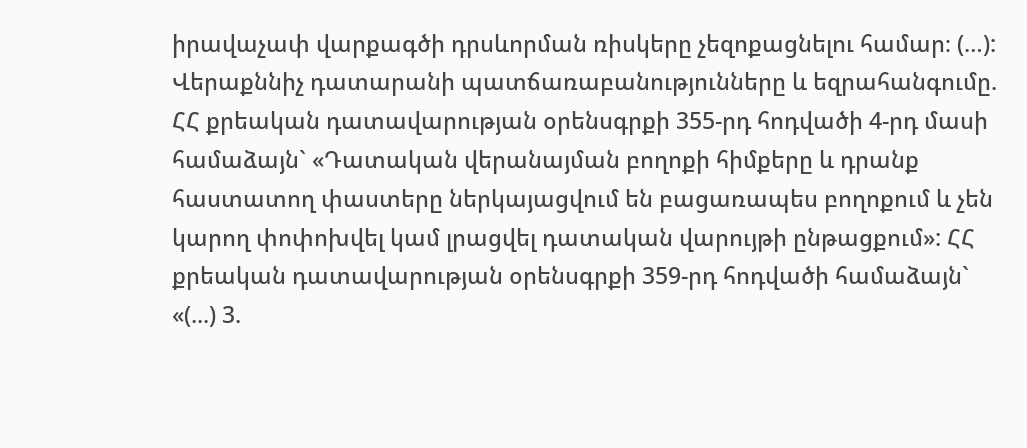իրավաչափ վարքագծի դրսևորման ռիսկերը չեզոքացնելու համար։ (…): Վերաքննիչ դատարանի պատճառաբանությունները և եզրահանգումը. ՀՀ քրեական դատավարության օրենսգրքի 355-րդ հոդվածի 4-րդ մասի համաձայն` «Դատական վերանայման բողոքի հիմքերը և դրանք հաստատող փաստերը ներկայացվում են բացառապես բողոքում և չեն կարող փոփոխվել կամ լրացվել դատական վարույթի ընթացքում»: ՀՀ քրեական դատավարության օրենսգրքի 359-րդ հոդվածի համաձայն` «(...) 3.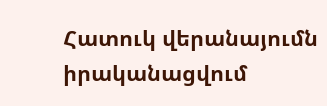Հատուկ վերանայումն իրականացվում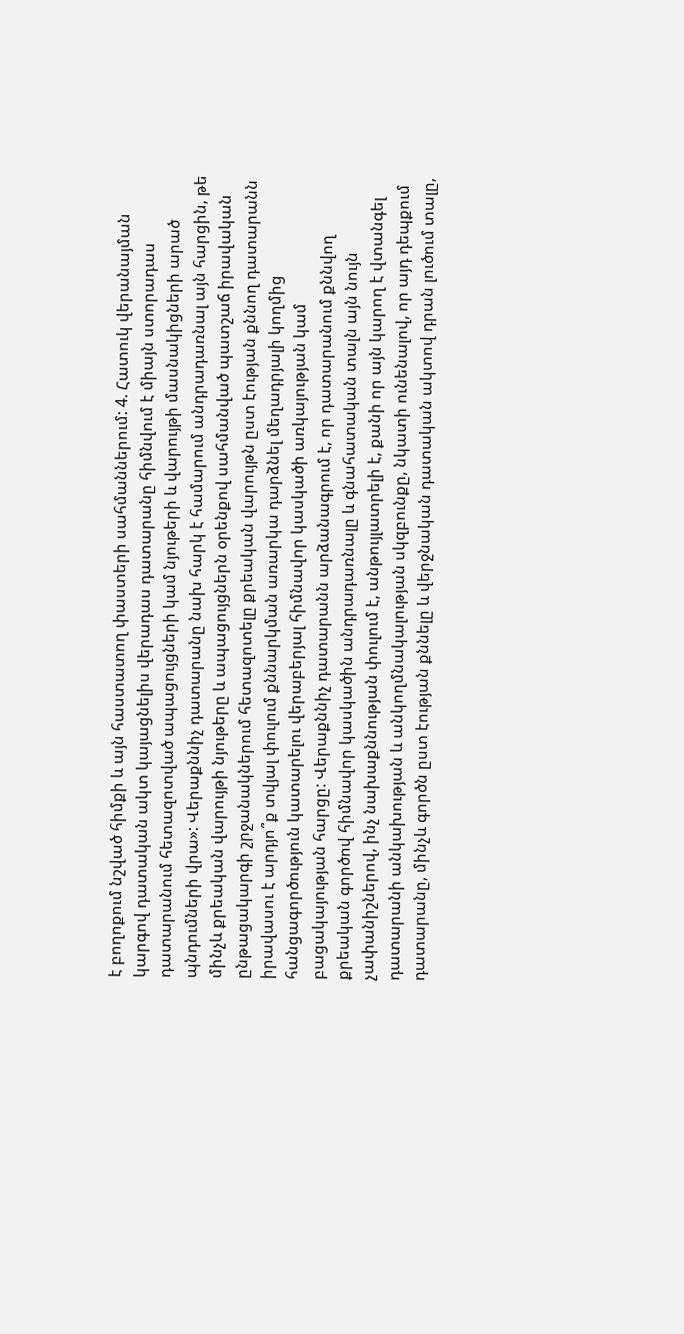է բողոքում նշված հիմքի և այն հաստատող փաստերի սահմաններում: 4. Հատուկ վերանայման կարգով դատական ակտ կայացնելիս վերադաս դատարանը հիմնվում է միայն ստորադաս դատարանում հետազոտված ապացույցների կամ նյութերի և վարույթի մասնակիցների արած պնդումների վրա»: Վերաքննիչ դատարանը նախ հարկ է համարում անդրադառնալ այն հարցին, թե մինչև քրեական վարույթի նյութերը և ապացույցներն օրենքով սահմանված պատշաճ իրավական ընթացակարգի շրջանակներում հետազոտելը քրեական վարույթն ըստ էության քննող դատարանն իրավասու է արդյո՞ք տվյալ փուլում քննարկման առարկա դարձնել մեղադրյալի կողմից հանցագործություն կատարելու վերաբերյալ հիմնավոր կասկածի առկայության կամ բացակայության հարցը: Վերաքննիչ դատարանն արձանագրում է, որ դատարանում քննվող քրեական գործով հիմնավոր կասկածին անդրադառնալը և գնահատական տալն այն նույն չափանիշներով, ինչ նախաքննության փուլում է, անթույլատրելի է, քանի որ այն կարող է վտանգել դատարանի անկախության և անկողմնակալության սկզբունքը, նկատի ունենալով, որ այդ դեպքում դատարանը, մինչև գործն ըստ էության քննելը և վերջնական դատական ակտով դրան լուծում տալը,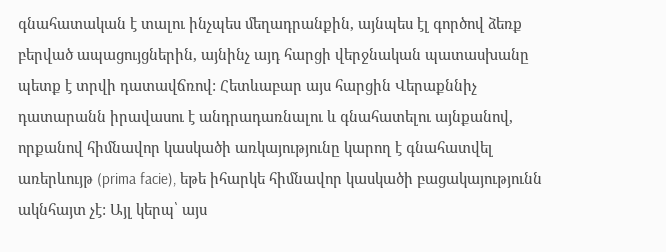գնահատական է տալու ինչպես մեղադրանքին, այնպես էլ գործով ձեռք բերված ապացույցներին, այնինչ այդ հարցի վերջնական պատասխանը պետք է տրվի դատավճռով: Հետևաբար այս հարցին Վերաքննիչ դատարանն իրավասու է անդրադառնալու և գնահատելու այնքանով, որքանով հիմնավոր կասկածի առկայությունը կարող է գնահատվել առերևույթ (prima facie), եթե իհարկե հիմնավոր կասկածի բացակայությունն ակնհայտ չէ: Այլ կերպ՝ այս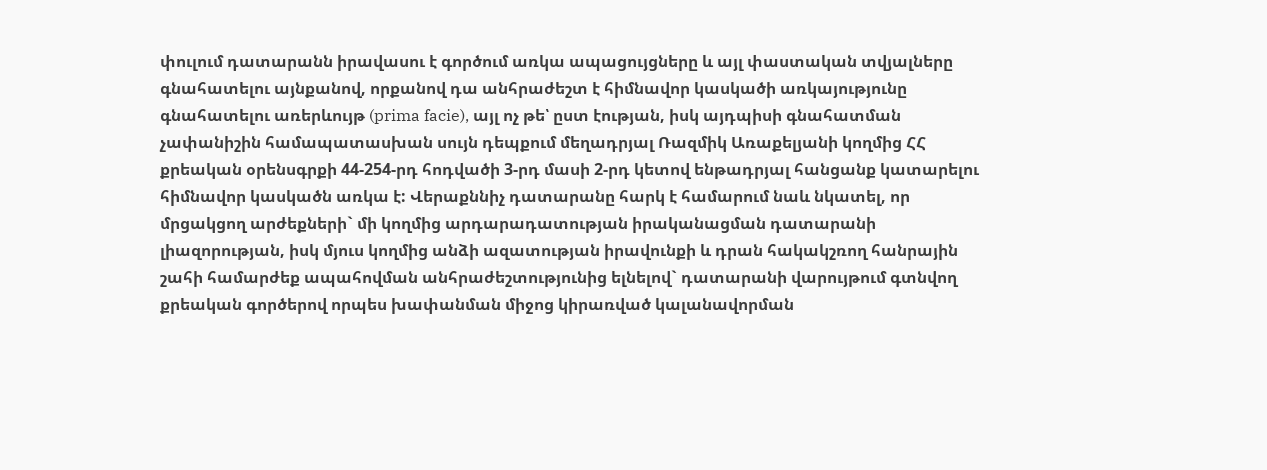փուլում դատարանն իրավասու է գործում առկա ապացույցները և այլ փաստական տվյալները գնահատելու այնքանով, որքանով դա անհրաժեշտ է հիմնավոր կասկածի առկայությունը գնահատելու առերևույթ (prima facie), այլ ոչ թե՝ ըստ էության, իսկ այդպիսի գնահատման չափանիշին համապատասխան սույն դեպքում մեղադրյալ Ռազմիկ Առաքելյանի կողմից ՀՀ քրեական օրենսգրքի 44-254-րդ հոդվածի 3-րդ մասի 2-րդ կետով ենթադրյալ հանցանք կատարելու հիմնավոր կասկածն առկա է: Վերաքննիչ դատարանը հարկ է համարում նաև նկատել, որ մրցակցող արժեքների` մի կողմից արդարադատության իրականացման դատարանի լիազորության, իսկ մյուս կողմից անձի ազատության իրավունքի և դրան հակակշռող հանրային շահի համարժեք ապահովման անհրաժեշտությունից ելնելով` դատարանի վարույթում գտնվող քրեական գործերով որպես խափանման միջոց կիրառված կալանավորման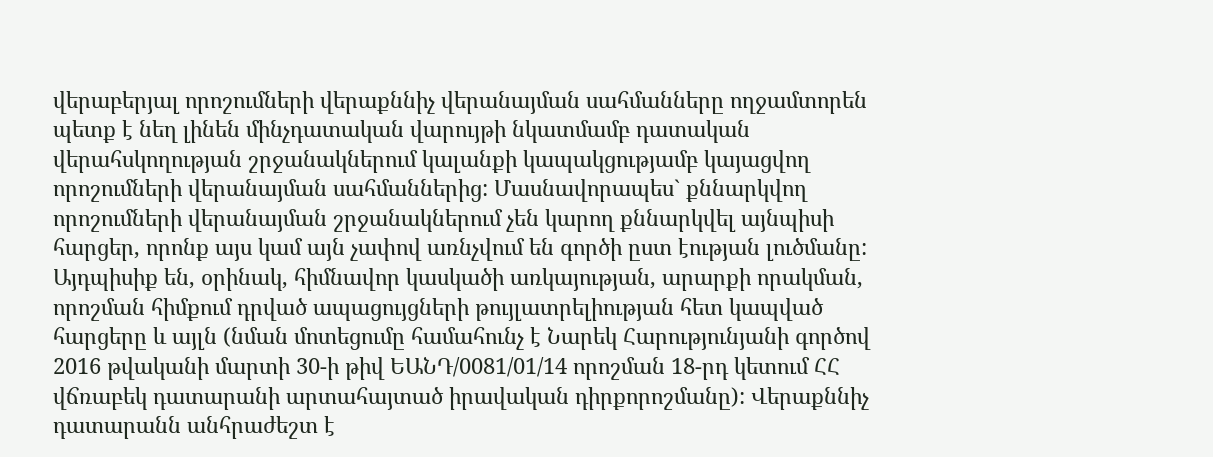վերաբերյալ որոշումների վերաքննիչ վերանայման սահմանները ողջամտորեն պետք է նեղ լինեն մինչդատական վարույթի նկատմամբ դատական վերահսկողության շրջանակներում կալանքի կապակցությամբ կայացվող որոշումների վերանայման սահմաններից: Մասնավորապես` քննարկվող որոշումների վերանայման շրջանակներում չեն կարող քննարկվել այնպիսի հարցեր, որոնք այս կամ այն չափով առնչվում են գործի ըստ էության լուծմանը: Այդպիսիք են, օրինակ, հիմնավոր կասկածի առկայության, արարքի որակման, որոշման հիմքում դրված ապացույցների թույլատրելիության հետ կապված հարցերը և այլն (նման մոտեցումը համահունչ է Նարեկ Հարությունյանի գործով 2016 թվականի մարտի 30-ի թիվ ԵԱՆԴ/0081/01/14 որոշման 18-րդ կետում ՀՀ վճռաբեկ դատարանի արտահայտած իրավական դիրքորոշմանը): Վերաքննիչ դատարանն անհրաժեշտ է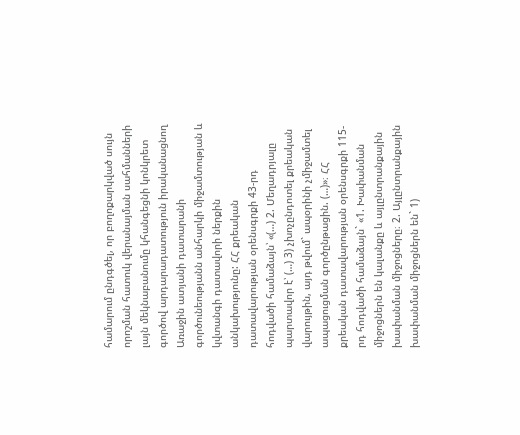համարում ընդգծել, որ բողոքարկված սույն որոշման հատուկ վերանայման սահմանների լայն մեկնաբանումը կհանգեցնի կոնկրետ գործով արդարադատություն իրականացնող Առաջին ատյանի դատարանի գործունեությանն անհարկի միջամտության և կվտանգի դատավորի ներքին անկախությունը: ՀՀ քրեական դատավարության օրենսգրքի 43-րդ հոդվածի համաձայն՝ «(…) 2. Մեղադրյալը պարտավոր է՝ (…) 3) չխոչընդոտել քրեական վարույթին, այդ թվում` ապօրինի չմիջամտել ապացուցման գործընթացին. (…)»։ ՀՀ քրեական դատավարության օրենսգրքի 115-րդ հոդվածի համաձայն` «1. Խափանման միջոցներն են կալանքը և այլընտրանքային խափանման միջոցները։ 2. Այլընտրանքային խափանման միջոցներն են` 1)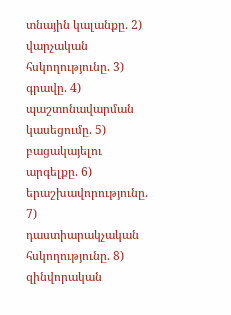տնային կալանքը. 2) վարչական հսկողությունը. 3) գրավը. 4) պաշտոնավարման կասեցումը. 5) բացակայելու արգելքը. 6) երաշխավորությունը. 7) դաստիարակչական հսկողությունը. 8) զինվորական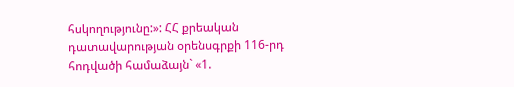հսկողությունը:»: ՀՀ քրեական դատավարության օրենսգրքի 116-րդ հոդվածի համաձայն` «1.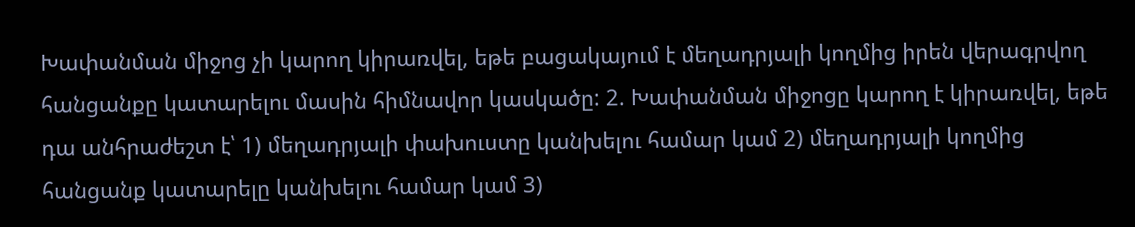Խափանման միջոց չի կարող կիրառվել, եթե բացակայում է մեղադրյալի կողմից իրեն վերագրվող հանցանքը կատարելու մասին հիմնավոր կասկածը: 2. Խափանման միջոցը կարող է կիրառվել, եթե դա անհրաժեշտ է՝ 1) մեղադրյալի փախուստը կանխելու համար կամ 2) մեղադրյալի կողմից հանցանք կատարելը կանխելու համար կամ 3)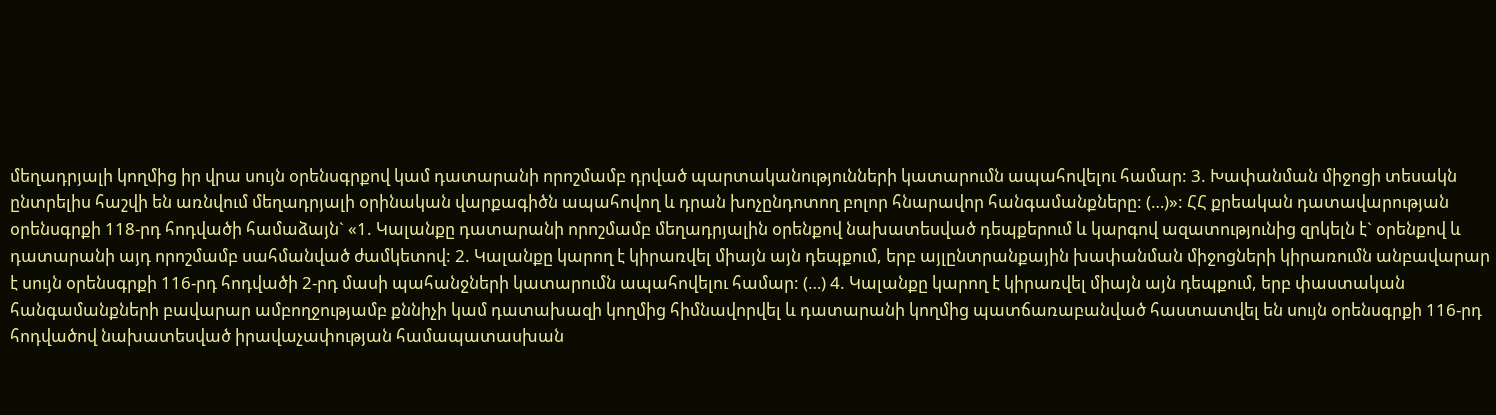մեղադրյալի կողմից իր վրա սույն օրենսգրքով կամ դատարանի որոշմամբ դրված պարտականությունների կատարումն ապահովելու համար: 3. Խափանման միջոցի տեսակն ընտրելիս հաշվի են առնվում մեղադրյալի օրինական վարքագիծն ապահովող և դրան խոչընդոտող բոլոր հնարավոր հանգամանքները: (…)»: ՀՀ քրեական դատավարության օրենսգրքի 118-րդ հոդվածի համաձայն` «1. Կալանքը դատարանի որոշմամբ մեղադրյալին օրենքով նախատեսված դեպքերում և կարգով ազատությունից զրկելն է` օրենքով և դատարանի այդ որոշմամբ սահմանված ժամկետով: 2. Կալանքը կարող է կիրառվել միայն այն դեպքում, երբ այլընտրանքային խափանման միջոցների կիրառումն անբավարար է սույն օրենսգրքի 116-րդ հոդվածի 2-րդ մասի պահանջների կատարումն ապահովելու համար: (…) 4. Կալանքը կարող է կիրառվել միայն այն դեպքում, երբ փաստական հանգամանքների բավարար ամբողջությամբ քննիչի կամ դատախազի կողմից հիմնավորվել և դատարանի կողմից պատճառաբանված հաստատվել են սույն օրենսգրքի 116-րդ հոդվածով նախատեսված իրավաչափության համապատասխան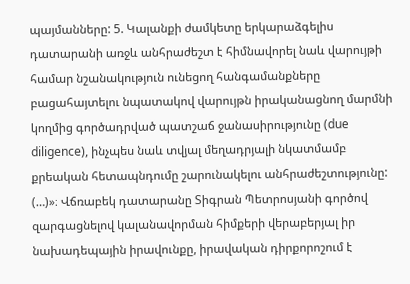պայմանները: 5. Կալանքի ժամկետը երկարաձգելիս դատարանի առջև անհրաժեշտ է հիմնավորել նաև վարույթի համար նշանակություն ունեցող հանգամանքները բացահայտելու նպատակով վարույթն իրականացնող մարմնի կողմից գործադրված պատշաճ ջանասիրությունը (due diligence), ինչպես նաև տվյալ մեղադրյալի նկատմամբ քրեական հետապնդումը շարունակելու անհրաժեշտությունը: (…)»։ Վճռաբեկ դատարանը Տիգրան Պետրոսյանի գործով զարգացնելով կալանավորման հիմքերի վերաբերյալ իր նախադեպային իրավունքը, իրավական դիրքորոշում է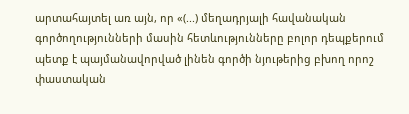արտահայտել առ այն, որ «(...) մեղադրյալի հավանական գործողությունների մասին հետևությունները բոլոր դեպքերում պետք է պայմանավորված լինեն գործի նյութերից բխող որոշ փաստական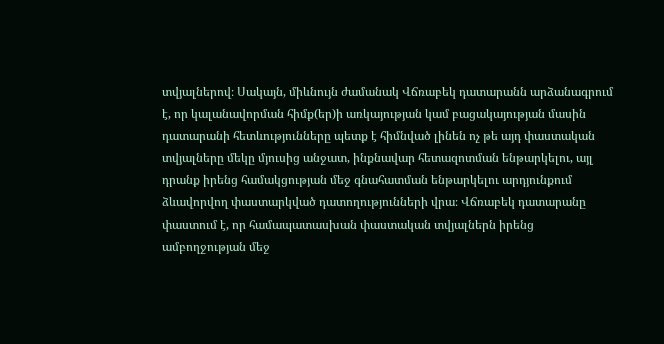տվյալներով։ Սակայն, միևնույն ժամանակ Վճռաբեկ դատարանն արձանագրում է, որ կալանավորման հիմք(եր)ի առկայության կամ բացակայության մասին դատարանի հետևությունները պետք է հիմնված լինեն ոչ թե այդ փաստական տվյալները մեկը մյուսից անջատ, ինքնավար հետազոտման ենթարկելու, այլ դրանք իրենց համակցության մեջ գնահատման ենթարկելու արդյունքում ձևավորվող փաստարկված դատողությունների վրա։ Վճռաբեկ դատարանը փաստում է, որ համապատասխան փաստական տվյալներն իրենց ամբողջության մեջ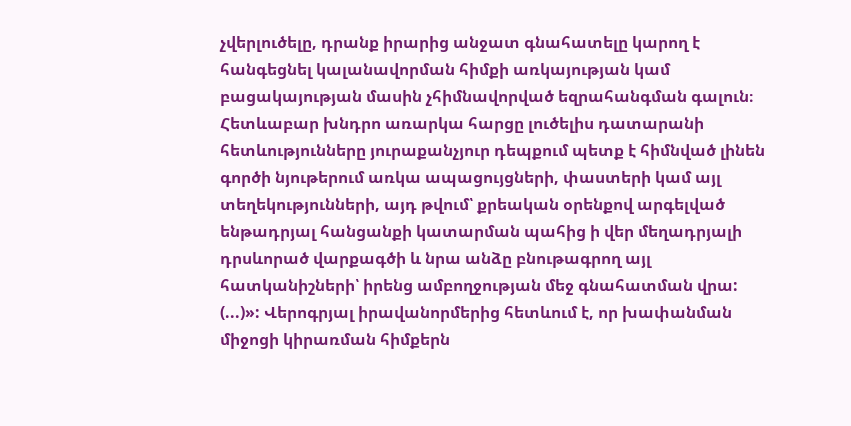չվերլուծելը, դրանք իրարից անջատ գնահատելը կարող է հանգեցնել կալանավորման հիմքի առկայության կամ բացակայության մասին չհիմնավորված եզրահանգման գալուն։ Հետևաբար խնդրո առարկա հարցը լուծելիս դատարանի հետևությունները յուրաքանչյուր դեպքում պետք է հիմնված լինեն գործի նյութերում առկա ապացույցների, փաստերի կամ այլ տեղեկությունների, այդ թվում՝ քրեական օրենքով արգելված ենթադրյալ հանցանքի կատարման պահից ի վեր մեղադրյալի դրսևորած վարքագծի և նրա անձը բնութագրող այլ հատկանիշների՝ իրենց ամբողջության մեջ գնահատման վրա: (...)»: Վերոգրյալ իրավանորմերից հետևում է, որ խափանման միջոցի կիրառման հիմքերն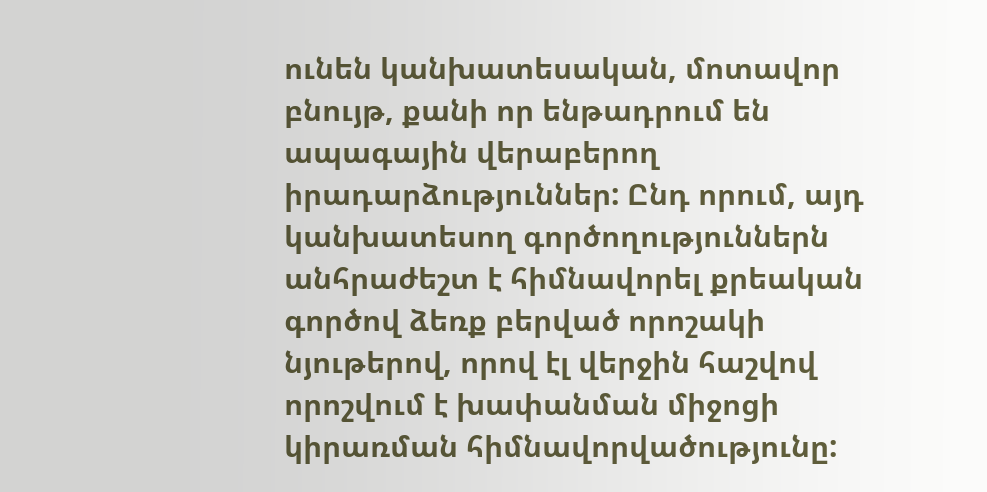ունեն կանխատեսական, մոտավոր բնույթ, քանի որ ենթադրում են ապագային վերաբերող իրադարձություններ: Ընդ որում, այդ կանխատեսող գործողություններն անհրաժեշտ է հիմնավորել քրեական գործով ձեռք բերված որոշակի նյութերով, որով էլ վերջին հաշվով որոշվում է խափանման միջոցի կիրառման հիմնավորվածությունը: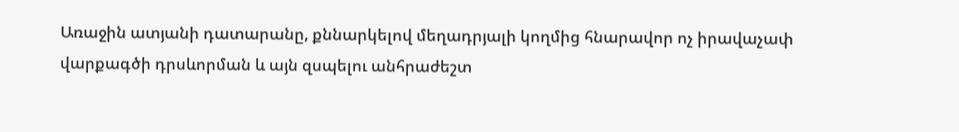Առաջին ատյանի դատարանը, քննարկելով մեղադրյալի կողմից հնարավոր ոչ իրավաչափ վարքագծի դրսևորման և այն զսպելու անհրաժեշտ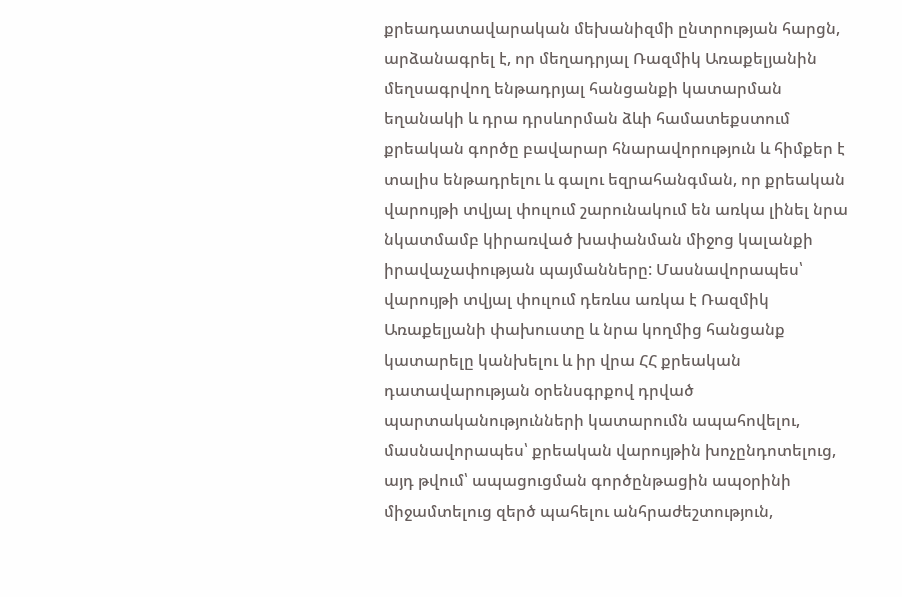քրեադատավարական մեխանիզմի ընտրության հարցն, արձանագրել է, որ մեղադրյալ Ռազմիկ Առաքելյանին մեղսագրվող ենթադրյալ հանցանքի կատարման եղանակի և դրա դրսևորման ձևի համատեքստում քրեական գործը բավարար հնարավորություն և հիմքեր է տալիս ենթադրելու և գալու եզրահանգման, որ քրեական վարույթի տվյալ փուլում շարունակում են առկա լինել նրա նկատմամբ կիրառված խափանման միջոց կալանքի իրավաչափության պայմանները: Մասնավորապես՝ վարույթի տվյալ փուլում դեռևս առկա է Ռազմիկ Առաքելյանի փախուստը և նրա կողմից հանցանք կատարելը կանխելու և իր վրա ՀՀ քրեական դատավարության օրենսգրքով դրված պարտականությունների կատարումն ապահովելու, մասնավորապես՝ քրեական վարույթին խոչընդոտելուց, այդ թվում՝ ապացուցման գործընթացին ապօրինի միջամտելուց զերծ պահելու անհրաժեշտություն,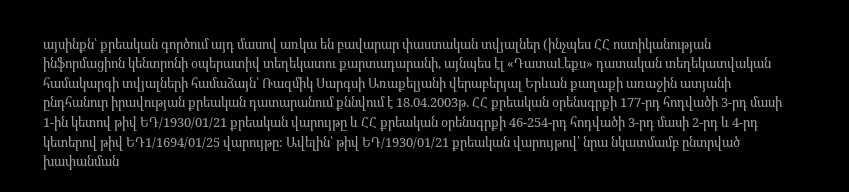այսինքն՝ քրեական գործում այդ մասով առկա են բավարար փաստական տվյալներ (ինչպես ՀՀ ոստիկանության ինֆորմացիոն կենտրոնի օպերատիվ տեղեկատու քարտադարանի, այնպես էլ «ԴատաԼեքս» դատական տեղեկատվական համակարգի տվյալների համաձայն՝ Ռազմիկ Սարգսի Առաքելյանի վերաբերյալ Երևան քաղաքի առաջին ատյանի ընդհանուր իրավության քրեական դատարանում քննվում է 18.04.2003թ. ՀՀ քրեական օրենսգրքի 177-րդ հոդվածի 3-րդ մասի 1-ին կետով թիվ ԵԴ/1930/01/21 քրեական վարույթը և ՀՀ քրեական օրենսգրքի 46-254-րդ հոդվածի 3-րդ մասի 2-րդ և 4-րդ կետերով թիվ ԵԴ1/1694/01/25 վարույթը: Ավելին՝ թիվ ԵԴ/1930/01/21 քրեական վարույթով՝ նրա նկատմամբ ընտրված խափանման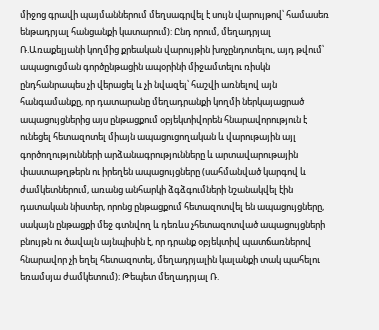միջոց գրավի պայմաններում մեղսագրվել է սույն վարույթով՝ համասեռ ենթադրյալ հանցանքի կատարում): Ընդ որում, մեղադրյալ Ռ.Առաքելյանի կողմից քրեական վարույթին խոչընդոտելու, այդ թվում՝ ապացուցման գործընթացին ապօրինի միջամտելու ռիսկն ընդհանրապես չի վերացել և չի նվազել՝ հաշվի առնելով այն հանգամանքը, որ դատարանը մեղադրանքի կողմի ներկայացրած ապացույցներից այս ընթացքում օբյեկտիվորեն հնարավորություն է ունեցել հետազոտել միայն ապացուցողական և վարութային այլ գործողությունների արձանագրությունները և արտավարութային փաստաթղթերն ու իրեղեն ապացույցները (սահմանված կարգով և ժամկետներում, առանց անհարկի ձգձգումների նշանակվել էին դատական նիստեր, որոնց ընթացքում հետազոտվել են ապացույցները, սակայն ընթացքի մեջ գտնվող և դեռևս չհետազոտված ապացույցների բնույթն ու ծավալն այնպիսին է, որ դրանք օբյեկտիվ պատճառներով հնարավոր չի եղել հետազոտել, մեղադրյալին կալանքի տակ պահելու եռամսյա ժամկետում)։ Թեպետ մեղադրյալ Ռ.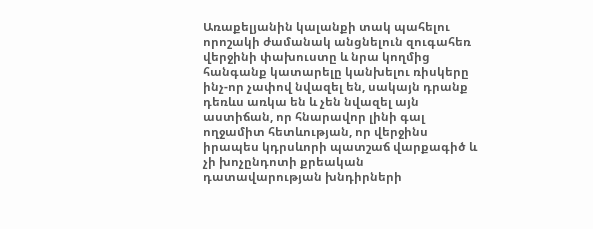Առաքելյանին կալանքի տակ պահելու որոշակի ժամանակ անցնելուն զուգահեռ վերջինի փախուստը և նրա կողմից հանգանք կատարելը կանխելու ռիսկերը ինչ-որ չափով նվազել են, սակայն դրանք դեռևս առկա են և չեն նվազել այն աստիճան, որ հնարավոր լինի գալ ողջամիտ հետևության, որ վերջինս իրապես կդրսևորի պատշաճ վարքագիծ և չի խոչընդոտի քրեական դատավարության խնդիրների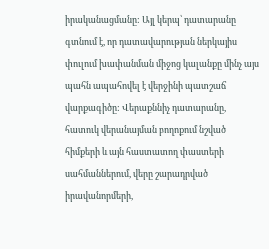իրականացմանը: Այլ կերպ՝ դատարանը գտնում է, որ դատավարության ներկայիս փուլում խափանման միջոց կալանքը մինչ այս պահն ապահովել է վերջինի պատշաճ վարքագիծը: Վերաքննիչ դատարանը, հատուկ վերանայման բողոքում նշված հիմքերի և այն հաստատող փաստերի սահմաններում, վերը շարադրված իրավանորմերի,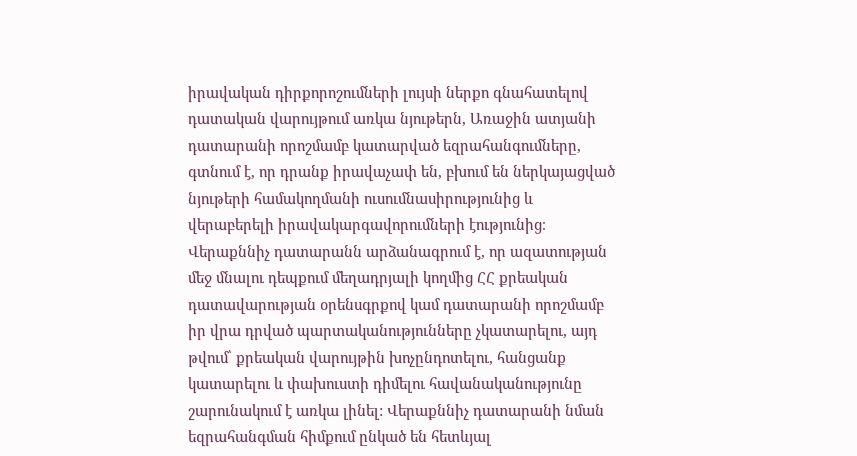իրավական դիրքորոշումների լույսի ներքո գնահատելով դատական վարույթում առկա նյութերն, Առաջին ատյանի դատարանի որոշմամբ կատարված եզրահանգումները, գտնում է, որ դրանք իրավաչափ են, բխում են ներկայացված նյութերի համակողմանի ուսումնասիրությունից և վերաբերելի իրավակարգավորումների էությունից։ Վերաքննիչ դատարանն արձանագրում է, որ ազատության մեջ մնալու դեպքում մեղադրյալի կողմից ՀՀ քրեական դատավարության օրենսգրքով կամ դատարանի որոշմամբ իր վրա դրված պարտականությունները չկատարելու, այդ թվում՝ քրեական վարույթին խոչընդոտելու, հանցանք կատարելու և փախուստի դիմելու հավանականությունը շարունակում է առկա լինել: Վերաքննիչ դատարանի նման եզրահանգման հիմքում ընկած են հետևյալ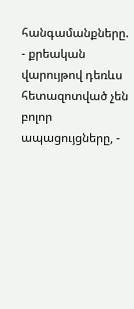հանգամանքները. - քրեական վարույթով դեռևս հետազոտված չեն բոլոր ապացույցները, -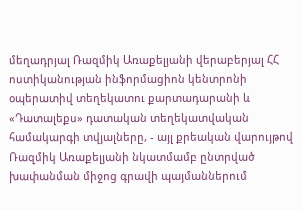մեղադրյալ Ռազմիկ Առաքելյանի վերաբերյալ ՀՀ ոստիկանության ինֆորմացիոն կենտրոնի օպերատիվ տեղեկատու քարտադարանի և «Դատալեքս» դատական տեղեկատվական համակարգի տվյալները, - այլ քրեական վարույթով Ռազմիկ Առաքելյանի նկատմամբ ընտրված խափանման միջոց գրավի պայմաններում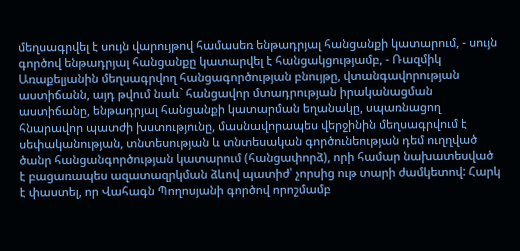մեղսագրվել է սույն վարույթով համասեռ ենթադրյալ հանցանքի կատարում, - սույն գործով ենթադրյալ հանցանքը կատարվել է հանցակցությամբ, - Ռազմիկ Առաքելյանին մեղսագրվող հանցագործության բնույթը, վտանգավորության աստիճանն, այդ թվում նաև` հանցավոր մտադրության իրականացման աստիճանը, ենթադրյալ հանցանքի կատարման եղանակը, սպառնացող հնարավոր պատժի խստությունը, մասնավորապես վերջինին մեղսագրվում է սեփականության, տնտեսության և տնտեսական գործունեության դեմ ուղղված ծանր հանցանգործության կատարում (հանցափորձ), որի համար նախատեսված է բացառապես ազատազրկման ձևով պատիժ՝ չորսից ութ տարի ժամկետով: Հարկ է փաստել, որ Վահագն Պողոսյանի գործով որոշմամբ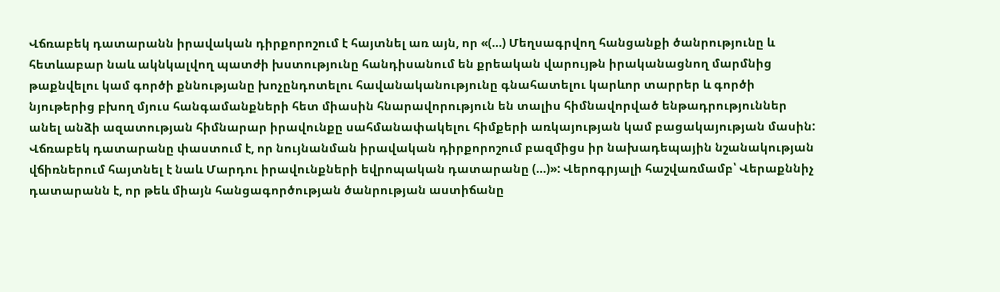Վճռաբեկ դատարանն իրավական դիրքորոշում է հայտնել առ այն, որ «(…) Մեղսագրվող հանցանքի ծանրությունը և հետևաբար նաև ակնկալվող պատժի խստությունը հանդիսանում են քրեական վարույթն իրականացնող մարմնից թաքնվելու կամ գործի քննությանը խոչընդոտելու հավանականությունը գնահատելու կարևոր տարրեր և գործի նյութերից բխող մյուս հանգամանքների հետ միասին հնարավորություն են տալիս հիմնավորված ենթադրություններ անել անձի ազատության հիմնարար իրավունքը սահմանափակելու հիմքերի առկայության կամ բացակայության մասին: Վճռաբեկ դատարանը փաստում է, որ նույնանման իրավական դիրքորոշում բազմիցս իր նախադեպային նշանակության վճիռներում հայտնել է նաև Մարդու իրավունքների եվրոպական դատարանը (…)»: Վերոգրյալի հաշվառմամբ՝ Վերաքննիչ դատարանն է, որ թեև միայն հանցագործության ծանրության աստիճանը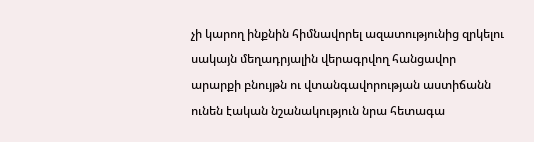չի կարող ինքնին հիմնավորել ազատությունից զրկելու սակայն մեղադրյալին վերագրվող հանցավոր արարքի բնույթն ու վտանգավորության աստիճանն ունեն էական նշանակություն նրա հետագա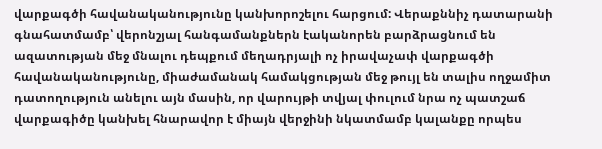վարքագծի հավանականությունը կանխորոշելու հարցում: Վերաքննիչ դատարանի գնահատմամբ՝ վերոնշյալ հանգամանքներն էականորեն բարձրացնում են ազատության մեջ մնալու դեպքում մեղադրյալի ոչ իրավաչափ վարքագծի հավանականությունը, միաժամանակ համակցության մեջ թույլ են տալիս ողջամիտ դատողություն անելու այն մասին, որ վարույթի տվյալ փուլում նրա ոչ պատշաճ վարքագիծը կանխել հնարավոր է միայն վերջինի նկատմամբ կալանքը որպես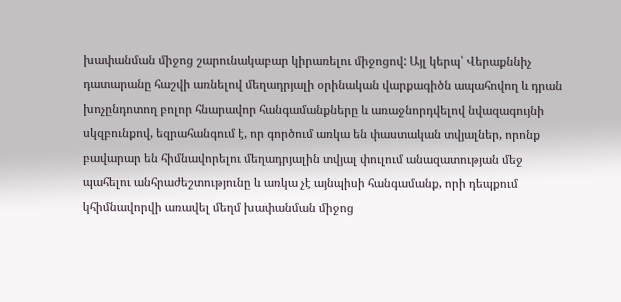խափանման միջոց շարունակաբար կիրառելու միջոցով: Այլ կերպ՝ Վերաքննիչ դատարանը հաշվի առնելով մեղադրյալի օրինական վարքագիծն ապահովող և դրան խոչընդոտող բոլոր հնարավոր հանգամանքները և առաջնորդվելով նվազագույնի սկզբունքով, եզրահանգում է, որ գործում առկա են փաստական տվյալներ, որոնք բավարար են հիմնավորելու մեղադրյալին տվյալ փուլում անազատության մեջ պահելու անհրաժեշտությունը և առկա չէ այնպիսի հանգամանք, որի դեպքում կհիմնավորվի առավել մեղմ խափանման միջոց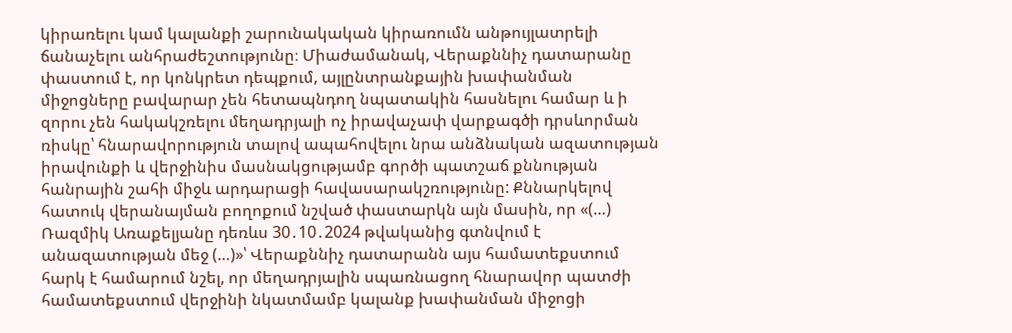կիրառելու կամ կալանքի շարունակական կիրառումն անթույլատրելի ճանաչելու անհրաժեշտությունը։ Միաժամանակ, Վերաքննիչ դատարանը փաստում է, որ կոնկրետ դեպքում, այլընտրանքային խափանման միջոցները բավարար չեն հետապնդող նպատակին հասնելու համար և ի զորու չեն հակակշռելու մեղադրյալի ոչ իրավաչափ վարքագծի դրսևորման ռիսկը՝ հնարավորություն տալով ապահովելու նրա անձնական ազատության իրավունքի և վերջինիս մասնակցությամբ գործի պատշաճ քննության հանրային շահի միջև արդարացի հավասարակշռությունը: Քննարկելով հատուկ վերանայման բողոքում նշված փաստարկն այն մասին, որ «(…) Ռազմիկ Առաքելյանը դեռևս 30․10․2024 թվականից գտնվում է անազատության մեջ (…)»՝ Վերաքննիչ դատարանն այս համատեքստում հարկ է համարում նշել, որ մեղադրյալին սպառնացող հնարավոր պատժի համատեքստում վերջինի նկատմամբ կալանք խափանման միջոցի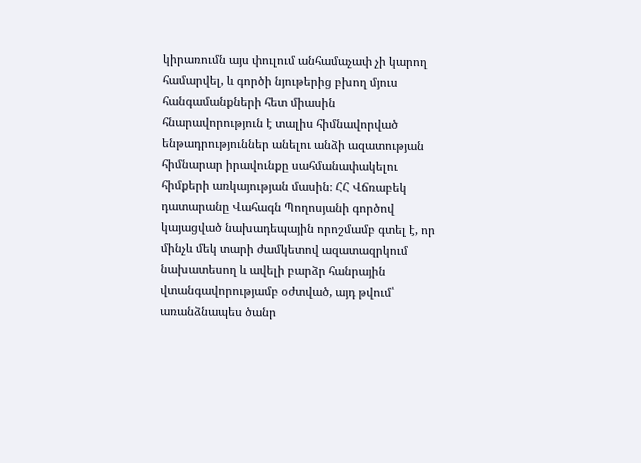կիրառումն այս փուլում անհամաչափ չի կարող համարվել, և գործի նյութերից բխող մյուս հանգամանքների հետ միասին հնարավորություն է տալիս հիմնավորված ենթադրություններ անելու անձի ազատության հիմնարար իրավունքը սահմանափակելու հիմքերի առկայության մասին։ ՀՀ Վճռաբեկ դատարանը Վահագն Պողոսյանի գործով կայացված նախադեպային որոշմամբ գտել է, որ մինչև մեկ տարի ժամկետով ազատազրկում նախատեսող և ավելի բարձր հանրային վտանգավորությամբ օժտված, այդ թվում՝ առանձնապես ծանր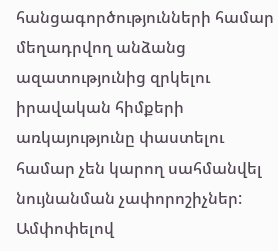հանցագործությունների համար մեղադրվող անձանց ազատությունից զրկելու իրավական հիմքերի առկայությունը փաստելու համար չեն կարող սահմանվել նույնանման չափորոշիչներ: Ամփոփելով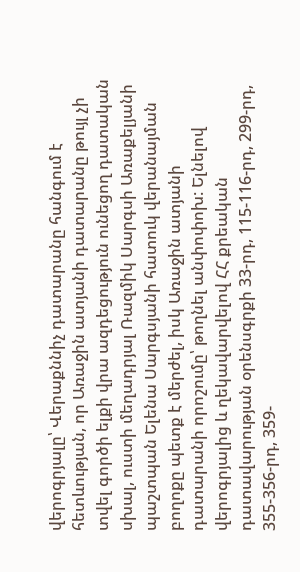վերոգրյալը՝ Վերաքննիչ դատարանը հանգում է հետևության, որ Առաջին ատյանի դատարանը թույլ չի տվել գործի ելքի վրա ազդեցություն ունեցող դատական սխալ, ուստի մեղադրյալ Ռազմիկ Սարգսի Առաքելյանի պաշտպան Ելենա Սարգսյանի հատուկ վերանայման բողոքը պետք է մերժել, իսկ Առաջին ատյանի դատարանի որոշումը՝ թողնել անփոփոխ: Ելնելով վերոգրյալից և ղեկավարվելով ՀՀ քրեական դատավարության օրենսգրքի 33-րդ, 115-116-րդ, 299-րդ, 355-356-րդ, 359-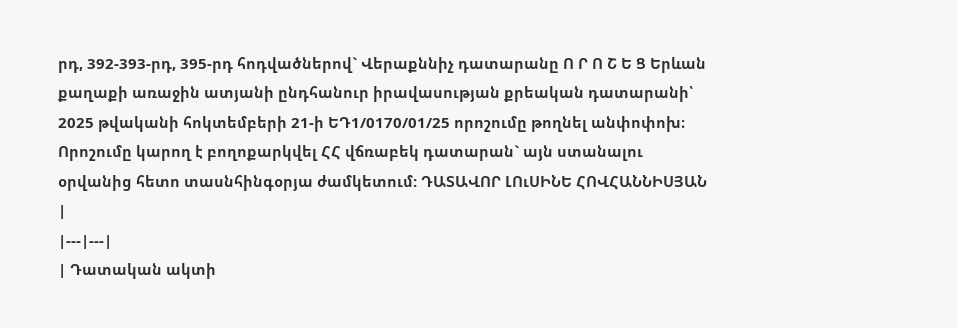րդ, 392-393-րդ, 395-րդ հոդվածներով` Վերաքննիչ դատարանը Ո Ր Ո Շ Ե Ց Երևան քաղաքի առաջին ատյանի ընդհանուր իրավասության քրեական դատարանի՝ 2025 թվականի հոկտեմբերի 21-ի ԵԴ1/0170/01/25 որոշումը թողնել անփոփոխ։ Որոշումը կարող է բողոքարկվել ՀՀ վճռաբեկ դատարան` այն ստանալու օրվանից հետո տասնհինգօրյա ժամկետում: ԴԱՏԱՎՈՐ ԼՈւՍԻՆԵ ՀՈՎՀԱՆՆԻՍՅԱՆ |
|---|---|
| Դատական ակտի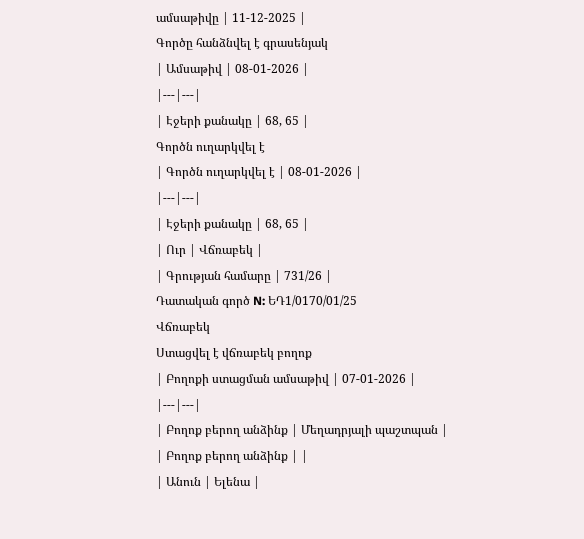ամսաթիվը | 11-12-2025 |
Գործը հանձնվել է գրասենյակ
| Ամսաթիվ | 08-01-2026 |
|---|---|
| Էջերի քանակը | 68, 65 |
Գործն ուղարկվել է
| Գործն ուղարկվել է | 08-01-2026 |
|---|---|
| Էջերի քանակը | 68, 65 |
| Ուր | Վճռաբեկ |
| Գրության համարը | 731/26 |
Դատական գործ N: ԵԴ1/0170/01/25
Վճռաբեկ
Ստացվել է վճռաբեկ բողոք
| Բողոքի ստացման ամսաթիվ | 07-01-2026 |
|---|---|
| Բողոք բերող անձինք | Մեղադրյալի պաշտպան |
| Բողոք բերող անձինք | |
| Անուն | Ելենա |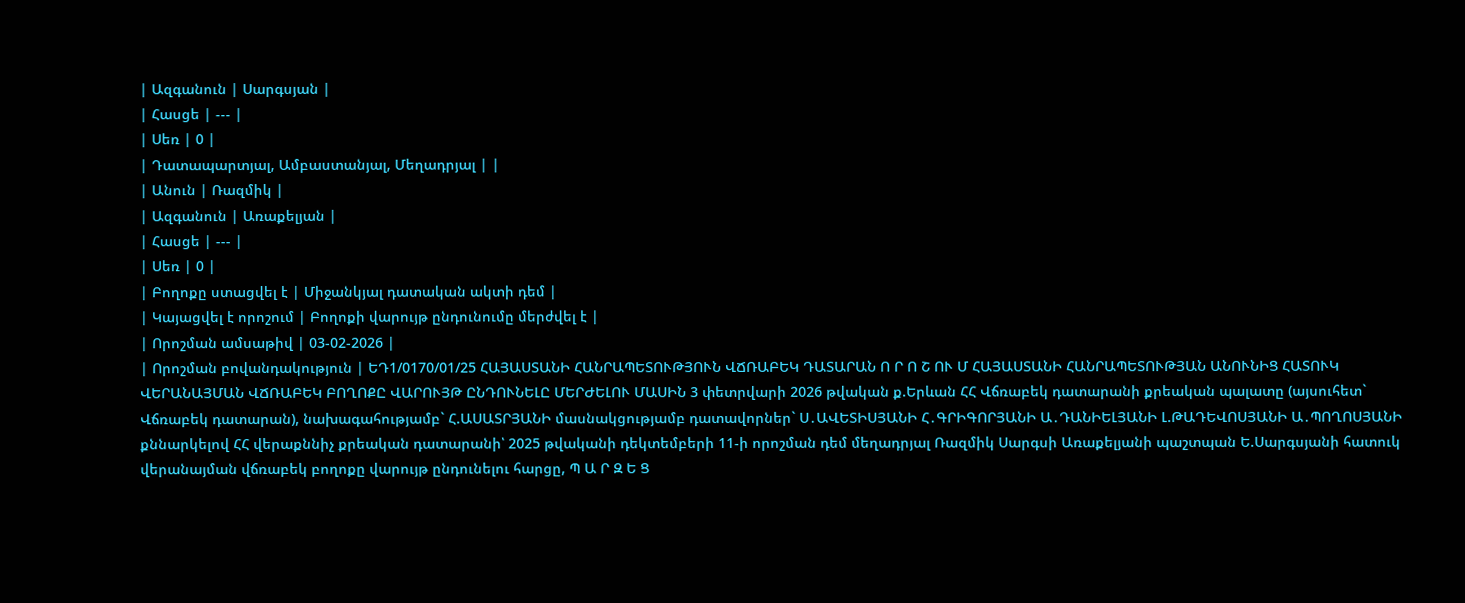| Ազգանուն | Սարգսյան |
| Հասցե | --- |
| Սեռ | 0 |
| Դատապարտյալ, Ամբաստանյալ, Մեղադրյալ | |
| Անուն | Ռազմիկ |
| Ազգանուն | Առաքելյան |
| Հասցե | --- |
| Սեռ | 0 |
| Բողոքը ստացվել է | Միջանկյալ դատական ակտի դեմ |
| Կայացվել է որոշում | Բողոքի վարույթ ընդունումը մերժվել է |
| Որոշման ամսաթիվ | 03-02-2026 |
| Որոշման բովանդակություն | ԵԴ1/0170/01/25 ՀԱՅԱՍՏԱՆԻ ՀԱՆՐԱՊԵՏՈՒԹՅՈՒՆ ՎՃՌԱԲԵԿ ԴԱՏԱՐԱՆ Ո Ր Ո Շ ՈՒ Մ ՀԱՅԱՍՏԱՆԻ ՀԱՆՐԱՊԵՏՈՒԹՅԱՆ ԱՆՈՒՆԻՑ ՀԱՏՈՒԿ ՎԵՐԱՆԱՅՄԱՆ ՎՃՌԱԲԵԿ ԲՈՂՈՔԸ ՎԱՐՈՒՅԹ ԸՆԴՈՒՆԵԼԸ ՄԵՐԺԵԼՈՒ ՄԱՍԻՆ 3 փետրվարի 2026 թվական ք.Երևան ՀՀ Վճռաբեկ դատարանի քրեական պալատը (այսուհետ` Վճռաբեկ դատարան), նախագահությամբ` Հ.ԱՍԱՏՐՅԱՆԻ մասնակցությամբ դատավորներ` Ս․ԱՎԵՏԻՍՅԱՆԻ Հ․ԳՐԻԳՈՐՅԱՆԻ Ա․ԴԱՆԻԵԼՅԱՆԻ Լ.ԹԱԴԵՎՈՍՅԱՆԻ Ա․ՊՈՂՈՍՅԱՆԻ քննարկելով ՀՀ վերաքննիչ քրեական դատարանի՝ 2025 թվականի դեկտեմբերի 11-ի որոշման դեմ մեղադրյալ Ռազմիկ Սարգսի Առաքելյանի պաշտպան Ե.Սարգսյանի հատուկ վերանայման վճռաբեկ բողոքը վարույթ ընդունելու հարցը, Պ Ա Ր Զ Ե Ց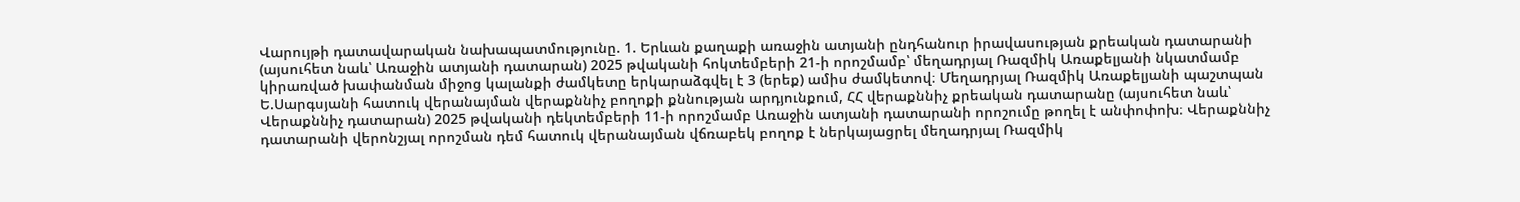Վարույթի դատավարական նախապատմությունը. 1. Երևան քաղաքի առաջին ատյանի ընդհանուր իրավասության քրեական դատարանի (այսուհետ նաև՝ Առաջին ատյանի դատարան) 2025 թվականի հոկտեմբերի 21-ի որոշմամբ՝ մեղադրյալ Ռազմիկ Առաքելյանի նկատմամբ կիրառված խափանման միջոց կալանքի ժամկետը երկարաձգվել է 3 (երեք) ամիս ժամկետով։ Մեղադրյալ Ռազմիկ Առաքելյանի պաշտպան Ե.Սարգսյանի հատուկ վերանայման վերաքննիչ բողոքի քննության արդյունքում, ՀՀ վերաքննիչ քրեական դատարանը (այսուհետ նաև՝ Վերաքննիչ դատարան) 2025 թվականի դեկտեմբերի 11-ի որոշմամբ Առաջին ատյանի դատարանի որոշումը թողել է անփոփոխ։ Վերաքննիչ դատարանի վերոնշյալ որոշման դեմ հատուկ վերանայման վճռաբեկ բողոք է ներկայացրել մեղադրյալ Ռազմիկ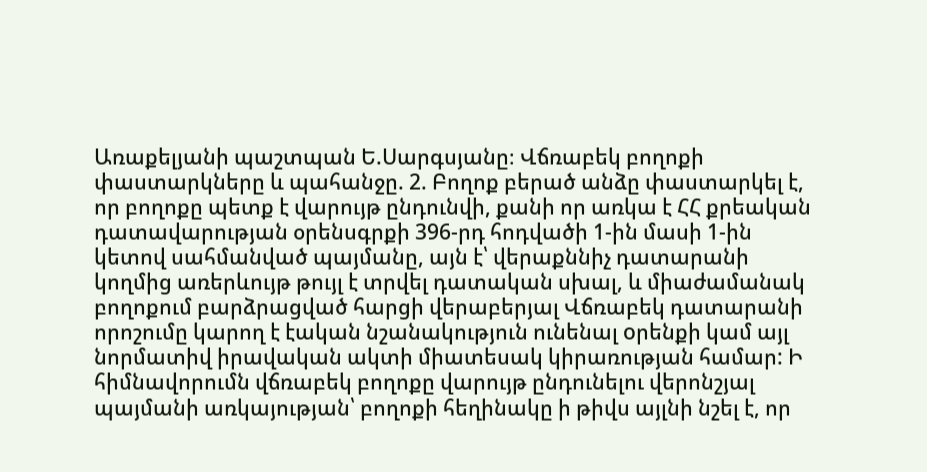Առաքելյանի պաշտպան Ե.Սարգսյանը։ Վճռաբեկ բողոքի փաստարկները և պահանջը. 2. Բողոք բերած անձը փաստարկել է, որ բողոքը պետք է վարույթ ընդունվի, քանի որ առկա է ՀՀ քրեական դատավարության օրենսգրքի 396-րդ հոդվածի 1-ին մասի 1-ին կետով սահմանված պայմանը, այն է՝ վերաքննիչ դատարանի կողմից առերևույթ թույլ է տրվել դատական սխալ, և միաժամանակ բողոքում բարձրացված հարցի վերաբերյալ Վճռաբեկ դատարանի որոշումը կարող է էական նշանակություն ունենալ oրենքի կամ այլ նորմատիվ իրավական ակտի միատեսակ կիրառության համար: Ի հիմնավորումն վճռաբեկ բողոքը վարույթ ընդունելու վերոնշյալ պայմանի առկայության՝ բողոքի հեղինակը ի թիվս այլնի նշել է, որ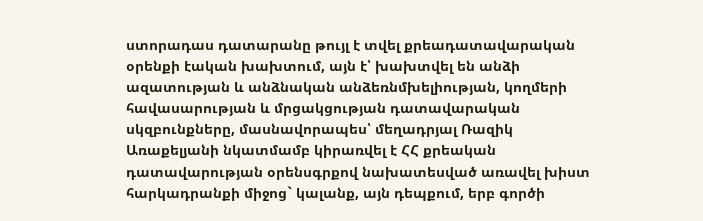ստորադաս դատարանը թույլ է տվել քրեադատավարական օրենքի էական խախտում, այն է՝ խախտվել են անձի ազատության և անձնական անձեռնմխելիության, կողմերի հավասարության և մրցակցության դատավարական սկզբունքները, մասնավորապես՝ մեղադրյալ Ռազիկ Առաքելյանի նկատմամբ կիրառվել է ՀՀ քրեական դատավարության օրենսգրքով նախատեսված առավել խիստ հարկադրանքի միջոց` կալանք, այն դեպքում, երբ գործի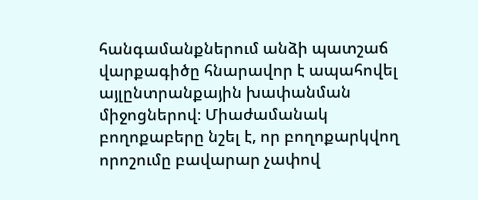հանգամանքներում անձի պատշաճ վարքագիծը հնարավոր է ապահովել այլընտրանքային խափանման միջոցներով։ Միաժամանակ բողոքաբերը նշել է, որ բողոքարկվող որոշումը բավարար չափով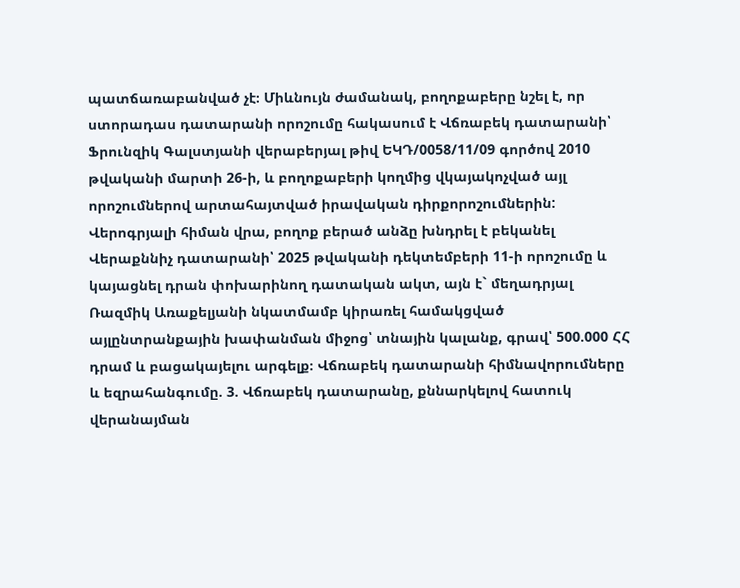պատճառաբանված չէ։ Միևնույն ժամանակ, բողոքաբերը նշել է, որ ստորադաս դատարանի որոշումը հակասում է Վճռաբեկ դատարանի՝ Ֆրունզիկ Գալստյանի վերաբերյալ թիվ ԵԿԴ/0058/11/09 գործով 2010 թվականի մարտի 26-ի, և բողոքաբերի կողմից վկայակոչված այլ որոշումներով արտահայտված իրավական դիրքորոշումներին: Վերոգրյալի հիման վրա, բողոք բերած անձը խնդրել է բեկանել Վերաքննիչ դատարանի՝ 2025 թվականի դեկտեմբերի 11-ի որոշումը և կայացնել դրան փոխարինող դատական ակտ, այն է` մեղադրյալ Ռազմիկ Առաքելյանի նկատմամբ կիրառել համակցված այլընտրանքային խափանման միջոց՝ տնային կալանք, գրավ՝ 500.000 ՀՀ դրամ և բացակայելու արգելք։ Վճռաբեկ դատարանի հիմնավորումները և եզրահանգումը. 3. Վճռաբեկ դատարանը, քննարկելով հատուկ վերանայման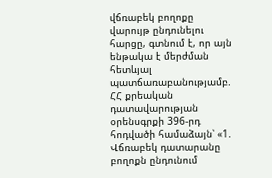վճռաբեկ բողոքը վարույթ ընդունելու հարցը, գտնում է, որ այն ենթակա է մերժման հետևյալ պատճառաբանությամբ. ՀՀ քրեական դատավարության օրենսգրքի 396-րդ հոդվածի համաձայն՝ «1. Վճռաբեկ դատարանը բողոքն ընդունում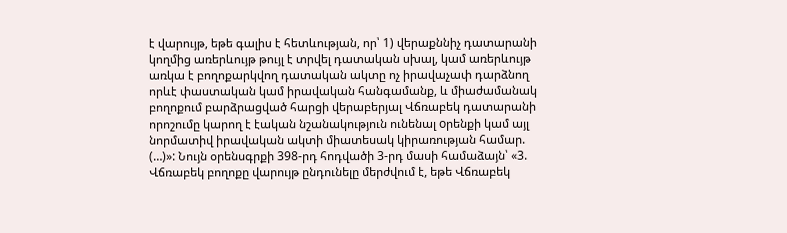է վարույթ, եթե գալիս է հետևության, որ՝ 1) վերաքննիչ դատարանի կողմից առերևույթ թույլ է տրվել դատական սխալ, կամ առերևույթ առկա է բողոքարկվող դատական ակտը ոչ իրավաչափ դարձնող որևէ փաստական կամ իրավական հանգամանք, և միաժամանակ բողոքում բարձրացված հարցի վերաբերյալ Վճռաբեկ դատարանի որոշումը կարող է էական նշանակություն ունենալ oրենքի կամ այլ նորմատիվ իրավական ակտի միատեսակ կիրառության համար. (…)»: Նույն օրենսգրքի 398-րդ հոդվածի 3-րդ մասի համաձայն՝ «3. Վճռաբեկ բողոքը վարույթ ընդունելը մերժվում է, եթե Վճռաբեկ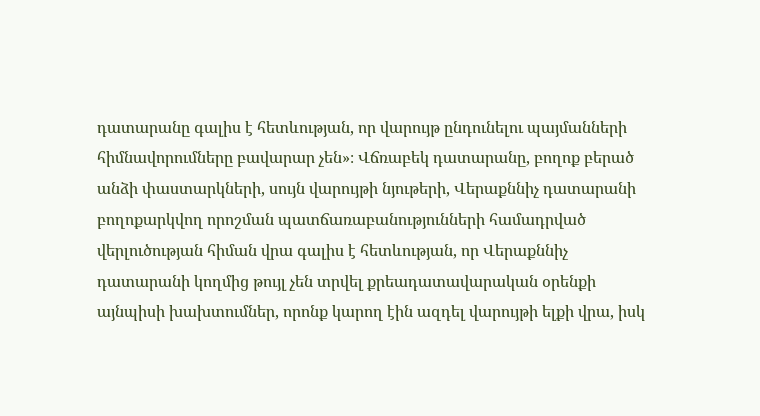դատարանը գալիս է հետևության, որ վարույթ ընդունելու պայմանների հիմնավորումները բավարար չեն»։ Վճռաբեկ դատարանը, բողոք բերած անձի փաստարկների, սույն վարույթի նյութերի, Վերաքննիչ դատարանի բողոքարկվող որոշման պատճառաբանությունների համադրված վերլուծության հիման վրա գալիս է հետևության, որ Վերաքննիչ դատարանի կողմից թույլ չեն տրվել քրեադատավարական օրենքի այնպիսի խախտումներ, որոնք կարող էին ազդել վարույթի ելքի վրա, իսկ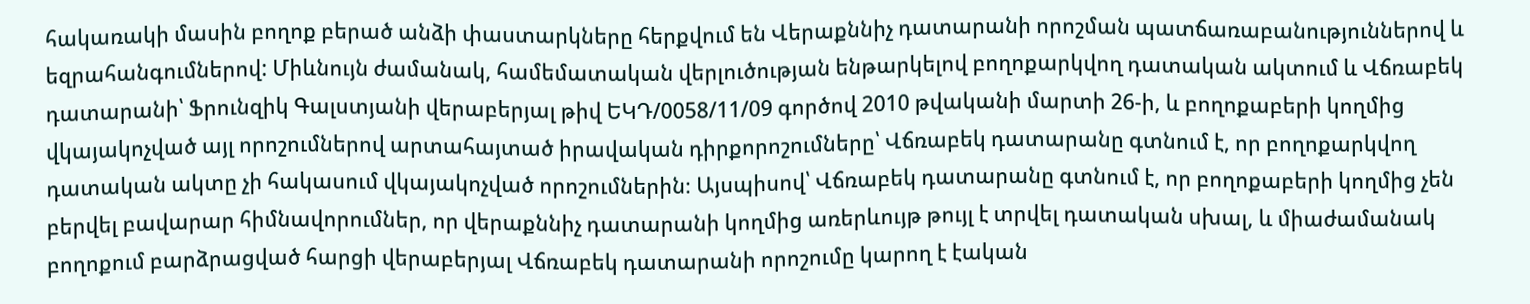հակառակի մասին բողոք բերած անձի փաստարկները հերքվում են Վերաքննիչ դատարանի որոշման պատճառաբանություններով և եզրահանգումներով: Միևնույն ժամանակ, համեմատական վերլուծության ենթարկելով բողոքարկվող դատական ակտում և Վճռաբեկ դատարանի՝ Ֆրունզիկ Գալստյանի վերաբերյալ թիվ ԵԿԴ/0058/11/09 գործով 2010 թվականի մարտի 26-ի, և բողոքաբերի կողմից վկայակոչված այլ որոշումներով արտահայտած իրավական դիրքորոշումները՝ Վճռաբեկ դատարանը գտնում է, որ բողոքարկվող դատական ակտը չի հակասում վկայակոչված որոշումներին։ Այսպիսով՝ Վճռաբեկ դատարանը գտնում է, որ բողոքաբերի կողմից չեն բերվել բավարար հիմնավորումներ, որ վերաքննիչ դատարանի կողմից առերևույթ թույլ է տրվել դատական սխալ, և միաժամանակ բողոքում բարձրացված հարցի վերաբերյալ Վճռաբեկ դատարանի որոշումը կարող է էական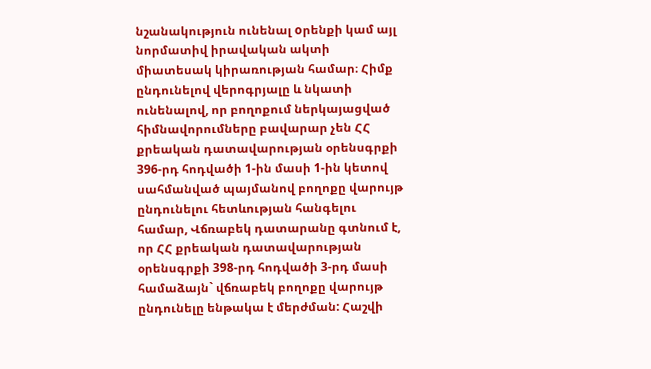նշանակություն ունենալ oրենքի կամ այլ նորմատիվ իրավական ակտի միատեսակ կիրառության համար։ Հիմք ընդունելով վերոգրյալը և նկատի ունենալով, որ բողոքում ներկայացված հիմնավորումները բավարար չեն ՀՀ քրեական դատավարության օրենսգրքի 396-րդ հոդվածի 1-ին մասի 1-ին կետով սահմանված պայմանով բողոքը վարույթ ընդունելու հետևության հանգելու համար, Վճռաբեկ դատարանը գտնում է, որ ՀՀ քրեական դատավարության օրենսգրքի 398-րդ հոդվածի 3-րդ մասի համաձայն` վճռաբեկ բողոքը վարույթ ընդունելը ենթակա է մերժման: Հաշվի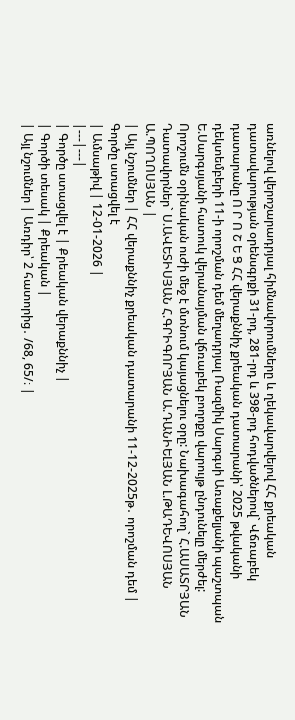առնելով վերոշարադրյալ հիմնավորումները և ղեկավարվելով ՀՀ քրեական դատավարության օրենսգրքի 31-րդ, 281-րդ և 398-րդ հոդվածներով` Վճռաբեկ դատարանը Ո Ր Ո Շ Ե Ց ՀՀ վերաքննիչ քրեական դատարանի՝ 2025 թվականի դեկտեմբերի 11-ի որոշման դեմ մեղադրյալ Ռազմիկ Սարգսի Առաքելյանի պաշտպան Ե.Սարգսյանի հատուկ վերանայման վճռաբեկ բողոքը վարույթ ընդունելը մերժել: Որոշումն օրինական ուժի մեջ է մտնում կայացնելու օրը: Նախագահող` Հ.ԱՍԱՏՐՅԱՆ Դատավորներ` Ս.ԱՎԵՏԻՍՅԱՆ Հ.ԳՐԻԳՈՐՅԱՆ Ա.ԴԱՆԻԵԼՅԱՆ Լ.ԹԱԴԵՎՈՍՅԱՆ Ա.ՊՈՂՈՍՅԱՆ |
| Այլ նշումներ | ՀՀ վերաքննիչ քրեական դատարանի 11-12-2025թ․ որոշման դեմ |
Գործը ստացվել է
| Ամսաթիվ | 12-01-2026 |
|---|---|
| Գործը ստացվել է | Քրեական վերաքննիչ |
| Գործի տեսակ | Քրեական |
| Այլ նշումներ | Առդիր՝ 2 հատորից․ /68, 65/։ |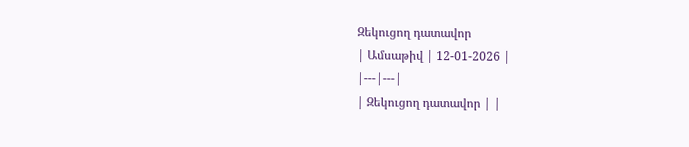Զեկուցող դատավոր
| Ամսաթիվ | 12-01-2026 |
|---|---|
| Զեկուցող դատավոր | |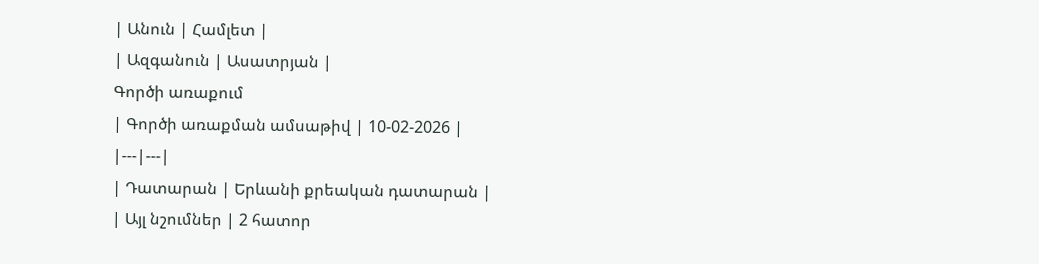| Անուն | Համլետ |
| Ազգանուն | Ասատրյան |
Գործի առաքում
| Գործի առաքման ամսաթիվ | 10-02-2026 |
|---|---|
| Դատարան | Երևանի քրեական դատարան |
| Այլ նշումներ | 2 հատոր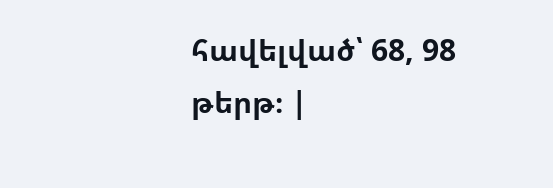հավելված՝ 68, 98 թերթ։ |